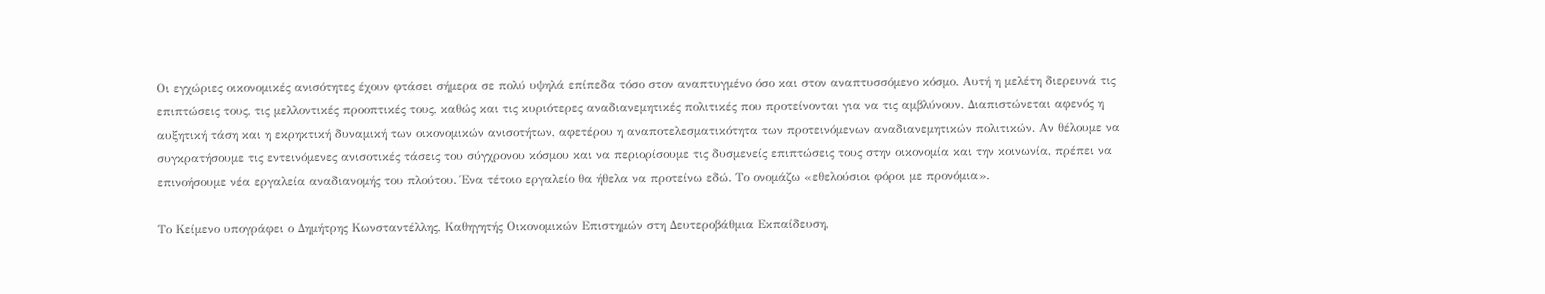Οι εγχώριες οικονομικές ανισότητες έχουν φτάσει σήμερα σε πολύ υψηλά επίπεδα τόσο στον αναπτυγμένο όσο και στον αναπτυσσόμενο κόσμο. Αυτή η μελέτη διερευνά τις επιπτώσεις τους, τις μελλοντικές προοπτικές τους, καθώς και τις κυριότερες αναδιανεμητικές πολιτικές που προτείνονται για να τις αμβλύνουν. Διαπιστώνεται αφενός η αυξητική τάση και η εκρηκτική δυναμική των οικονομικών ανισοτήτων, αφετέρου η αναποτελεσματικότητα των προτεινόμενων αναδιανεμητικών πολιτικών. Αν θέλουμε να συγκρατήσουμε τις εντεινόμενες ανισοτικές τάσεις του σύγχρονου κόσμου και να περιορίσουμε τις δυσμενείς επιπτώσεις τους στην οικονομία και την κοινωνία, πρέπει να επινοήσουμε νέα εργαλεία αναδιανομής του πλούτου. Ένα τέτοιο εργαλείο θα ήθελα να προτείνω εδώ. Το ονομάζω «εθελούσιοι φόροι με προνόμια».

Το Κείμενο υπογράφει ο Δημήτρης Κωνσταντέλλης, Καθηγητής Οικονομικών Επιστημών στη Δευτεροβάθμια Εκπαίδευση,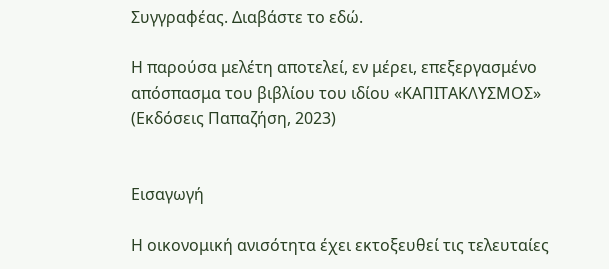Συγγραφέας. Διαβάστε το εδώ.

Η παρούσα μελέτη αποτελεί, εν μέρει, επεξεργασμένο απόσπασμα του βιβλίου του ιδίου «ΚΑΠΙΤΑΚΛΥΣΜΟΣ» (Εκδόσεις Παπαζήση, 2023)


Εισαγωγή

Η οικονομική ανισότητα έχει εκτοξευθεί τις τελευταίες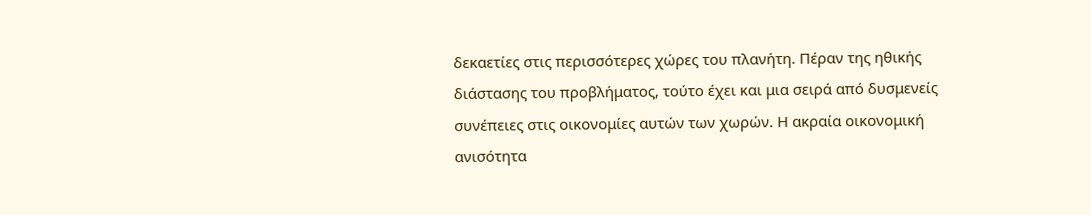δεκαετίες στις περισσότερες χώρες του πλανήτη. Πέραν της ηθικής διάστασης του προβλήματος, τούτο έχει και μια σειρά από δυσμενείς συνέπειες στις οικονομίες αυτών των χωρών. Η ακραία οικονομική ανισότητα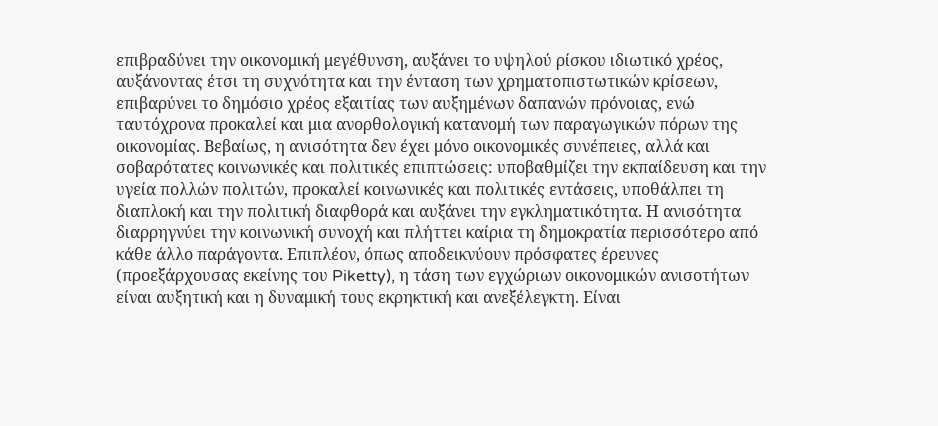επιβραδύνει την οικονομική μεγέθυνση, αυξάνει το υψηλού ρίσκου ιδιωτικό χρέος, αυξάνοντας έτσι τη συχνότητα και την ένταση των χρηματοπιστωτικών κρίσεων, επιβαρύνει το δημόσιο χρέος εξαιτίας των αυξημένων δαπανών πρόνοιας, ενώ ταυτόχρονα προκαλεί και μια ανορθολογική κατανομή των παραγωγικών πόρων της οικονομίας. Βεβαίως, η ανισότητα δεν έχει μόνο οικονομικές συνέπειες, αλλά και σοβαρότατες κοινωνικές και πολιτικές επιπτώσεις: υποβαθμίζει την εκπαίδευση και την υγεία πολλών πολιτών, προκαλεί κοινωνικές και πολιτικές εντάσεις, υποθάλπει τη διαπλοκή και την πολιτική διαφθορά και αυξάνει την εγκληματικότητα. Η ανισότητα διαρρηγνύει την κοινωνική συνοχή και πλήττει καίρια τη δημοκρατία περισσότερο από κάθε άλλο παράγοντα. Επιπλέον, όπως αποδεικνύουν πρόσφατες έρευνες (προεξάρχουσας εκείνης του Piketty), η τάση των εγχώριων οικονομικών ανισοτήτων είναι αυξητική και η δυναμική τους εκρηκτική και ανεξέλεγκτη. Είναι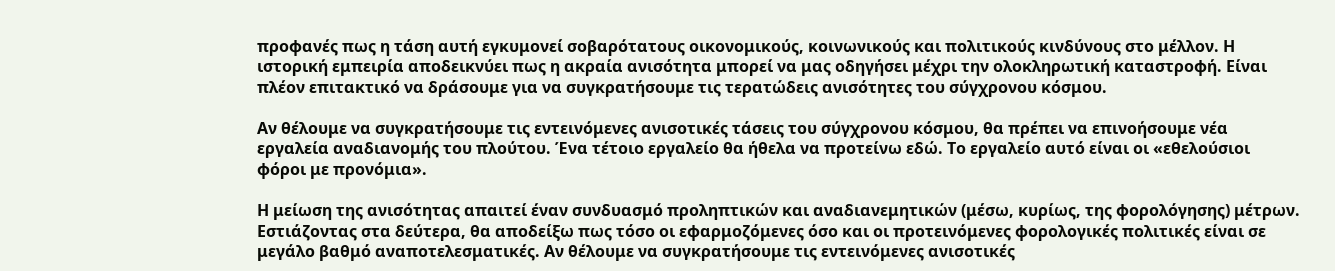προφανές πως η τάση αυτή εγκυμονεί σοβαρότατους οικονομικούς, κοινωνικούς και πολιτικούς κινδύνους στο μέλλον. Η ιστορική εμπειρία αποδεικνύει πως η ακραία ανισότητα μπορεί να μας οδηγήσει μέχρι την ολοκληρωτική καταστροφή. Είναι πλέον επιτακτικό να δράσουμε για να συγκρατήσουμε τις τερατώδεις ανισότητες του σύγχρονου κόσμου.

Αν θέλουμε να συγκρατήσουμε τις εντεινόμενες ανισοτικές τάσεις του σύγχρονου κόσμου, θα πρέπει να επινοήσουμε νέα εργαλεία αναδιανομής του πλούτου. Ένα τέτοιο εργαλείο θα ήθελα να προτείνω εδώ. Το εργαλείο αυτό είναι οι «εθελούσιοι φόροι με προνόμια».

Η μείωση της ανισότητας απαιτεί έναν συνδυασμό προληπτικών και αναδιανεμητικών (μέσω, κυρίως, της φορολόγησης) μέτρων. Εστιάζοντας στα δεύτερα, θα αποδείξω πως τόσο οι εφαρμοζόμενες όσο και οι προτεινόμενες φορολογικές πολιτικές είναι σε μεγάλο βαθμό αναποτελεσματικές. Αν θέλουμε να συγκρατήσουμε τις εντεινόμενες ανισοτικές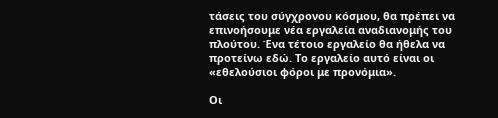τάσεις του σύγχρονου κόσμου, θα πρέπει να επινοήσουμε νέα εργαλεία αναδιανομής του πλούτου. Ένα τέτοιο εργαλείο θα ήθελα να προτείνω εδώ. Το εργαλείο αυτό είναι οι «εθελούσιοι φόροι με προνόμια».

Οι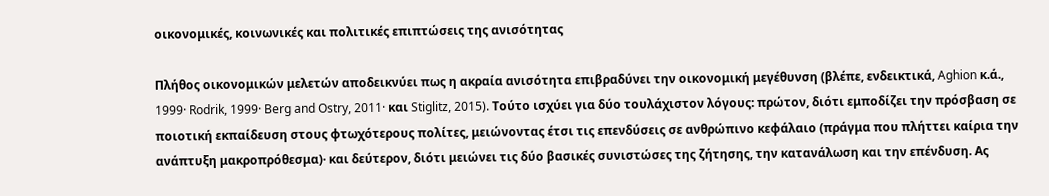οικονομικές, κοινωνικές και πολιτικές επιπτώσεις της ανισότητας

Πλήθος οικονομικών μελετών αποδεικνύει πως η ακραία ανισότητα επιβραδύνει την οικονομική μεγέθυνση (βλέπε, ενδεικτικά, Aghion κ.ά., 1999· Rodrik, 1999· Berg and Ostry, 2011· και Stiglitz, 2015). Τούτο ισχύει για δύο τουλάχιστον λόγους: πρώτον, διότι εμποδίζει την πρόσβαση σε ποιοτική εκπαίδευση στους φτωχότερους πολίτες, μειώνοντας έτσι τις επενδύσεις σε ανθρώπινο κεφάλαιο (πράγμα που πλήττει καίρια την ανάπτυξη μακροπρόθεσμα)· και δεύτερον, διότι μειώνει τις δύο βασικές συνιστώσες της ζήτησης, την κατανάλωση και την επένδυση. Ας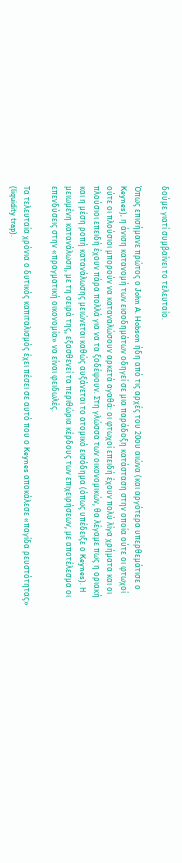δούμε γιατί συμβαίνει το τελευταίο.

Όπως επισήμανε πρώτος ο John A. Hobson ήδη από τις αρχές του 20ου αιώνα (και αργότερα υπερθεμάτισε ο Keynes), η άνιση κατανομή των εισοδημάτων οδηγεί σε μια παράδοξη κατάσταση στην οποία ούτε οι φτωχοί ούτε οι πλούσιοι μπορούν να καταναλώσουν αρκετά αγαθά: οι φτωχοί επειδή έχουν πολύ λίγα χρήματα και οι πλούσιοι επειδή έχουν πάρα πολλά για να τα ξοδέψουν. Στη γλώσσα των οικονομικών, θα λέγαμε πως η οριακή και η μέση ροπή κατανάλωσης μειώνεται καθώς αυξάνεται το ατομικό εισόδημα (όπως υπέδειξε ο Keynes). Η μειωμένη κατανάλωση, με τη σειρά της, εξασθενεί τα περιθώρια κέρδους των επιχειρήσεων, με αποτέλεσμα οι επενδύσεις στην «πραγματική οικονομία» να είναι φειδωλές.

Τα τελευταία χρόνια ο δυτικός καπιταλισμός έχει πέσει σε αυτό που ο Keynes αποκάλεσε «παγίδα ρευστότητας» (liquidity trap).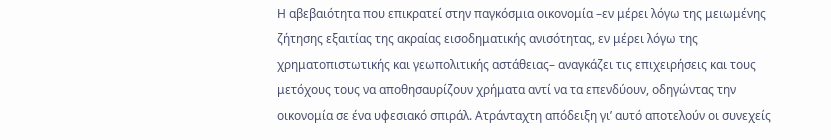Η αβεβαιότητα που επικρατεί στην παγκόσμια οικονομία –εν μέρει λόγω της μειωμένης ζήτησης εξαιτίας της ακραίας εισοδηματικής ανισότητας, εν μέρει λόγω της χρηματοπιστωτικής και γεωπολιτικής αστάθειας– αναγκάζει τις επιχειρήσεις και τους μετόχους τους να αποθησαυρίζουν χρήματα αντί να τα επενδύουν, οδηγώντας την οικονομία σε ένα υφεσιακό σπιράλ. Ατράνταχτη απόδειξη γι’ αυτό αποτελούν οι συνεχείς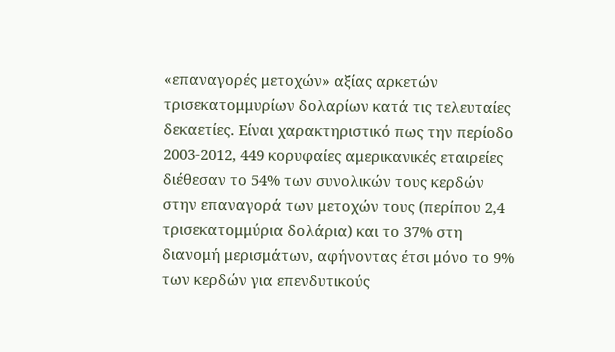«επαναγορές μετοχών» αξίας αρκετών τρισεκατομμυρίων δολαρίων κατά τις τελευταίες δεκαετίες. Είναι χαρακτηριστικό πως την περίοδο 2003-2012, 449 κορυφαίες αμερικανικές εταιρείες διέθεσαν το 54% των συνολικών τους κερδών στην επαναγορά των μετοχών τους (περίπου 2,4 τρισεκατομμύρια δολάρια) και το 37% στη διανομή μερισμάτων, αφήνοντας έτσι μόνο το 9% των κερδών για επενδυτικούς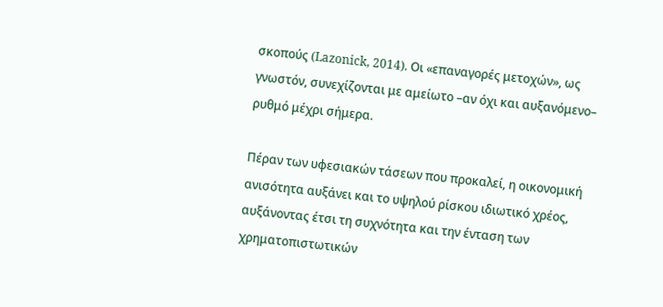σκοπούς (Lazonick, 2014). Οι «επαναγορές μετοχών», ως γνωστόν, συνεχίζονται με αμείωτο –αν όχι και αυξανόμενο– ρυθμό μέχρι σήμερα.

Πέραν των υφεσιακών τάσεων που προκαλεί, η οικονομική ανισότητα αυξάνει και το υψηλού ρίσκου ιδιωτικό χρέος, αυξάνοντας έτσι τη συχνότητα και την ένταση των χρηματοπιστωτικών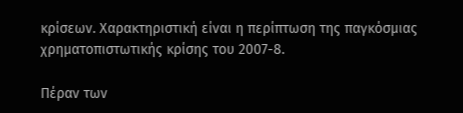κρίσεων. Χαρακτηριστική είναι η περίπτωση της παγκόσμιας χρηματοπιστωτικής κρίσης του 2007-8.

Πέραν των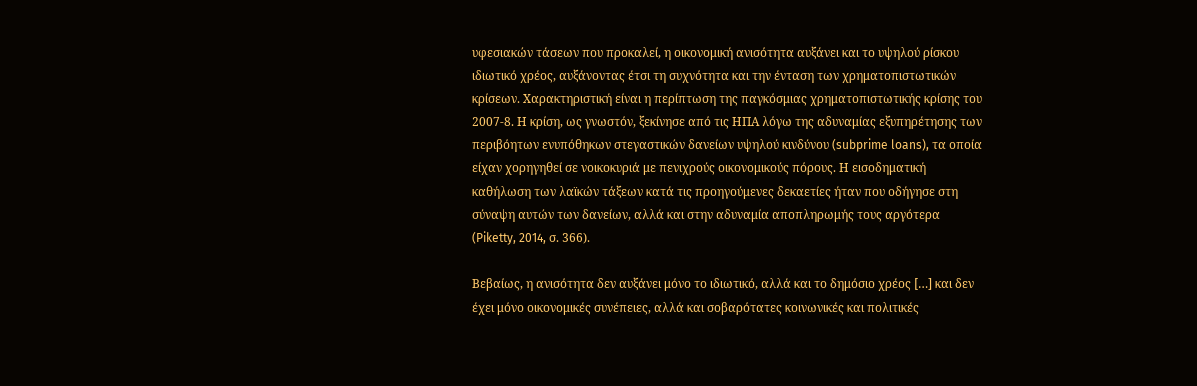υφεσιακών τάσεων που προκαλεί, η οικονομική ανισότητα αυξάνει και το υψηλού ρίσκου ιδιωτικό χρέος, αυξάνοντας έτσι τη συχνότητα και την ένταση των χρηματοπιστωτικών κρίσεων. Χαρακτηριστική είναι η περίπτωση της παγκόσμιας χρηματοπιστωτικής κρίσης του 2007-8. Η κρίση, ως γνωστόν, ξεκίνησε από τις ΗΠΑ λόγω της αδυναμίας εξυπηρέτησης των περιβόητων ενυπόθηκων στεγαστικών δανείων υψηλού κινδύνου (subprime loans), τα οποία είχαν χορηγηθεί σε νοικοκυριά με πενιχρούς οικονομικούς πόρους. Η εισοδηματική καθήλωση των λαϊκών τάξεων κατά τις προηγούμενες δεκαετίες ήταν που οδήγησε στη σύναψη αυτών των δανείων, αλλά και στην αδυναμία αποπληρωμής τους αργότερα (Piketty, 2014, σ. 366).

Βεβαίως, η ανισότητα δεν αυξάνει μόνο το ιδιωτικό, αλλά και το δημόσιο χρέος […] και δεν έχει μόνο οικονομικές συνέπειες, αλλά και σοβαρότατες κοινωνικές και πολιτικές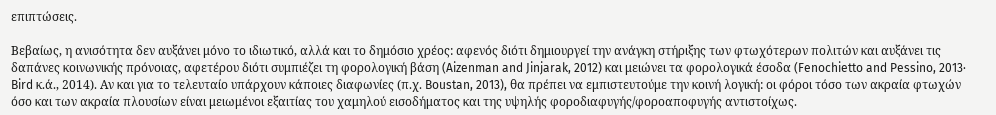επιπτώσεις.

Βεβαίως, η ανισότητα δεν αυξάνει μόνο το ιδιωτικό, αλλά και το δημόσιο χρέος: αφενός διότι δημιουργεί την ανάγκη στήριξης των φτωχότερων πολιτών και αυξάνει τις δαπάνες κοινωνικής πρόνοιας, αφετέρου διότι συμπιέζει τη φορολογική βάση (Aizenman and Jinjarak, 2012) και μειώνει τα φορολογικά έσοδα (Fenochietto and Pessino, 2013· Bird κ.ά., 2014). Αν και για το τελευταίο υπάρχουν κάποιες διαφωνίες (π.χ. Boustan, 2013), θα πρέπει να εμπιστευτούμε την κοινή λογική: οι φόροι τόσο των ακραία φτωχών όσο και των ακραία πλουσίων είναι μειωμένοι εξαιτίας του χαμηλού εισοδήματος και της υψηλής φοροδιαφυγής/φοροαποφυγής αντιστοίχως.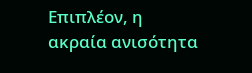Επιπλέον, η ακραία ανισότητα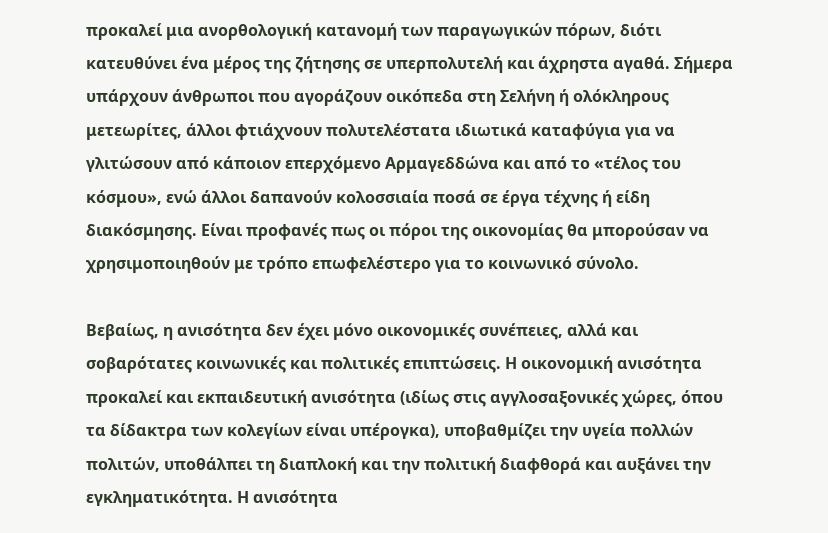προκαλεί μια ανορθολογική κατανομή των παραγωγικών πόρων, διότι κατευθύνει ένα μέρος της ζήτησης σε υπερπολυτελή και άχρηστα αγαθά. Σήμερα υπάρχουν άνθρωποι που αγοράζουν οικόπεδα στη Σελήνη ή ολόκληρους μετεωρίτες, άλλοι φτιάχνουν πολυτελέστατα ιδιωτικά καταφύγια για να γλιτώσουν από κάποιον επερχόμενο Αρμαγεδδώνα και από το «τέλος του κόσμου», ενώ άλλοι δαπανούν κολοσσιαία ποσά σε έργα τέχνης ή είδη διακόσμησης. Είναι προφανές πως οι πόροι της οικονομίας θα μπορούσαν να χρησιμοποιηθούν με τρόπο επωφελέστερο για το κοινωνικό σύνολο.

Βεβαίως, η ανισότητα δεν έχει μόνο οικονομικές συνέπειες, αλλά και σοβαρότατες κοινωνικές και πολιτικές επιπτώσεις. Η οικονομική ανισότητα προκαλεί και εκπαιδευτική ανισότητα (ιδίως στις αγγλοσαξονικές χώρες, όπου τα δίδακτρα των κολεγίων είναι υπέρογκα), υποβαθμίζει την υγεία πολλών πολιτών, υποθάλπει τη διαπλοκή και την πολιτική διαφθορά και αυξάνει την εγκληματικότητα. Η ανισότητα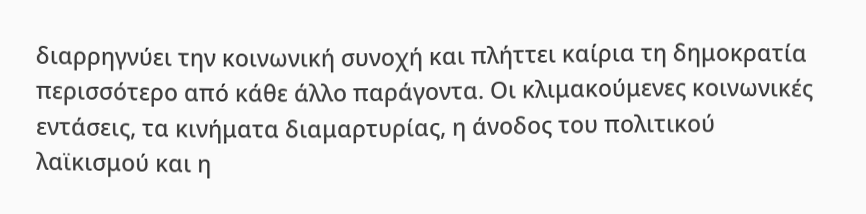διαρρηγνύει την κοινωνική συνοχή και πλήττει καίρια τη δημοκρατία περισσότερο από κάθε άλλο παράγοντα. Οι κλιμακούμενες κοινωνικές εντάσεις, τα κινήματα διαμαρτυρίας, η άνοδος του πολιτικού λαϊκισμού και η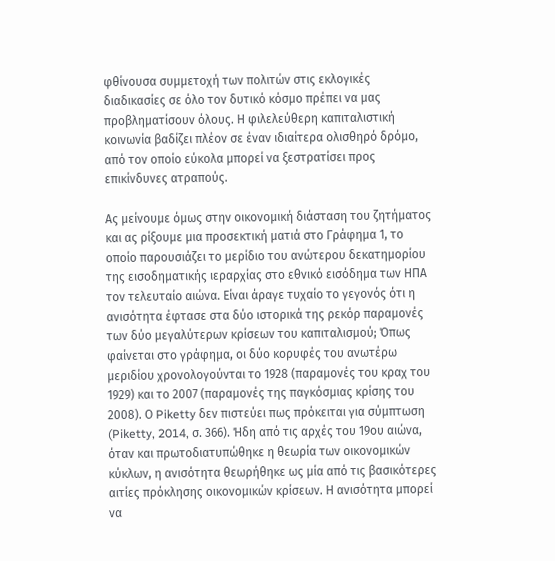φθίνουσα συμμετοχή των πολιτών στις εκλογικές διαδικασίες σε όλο τον δυτικό κόσμο πρέπει να μας προβληματίσουν όλους. Η φιλελεύθερη καπιταλιστική κοινωνία βαδίζει πλέον σε έναν ιδιαίτερα ολισθηρό δρόμο, από τον οποίο εύκολα μπορεί να ξεστρατίσει προς επικίνδυνες ατραπούς.

Ας μείνουμε όμως στην οικονομική διάσταση του ζητήματος και ας ρίξουμε μια προσεκτική ματιά στο Γράφημα 1, το οποίο παρουσιάζει το μερίδιο του ανώτερου δεκατημορίου της εισοδηματικής ιεραρχίας στο εθνικό εισόδημα των ΗΠΑ τον τελευταίο αιώνα. Είναι άραγε τυχαίο το γεγονός ότι η ανισότητα έφτασε στα δύο ιστορικά της ρεκόρ παραμονές των δύο μεγαλύτερων κρίσεων του καπιταλισμού; Όπως φαίνεται στο γράφημα, οι δύο κορυφές του ανωτέρω μεριδίου χρονολογούνται το 1928 (παραμονές του κραχ του 1929) και το 2007 (παραμονές της παγκόσμιας κρίσης του 2008). Ο Piketty δεν πιστεύει πως πρόκειται για σύμπτωση (Piketty, 2014, σ. 366). Ήδη από τις αρχές του 19ου αιώνα, όταν και πρωτοδιατυπώθηκε η θεωρία των οικονομικών κύκλων, η ανισότητα θεωρήθηκε ως μία από τις βασικότερες αιτίες πρόκλησης οικονομικών κρίσεων. Η ανισότητα μπορεί να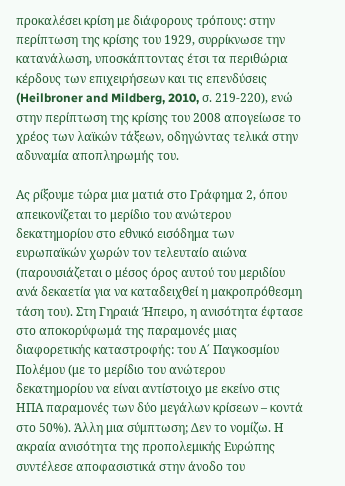προκαλέσει κρίση με διάφορους τρόπους: στην περίπτωση της κρίσης του 1929, συρρίκνωσε την κατανάλωση, υποσκάπτοντας έτσι τα περιθώρια κέρδους των επιχειρήσεων και τις επενδύσεις (Heilbroner and Mildberg, 2010, σ. 219-220), ενώ στην περίπτωση της κρίσης του 2008 απογείωσε το χρέος των λαϊκών τάξεων, οδηγώντας τελικά στην αδυναμία αποπληρωμής του.

Ας ρίξουμε τώρα μια ματιά στο Γράφημα 2, όπου απεικονίζεται το μερίδιο του ανώτερου δεκατημορίου στο εθνικό εισόδημα των ευρωπαϊκών χωρών τον τελευταίο αιώνα (παρουσιάζεται ο μέσος όρος αυτού του μεριδίου ανά δεκαετία για να καταδειχθεί η μακροπρόθεσμη τάση του). Στη Γηραιά Ήπειρο, η ανισότητα έφτασε στο αποκορύφωμά της παραμονές μιας διαφορετικής καταστροφής: του Α΄ Παγκοσμίου Πολέμου (με το μερίδιο του ανώτερου δεκατημορίου να είναι αντίστοιχο με εκείνο στις ΗΠΑ παραμονές των δύο μεγάλων κρίσεων – κοντά στο 50%). Άλλη μια σύμπτωση; Δεν το νομίζω. Η ακραία ανισότητα της προπολεμικής Ευρώπης συντέλεσε αποφασιστικά στην άνοδο του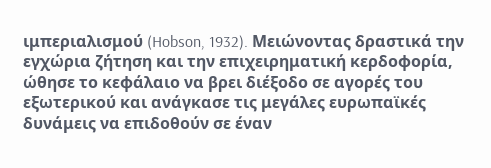ιμπεριαλισμού (Hobson, 1932). Μειώνοντας δραστικά την εγχώρια ζήτηση και την επιχειρηματική κερδοφορία, ώθησε το κεφάλαιο να βρει διέξοδο σε αγορές του εξωτερικού και ανάγκασε τις μεγάλες ευρωπαϊκές δυνάμεις να επιδοθούν σε έναν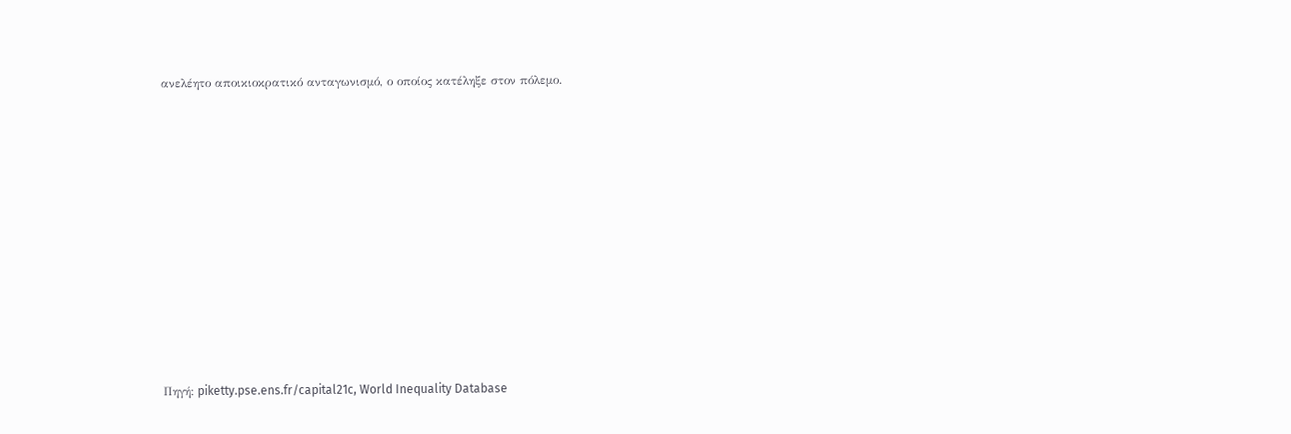ανελέητο αποικιοκρατικό ανταγωνισμό, ο οποίος κατέληξε στον πόλεμο.













Πηγή: piketty.pse.ens.fr/capital21c, World Inequality Database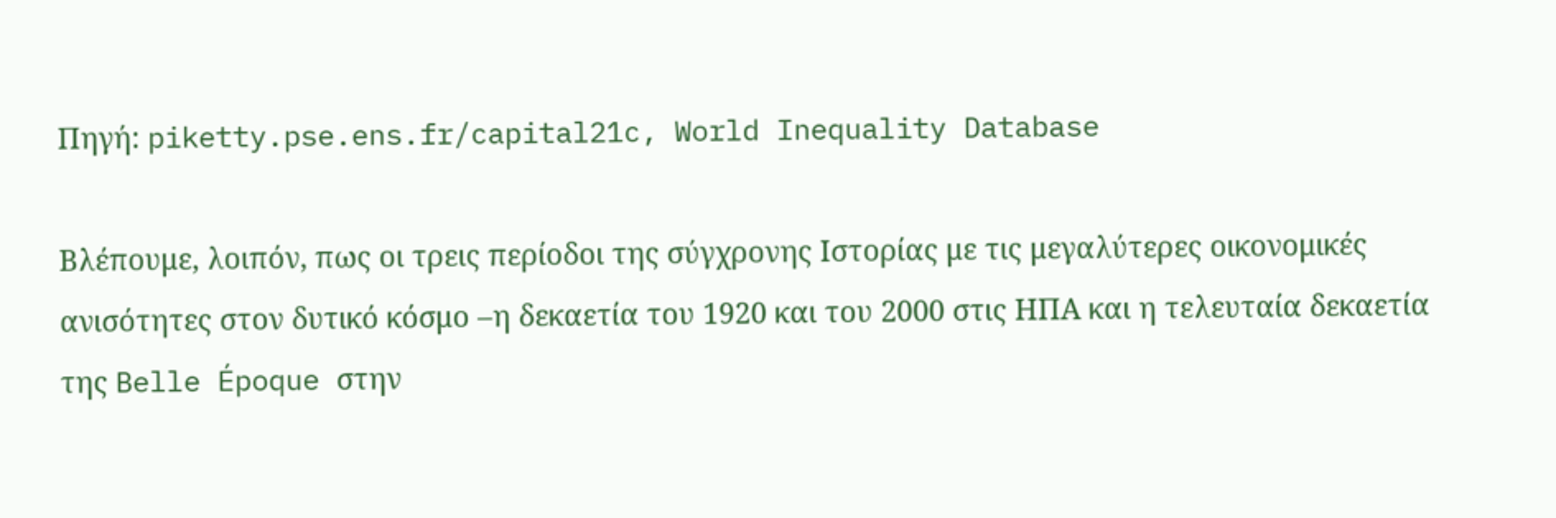Πηγή: piketty.pse.ens.fr/capital21c, World Inequality Database

Βλέπουμε, λοιπόν, πως οι τρεις περίοδοι της σύγχρονης Ιστορίας με τις μεγαλύτερες οικονομικές ανισότητες στον δυτικό κόσμο –η δεκαετία του 1920 και του 2000 στις ΗΠΑ και η τελευταία δεκαετία της Belle Époque στην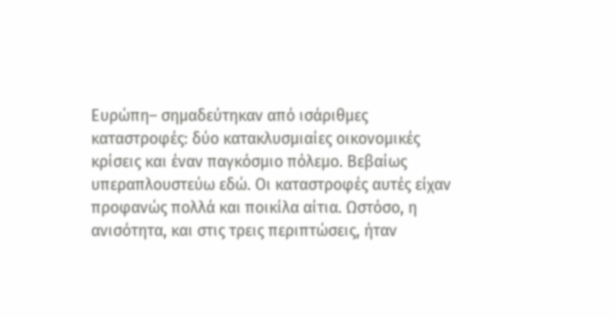Ευρώπη– σημαδεύτηκαν από ισάριθμες καταστροφές: δύο κατακλυσμιαίες οικονομικές κρίσεις και έναν παγκόσμιο πόλεμο. Βεβαίως υπεραπλουστεύω εδώ. Οι καταστροφές αυτές είχαν προφανώς πολλά και ποικίλα αίτια. Ωστόσο, η ανισότητα, και στις τρεις περιπτώσεις, ήταν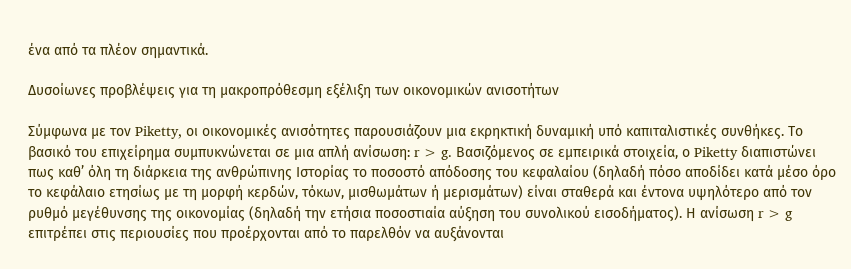ένα από τα πλέον σημαντικά.

Δυσοίωνες προβλέψεις για τη μακροπρόθεσμη εξέλιξη των οικονομικών ανισοτήτων

Σύμφωνα με τον Piketty, οι οικονομικές ανισότητες παρουσιάζουν μια εκρηκτική δυναμική υπό καπιταλιστικές συνθήκες. Το βασικό του επιχείρημα συμπυκνώνεται σε μια απλή ανίσωση: r > g. Βασιζόμενος σε εμπειρικά στοιχεία, ο Piketty διαπιστώνει πως καθ’ όλη τη διάρκεια της ανθρώπινης Ιστορίας το ποσοστό απόδοσης του κεφαλαίου (δηλαδή πόσο αποδίδει κατά μέσο όρο το κεφάλαιο ετησίως με τη μορφή κερδών, τόκων, μισθωμάτων ή μερισμάτων) είναι σταθερά και έντονα υψηλότερο από τον ρυθμό μεγέθυνσης της οικονομίας (δηλαδή την ετήσια ποσοστιαία αύξηση του συνολικού εισοδήματος). Η ανίσωση r > g επιτρέπει στις περιουσίες που προέρχονται από το παρελθόν να αυξάνονται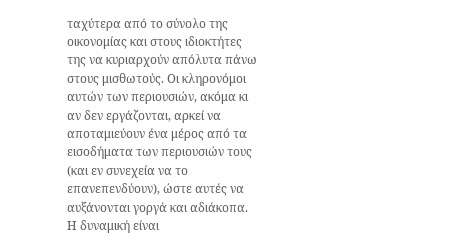ταχύτερα από το σύνολο της οικονομίας και στους ιδιοκτήτες της να κυριαρχούν απόλυτα πάνω στους μισθωτούς. Οι κληρονόμοι αυτών των περιουσιών, ακόμα κι αν δεν εργάζονται, αρκεί να αποταμιεύουν ένα μέρος από τα εισοδήματα των περιουσιών τους (και εν συνεχεία να το επανεπενδύουν), ώστε αυτές να αυξάνονται γοργά και αδιάκοπα. Η δυναμική είναι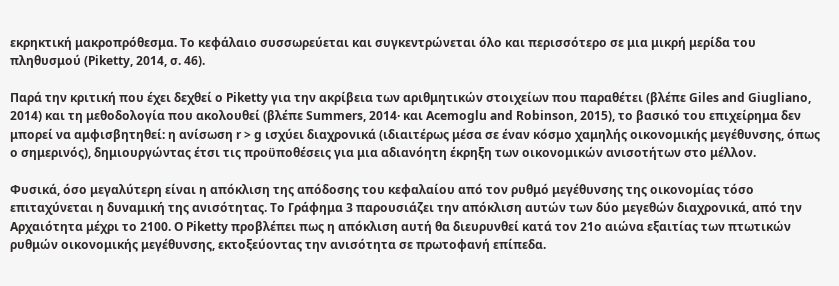εκρηκτική μακροπρόθεσμα. Το κεφάλαιο συσσωρεύεται και συγκεντρώνεται όλο και περισσότερο σε μια μικρή μερίδα του πληθυσμού (Piketty, 2014, σ. 46).

Παρά την κριτική που έχει δεχθεί ο Piketty για την ακρίβεια των αριθμητικών στοιχείων που παραθέτει (βλέπε Giles and Giugliano, 2014) και τη μεθοδολογία που ακολουθεί (βλέπε Summers, 2014· και Acemoglu and Robinson, 2015), το βασικό του επιχείρημα δεν μπορεί να αμφισβητηθεί: η ανίσωση r > g ισχύει διαχρονικά (ιδιαιτέρως μέσα σε έναν κόσμο χαμηλής οικονομικής μεγέθυνσης, όπως ο σημερινός), δημιουργώντας έτσι τις προϋποθέσεις για μια αδιανόητη έκρηξη των οικονομικών ανισοτήτων στο μέλλον.

Φυσικά, όσο μεγαλύτερη είναι η απόκλιση της απόδοσης του κεφαλαίου από τον ρυθμό μεγέθυνσης της οικονομίας τόσο επιταχύνεται η δυναμική της ανισότητας. Το Γράφημα 3 παρουσιάζει την απόκλιση αυτών των δύο μεγεθών διαχρονικά, από την Αρχαιότητα μέχρι το 2100. Ο Piketty προβλέπει πως η απόκλιση αυτή θα διευρυνθεί κατά τον 21ο αιώνα εξαιτίας των πτωτικών ρυθμών οικονομικής μεγέθυνσης, εκτοξεύοντας την ανισότητα σε πρωτοφανή επίπεδα.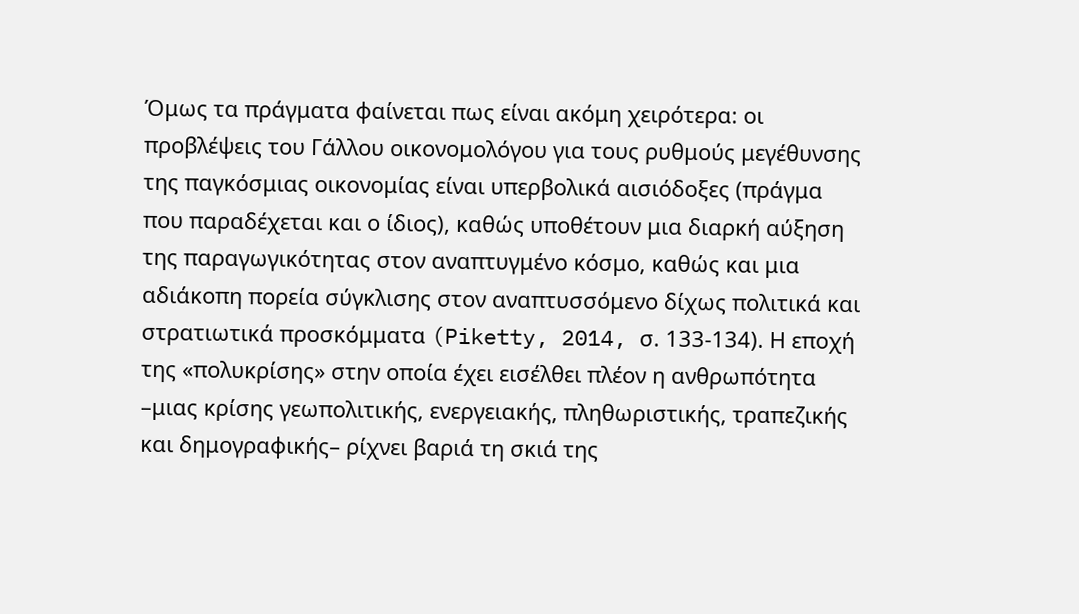Όμως τα πράγματα φαίνεται πως είναι ακόμη χειρότερα: οι προβλέψεις του Γάλλου οικονομολόγου για τους ρυθμούς μεγέθυνσης της παγκόσμιας οικονομίας είναι υπερβολικά αισιόδοξες (πράγμα που παραδέχεται και ο ίδιος), καθώς υποθέτουν μια διαρκή αύξηση της παραγωγικότητας στον αναπτυγμένο κόσμο, καθώς και μια αδιάκοπη πορεία σύγκλισης στον αναπτυσσόμενο δίχως πολιτικά και στρατιωτικά προσκόμματα (Piketty, 2014, σ. 133-134). Η εποχή της «πολυκρίσης» στην οποία έχει εισέλθει πλέον η ανθρωπότητα –μιας κρίσης γεωπολιτικής, ενεργειακής, πληθωριστικής, τραπεζικής και δημογραφικής– ρίχνει βαριά τη σκιά της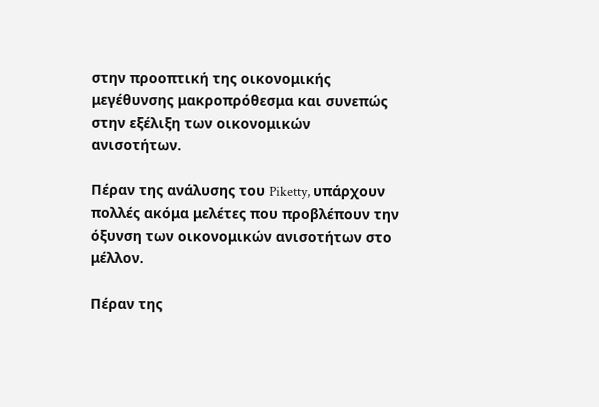στην προοπτική της οικονομικής μεγέθυνσης μακροπρόθεσμα και συνεπώς στην εξέλιξη των οικονομικών ανισοτήτων.

Πέραν της ανάλυσης του Piketty, υπάρχουν πολλές ακόμα μελέτες που προβλέπουν την όξυνση των οικονομικών ανισοτήτων στο μέλλον.

Πέραν της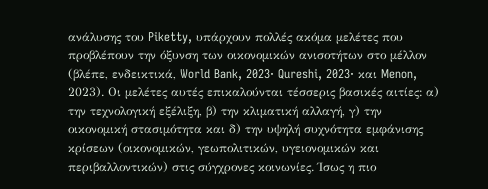ανάλυσης του Piketty, υπάρχουν πολλές ακόμα μελέτες που προβλέπουν την όξυνση των οικονομικών ανισοτήτων στο μέλλον (βλέπε, ενδεικτικά, World Bank, 2023· Qureshi, 2023· και Menon, 2023). Οι μελέτες αυτές επικαλούνται τέσσερις βασικές αιτίες: α) την τεχνολογική εξέλιξη, β) την κλιματική αλλαγή, γ) την οικονομική στασιμότητα και δ) την υψηλή συχνότητα εμφάνισης κρίσεων (οικονομικών, γεωπολιτικών, υγειονομικών και περιβαλλοντικών) στις σύγχρονες κοινωνίες. Ίσως η πιο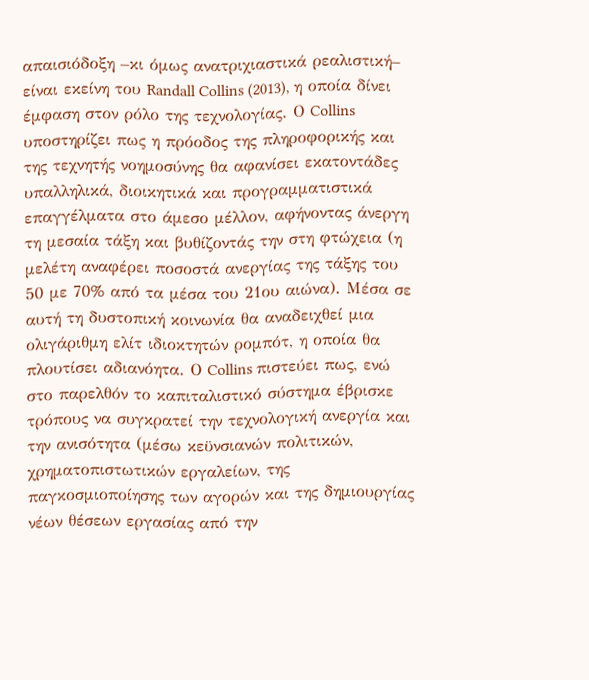απαισιόδοξη –κι όμως ανατριχιαστικά ρεαλιστική– είναι εκείνη του Randall Collins (2013), η οποία δίνει έμφαση στον ρόλο της τεχνολογίας. Ο Collins υποστηρίζει πως η πρόοδος της πληροφορικής και της τεχνητής νοημοσύνης θα αφανίσει εκατοντάδες υπαλληλικά, διοικητικά και προγραμματιστικά επαγγέλματα στο άμεσο μέλλον, αφήνοντας άνεργη τη μεσαία τάξη και βυθίζοντάς την στη φτώχεια (η μελέτη αναφέρει ποσοστά ανεργίας της τάξης του 50 με 70% από τα μέσα του 21ου αιώνα). Μέσα σε αυτή τη δυστοπική κοινωνία θα αναδειχθεί μια ολιγάριθμη ελίτ ιδιοκτητών ρομπότ, η οποία θα πλουτίσει αδιανόητα. Ο Collins πιστεύει πως, ενώ στο παρελθόν το καπιταλιστικό σύστημα έβρισκε τρόπους να συγκρατεί την τεχνολογική ανεργία και την ανισότητα (μέσω κεϋνσιανών πολιτικών, χρηματοπιστωτικών εργαλείων, της παγκοσμιοποίησης των αγορών και της δημιουργίας νέων θέσεων εργασίας από την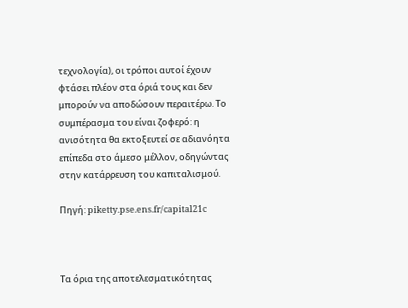τεχνολογία), οι τρόποι αυτοί έχουν φτάσει πλέον στα όριά τους και δεν μπορούν να αποδώσουν περαιτέρω. Το συμπέρασμα του είναι ζοφερό: η ανισότητα θα εκτοξευτεί σε αδιανόητα επίπεδα στο άμεσο μέλλον, οδηγώντας στην κατάρρευση του καπιταλισμού.

Πηγή: piketty.pse.ens.fr/capital21c



Τα όρια της αποτελεσματικότητας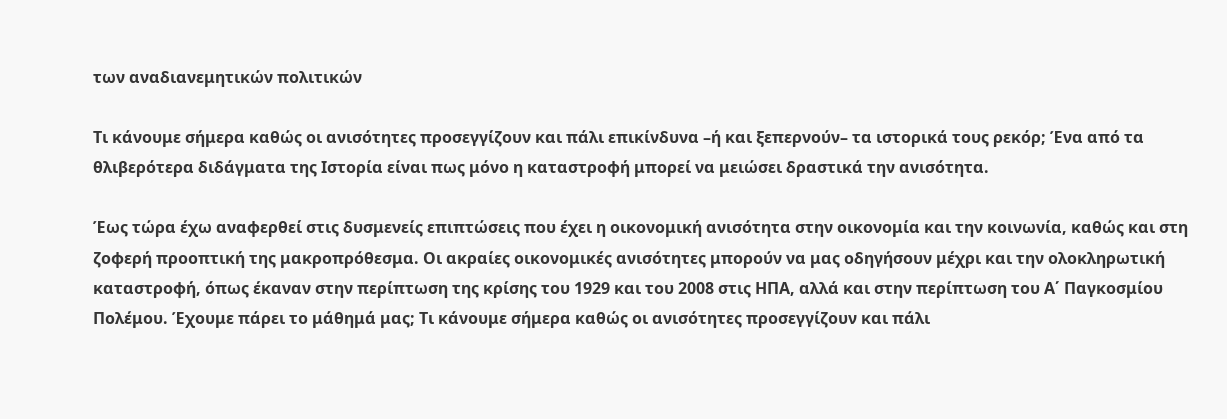των αναδιανεμητικών πολιτικών

Τι κάνουμε σήμερα καθώς οι ανισότητες προσεγγίζουν και πάλι επικίνδυνα –ή και ξεπερνούν– τα ιστορικά τους ρεκόρ; Ένα από τα θλιβερότερα διδάγματα της Ιστορία είναι πως μόνο η καταστροφή μπορεί να μειώσει δραστικά την ανισότητα.

Έως τώρα έχω αναφερθεί στις δυσμενείς επιπτώσεις που έχει η οικονομική ανισότητα στην οικονομία και την κοινωνία, καθώς και στη ζοφερή προοπτική της μακροπρόθεσμα. Οι ακραίες οικονομικές ανισότητες μπορούν να μας οδηγήσουν μέχρι και την ολοκληρωτική καταστροφή, όπως έκαναν στην περίπτωση της κρίσης του 1929 και του 2008 στις ΗΠΑ, αλλά και στην περίπτωση του Α΄ Παγκοσμίου Πολέμου. Έχουμε πάρει το μάθημά μας; Τι κάνουμε σήμερα καθώς οι ανισότητες προσεγγίζουν και πάλι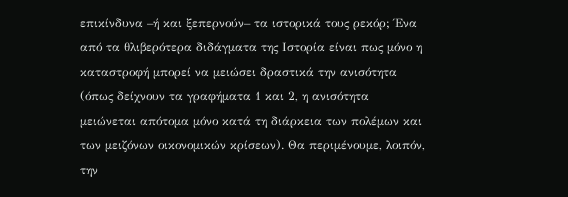επικίνδυνα –ή και ξεπερνούν– τα ιστορικά τους ρεκόρ; Ένα από τα θλιβερότερα διδάγματα της Ιστορία είναι πως μόνο η καταστροφή μπορεί να μειώσει δραστικά την ανισότητα (όπως δείχνουν τα γραφήματα 1 και 2, η ανισότητα μειώνεται απότομα μόνο κατά τη διάρκεια των πολέμων και των μειζόνων οικονομικών κρίσεων). Θα περιμένουμε, λοιπόν, την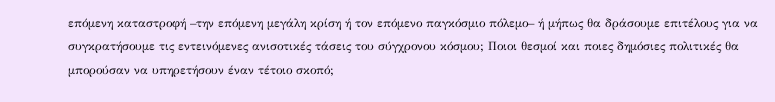επόμενη καταστροφή –την επόμενη μεγάλη κρίση ή τον επόμενο παγκόσμιο πόλεμο– ή μήπως θα δράσουμε επιτέλους για να συγκρατήσουμε τις εντεινόμενες ανισοτικές τάσεις του σύγχρονου κόσμου; Ποιοι θεσμοί και ποιες δημόσιες πολιτικές θα μπορούσαν να υπηρετήσουν έναν τέτοιο σκοπό;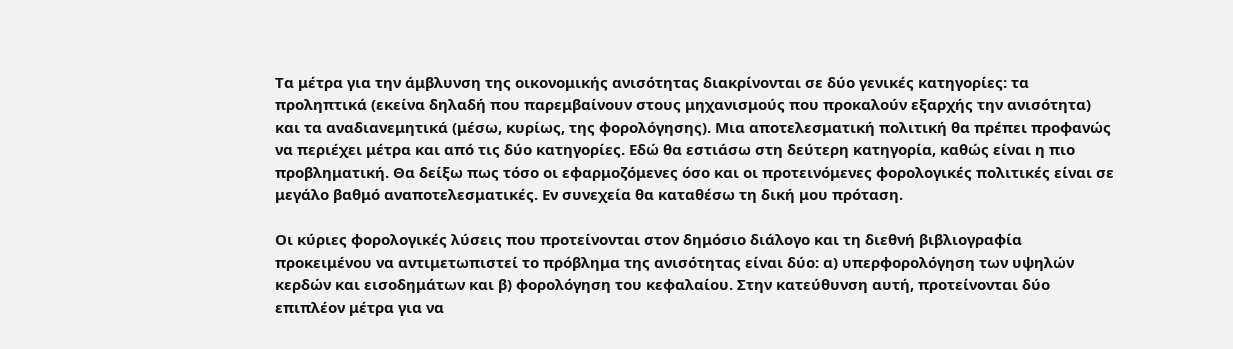Τα μέτρα για την άμβλυνση της οικονομικής ανισότητας διακρίνονται σε δύο γενικές κατηγορίες: τα προληπτικά (εκείνα δηλαδή που παρεμβαίνουν στους μηχανισμούς που προκαλούν εξαρχής την ανισότητα) και τα αναδιανεμητικά (μέσω, κυρίως, της φορολόγησης). Μια αποτελεσματική πολιτική θα πρέπει προφανώς να περιέχει μέτρα και από τις δύο κατηγορίες. Εδώ θα εστιάσω στη δεύτερη κατηγορία, καθώς είναι η πιο προβληματική. Θα δείξω πως τόσο οι εφαρμοζόμενες όσο και οι προτεινόμενες φορολογικές πολιτικές είναι σε μεγάλο βαθμό αναποτελεσματικές. Εν συνεχεία θα καταθέσω τη δική μου πρόταση.

Οι κύριες φορολογικές λύσεις που προτείνονται στον δημόσιο διάλογο και τη διεθνή βιβλιογραφία προκειμένου να αντιμετωπιστεί το πρόβλημα της ανισότητας είναι δύο: α) υπερφορολόγηση των υψηλών κερδών και εισοδημάτων και β) φορολόγηση του κεφαλαίου. Στην κατεύθυνση αυτή, προτείνονται δύο επιπλέον μέτρα για να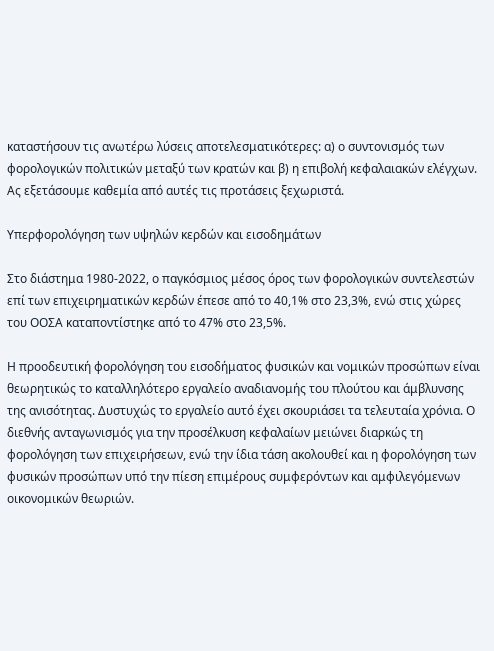καταστήσουν τις ανωτέρω λύσεις αποτελεσματικότερες: α) ο συντονισμός των φορολογικών πολιτικών μεταξύ των κρατών και β) η επιβολή κεφαλαιακών ελέγχων. Ας εξετάσουμε καθεμία από αυτές τις προτάσεις ξεχωριστά.

Υπερφορολόγηση των υψηλών κερδών και εισοδημάτων

Στο διάστημα 1980-2022, ο παγκόσμιος μέσος όρος των φορολογικών συντελεστών επί των επιχειρηματικών κερδών έπεσε από το 40,1% στο 23,3%, ενώ στις χώρες του ΟΟΣΑ καταποντίστηκε από το 47% στο 23,5%.

Η προοδευτική φορολόγηση του εισοδήματος φυσικών και νομικών προσώπων είναι θεωρητικώς το καταλληλότερο εργαλείο αναδιανομής του πλούτου και άμβλυνσης της ανισότητας. Δυστυχώς το εργαλείο αυτό έχει σκουριάσει τα τελευταία χρόνια. Ο διεθνής ανταγωνισμός για την προσέλκυση κεφαλαίων μειώνει διαρκώς τη φορολόγηση των επιχειρήσεων, ενώ την ίδια τάση ακολουθεί και η φορολόγηση των φυσικών προσώπων υπό την πίεση επιμέρους συμφερόντων και αμφιλεγόμενων οικονομικών θεωριών.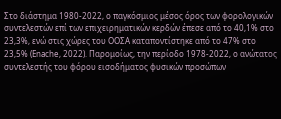Στο διάστημα 1980-2022, ο παγκόσμιος μέσος όρος των φορολογικών συντελεστών επί των επιχειρηματικών κερδών έπεσε από το 40,1% στο 23,3%, ενώ στις χώρες του ΟΟΣΑ καταποντίστηκε από το 47% στο 23,5% (Enache, 2022). Παρομοίως, την περίοδο 1978-2022, ο ανώτατος συντελεστής του φόρου εισοδήματος φυσικών προσώπων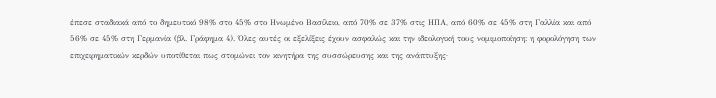έπεσε σταδιακά από το δημευτικό 98% στο 45% στο Ηνωμένο Βασίλειο, από 70% σε 37% στις ΗΠΑ, από 60% σε 45% στη Γαλλία και από 56% σε 45% στη Γερμανία (βλ. Γράφημα 4). Όλες αυτές οι εξελίξεις έχουν ασφαλώς και την ιδεολογική τους νομιμοποίηση: η φορολόγηση των επιχειρηματικών κερδών υποτίθεται πως στομώνει τον κινητήρα της συσσώρευσης και της ανάπτυξης·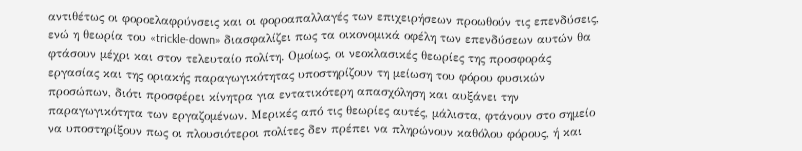αντιθέτως οι φοροελαφρύνσεις και οι φοροαπαλλαγές των επιχειρήσεων προωθούν τις επενδύσεις, ενώ η θεωρία του «trickle-down» διασφαλίζει πως τα οικονομικά οφέλη των επενδύσεων αυτών θα φτάσουν μέχρι και στον τελευταίο πολίτη. Ομοίως, οι νεοκλασικές θεωρίες της προσφοράς εργασίας και της οριακής παραγωγικότητας υποστηρίζουν τη μείωση του φόρου φυσικών προσώπων, διότι προσφέρει κίνητρα για εντατικότερη απασχόληση και αυξάνει την παραγωγικότητα των εργαζομένων. Μερικές από τις θεωρίες αυτές, μάλιστα, φτάνουν στο σημείο να υποστηρίξουν πως οι πλουσιότεροι πολίτες δεν πρέπει να πληρώνουν καθόλου φόρους, ή και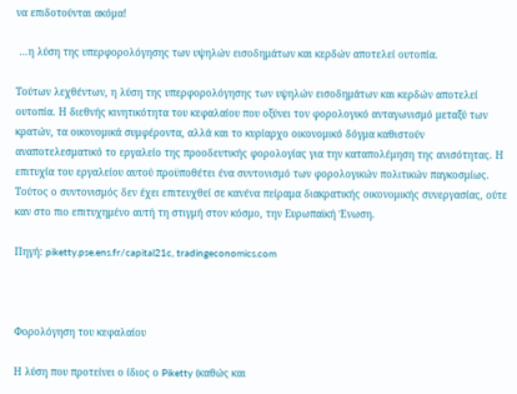να επιδοτούνται ακόμα!

 …η λύση της υπερφορολόγησης των υψηλών εισοδημάτων και κερδών αποτελεί ουτοπία.

Τούτων λεχθέντων, η λύση της υπερφορολόγησης των υψηλών εισοδημάτων και κερδών αποτελεί ουτοπία. Η διεθνής κινητικότητα του κεφαλαίου που οξύνει τον φορολογικό ανταγωνισμό μεταξύ των κρατών, τα οικονομικά συμφέροντα, αλλά και το κυρίαρχο οικονομικό δόγμα καθιστούν αναποτελεσματικό το εργαλείο της προοδευτικής φορολογίας για την καταπολέμηση της ανισότητας. Η επιτυχία του εργαλείου αυτού προϋποθέτει ένα συντονισμό των φορολογικών πολιτικών παγκοσμίως. Τούτος ο συντονισμός δεν έχει επιτευχθεί σε κανένα πείραμα διακρατικής οικονομικής συνεργασίας, ούτε καν στο πιο επιτυχημένο αυτή τη στιγμή στον κόσμο, την Ευρωπαϊκή Ένωση.

Πηγή: piketty.pse.ens.fr/capital21c, tradingeconomics.com



Φορολόγηση του κεφαλαίου

Η λύση που προτείνει ο ίδιος ο Piketty (καθώς και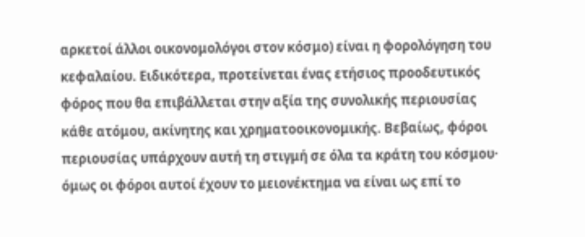αρκετοί άλλοι οικονομολόγοι στον κόσμο) είναι η φορολόγηση του κεφαλαίου. Ειδικότερα, προτείνεται ένας ετήσιος προοδευτικός φόρος που θα επιβάλλεται στην αξία της συνολικής περιουσίας κάθε ατόμου, ακίνητης και χρηματοοικονομικής. Βεβαίως, φόροι περιουσίας υπάρχουν αυτή τη στιγμή σε όλα τα κράτη του κόσμου· όμως οι φόροι αυτοί έχουν το μειονέκτημα να είναι ως επί το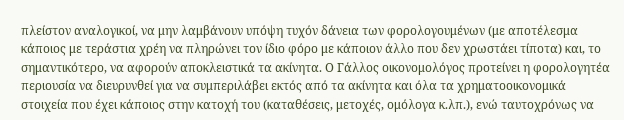πλείστον αναλογικοί, να μην λαμβάνουν υπόψη τυχόν δάνεια των φορολογουμένων (με αποτέλεσμα κάποιος με τεράστια χρέη να πληρώνει τον ίδιο φόρο με κάποιον άλλο που δεν χρωστάει τίποτα) και, το σημαντικότερο, να αφορούν αποκλειστικά τα ακίνητα. Ο Γάλλος οικονομολόγος προτείνει η φορολογητέα περιουσία να διευρυνθεί για να συμπεριλάβει εκτός από τα ακίνητα και όλα τα χρηματοοικονομικά στοιχεία που έχει κάποιος στην κατοχή του (καταθέσεις, μετοχές, ομόλογα κ.λπ.), ενώ ταυτοχρόνως να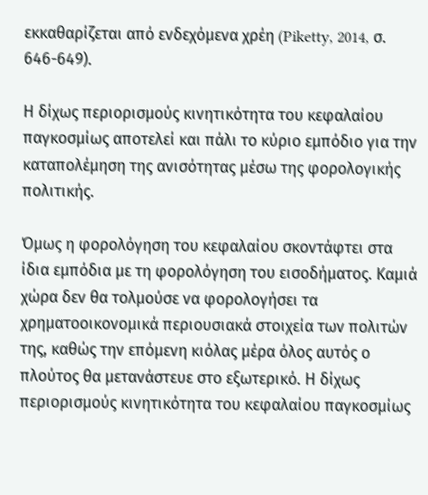εκκαθαρίζεται από ενδεχόμενα χρέη (Piketty, 2014, σ. 646-649).

Η δίχως περιορισμούς κινητικότητα του κεφαλαίου παγκοσμίως αποτελεί και πάλι το κύριο εμπόδιο για την καταπολέμηση της ανισότητας μέσω της φορολογικής πολιτικής.

Όμως η φορολόγηση του κεφαλαίου σκοντάφτει στα ίδια εμπόδια με τη φορολόγηση του εισοδήματος. Καμιά χώρα δεν θα τολμούσε να φορολογήσει τα χρηματοοικονομικά περιουσιακά στοιχεία των πολιτών της, καθώς την επόμενη κιόλας μέρα όλος αυτός ο πλούτος θα μετανάστευε στο εξωτερικό. Η δίχως περιορισμούς κινητικότητα του κεφαλαίου παγκοσμίως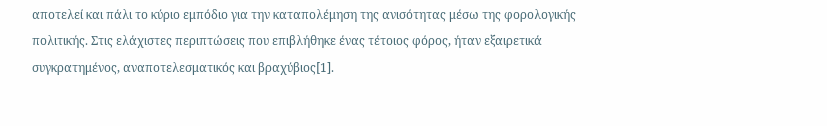αποτελεί και πάλι το κύριο εμπόδιο για την καταπολέμηση της ανισότητας μέσω της φορολογικής πολιτικής. Στις ελάχιστες περιπτώσεις που επιβλήθηκε ένας τέτοιος φόρος, ήταν εξαιρετικά συγκρατημένος, αναποτελεσματικός και βραχύβιος[1].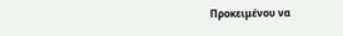Προκειμένου να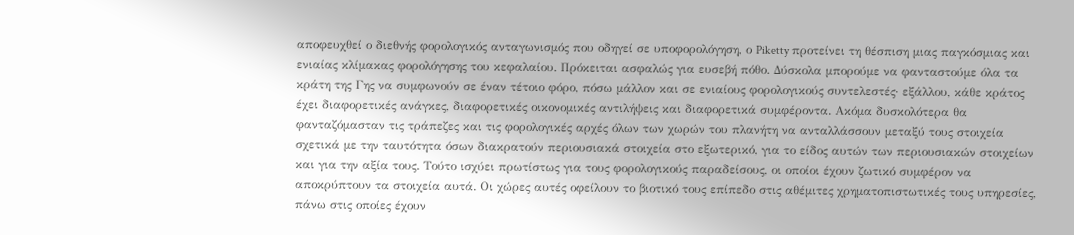αποφευχθεί ο διεθνής φορολογικός ανταγωνισμός που οδηγεί σε υποφορολόγηση, ο Piketty προτείνει τη θέσπιση μιας παγκόσμιας και ενιαίας κλίμακας φορολόγησης του κεφαλαίου. Πρόκειται ασφαλώς για ευσεβή πόθο. Δύσκολα μπορούμε να φανταστούμε όλα τα κράτη της Γης να συμφωνούν σε έναν τέτοιο φόρο, πόσω μάλλον και σε ενιαίους φορολογικούς συντελεστές· εξάλλου, κάθε κράτος έχει διαφορετικές ανάγκες, διαφορετικές οικονομικές αντιλήψεις και διαφορετικά συμφέροντα. Ακόμα δυσκολότερα θα φανταζόμασταν τις τράπεζες και τις φορολογικές αρχές όλων των χωρών του πλανήτη να ανταλλάσσουν μεταξύ τους στοιχεία σχετικά με την ταυτότητα όσων διακρατούν περιουσιακά στοιχεία στο εξωτερικό, για το είδος αυτών των περιουσιακών στοιχείων και για την αξία τους. Τούτο ισχύει πρωτίστως για τους φορολογικούς παραδείσους, οι οποίοι έχουν ζωτικό συμφέρον να αποκρύπτουν τα στοιχεία αυτά. Οι χώρες αυτές οφείλουν το βιοτικό τους επίπεδο στις αθέμιτες χρηματοπιστωτικές τους υπηρεσίες, πάνω στις οποίες έχουν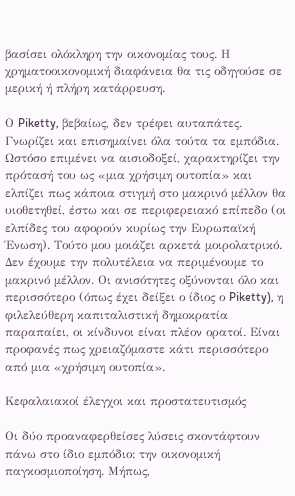βασίσει ολόκληρη την οικονομίας τους. Η χρηματοοικονομική διαφάνεια θα τις οδηγούσε σε μερική ή πλήρη κατάρρευση.

Ο Piketty, βεβαίως, δεν τρέφει αυταπάτες. Γνωρίζει και επισημαίνει όλα τούτα τα εμπόδια. Ωστόσο επιμένει να αισιοδοξεί, χαρακτηρίζει την πρότασή του ως «μια χρήσιμη ουτοπία» και ελπίζει πως κάποια στιγμή στο μακρινό μέλλον θα υιοθετηθεί, έστω και σε περιφερειακό επίπεδο (οι ελπίδες του αφορούν κυρίως την Ευρωπαϊκή Ένωση). Τούτο μου μοιάζει αρκετά μοιρολατρικό. Δεν έχουμε την πολυτέλεια να περιμένουμε το μακρινό μέλλον. Οι ανισότητες οξύνονται όλο και περισσότερο (όπως έχει δείξει ο ίδιος ο Piketty), η φιλελεύθερη καπιταλιστική δημοκρατία παραπαίει, οι κίνδυνοι είναι πλέον ορατοί. Είναι προφανές πως χρειαζόμαστε κάτι περισσότερο από μια «χρήσιμη ουτοπία».

Κεφαλαιακοί έλεγχοι και προστατευτισμός

Οι δύο προαναφερθείσες λύσεις σκοντάφτουν πάνω στο ίδιο εμπόδιο: την οικονομική παγκοσμιοποίηση. Μήπως,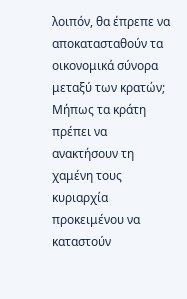λοιπόν, θα έπρεπε να αποκατασταθούν τα οικονομικά σύνορα μεταξύ των κρατών; Μήπως τα κράτη πρέπει να ανακτήσουν τη χαμένη τους κυριαρχία προκειμένου να καταστούν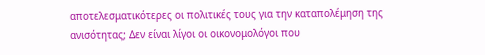αποτελεσματικότερες οι πολιτικές τους για την καταπολέμηση της ανισότητας; Δεν είναι λίγοι οι οικονομολόγοι που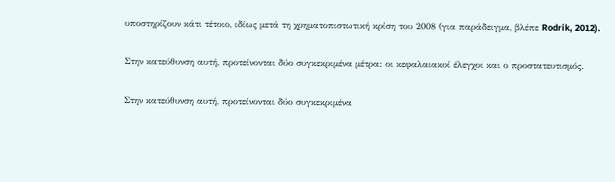υποστηρίζουν κάτι τέτοιο, ιδίως μετά τη χρηματοπιστωτική κρίση του 2008 (για παράδειγμα, βλέπε Rodrik, 2012).

Στην κατεύθυνση αυτή, προτείνονται δύο συγκεκριμένα μέτρα: οι κεφαλαιακοί έλεγχοι και ο προστατευτισμός.

Στην κατεύθυνση αυτή, προτείνονται δύο συγκεκριμένα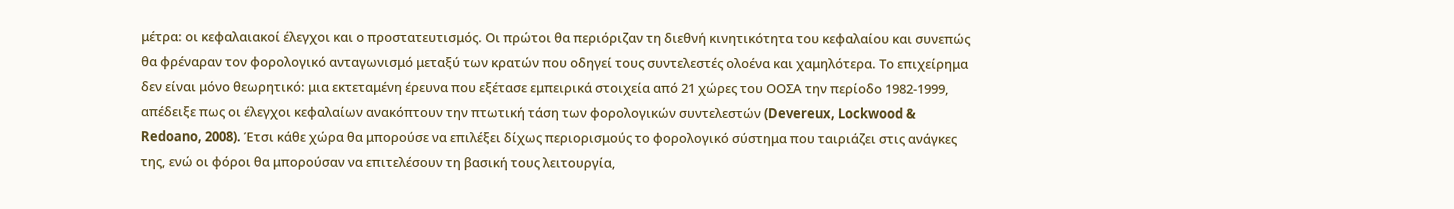μέτρα: οι κεφαλαιακοί έλεγχοι και ο προστατευτισμός. Οι πρώτοι θα περιόριζαν τη διεθνή κινητικότητα του κεφαλαίου και συνεπώς θα φρέναραν τον φορολογικό ανταγωνισμό μεταξύ των κρατών που οδηγεί τους συντελεστές ολοένα και χαμηλότερα. Το επιχείρημα δεν είναι μόνο θεωρητικό: μια εκτεταμένη έρευνα που εξέτασε εμπειρικά στοιχεία από 21 χώρες του ΟΟΣΑ την περίοδο 1982-1999, απέδειξε πως οι έλεγχοι κεφαλαίων ανακόπτουν την πτωτική τάση των φορολογικών συντελεστών (Devereux, Lockwood & Redoano, 2008). Έτσι κάθε χώρα θα μπορούσε να επιλέξει δίχως περιορισμούς το φορολογικό σύστημα που ταιριάζει στις ανάγκες της, ενώ οι φόροι θα μπορούσαν να επιτελέσουν τη βασική τους λειτουργία,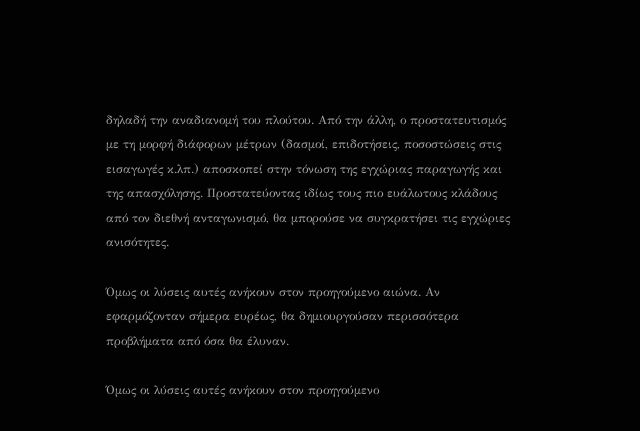δηλαδή την αναδιανομή του πλούτου. Από την άλλη, ο προστατευτισμός με τη μορφή διάφορων μέτρων (δασμοί, επιδοτήσεις, ποσοστώσεις στις εισαγωγές κ.λπ.) αποσκοπεί στην τόνωση της εγχώριας παραγωγής και της απασχόλησης. Προστατεύοντας ιδίως τους πιο ευάλωτους κλάδους από τον διεθνή ανταγωνισμό, θα μπορούσε να συγκρατήσει τις εγχώριες ανισότητες.

Όμως οι λύσεις αυτές ανήκουν στον προηγούμενο αιώνα. Αν εφαρμόζονταν σήμερα ευρέως, θα δημιουργούσαν περισσότερα προβλήματα από όσα θα έλυναν.

Όμως οι λύσεις αυτές ανήκουν στον προηγούμενο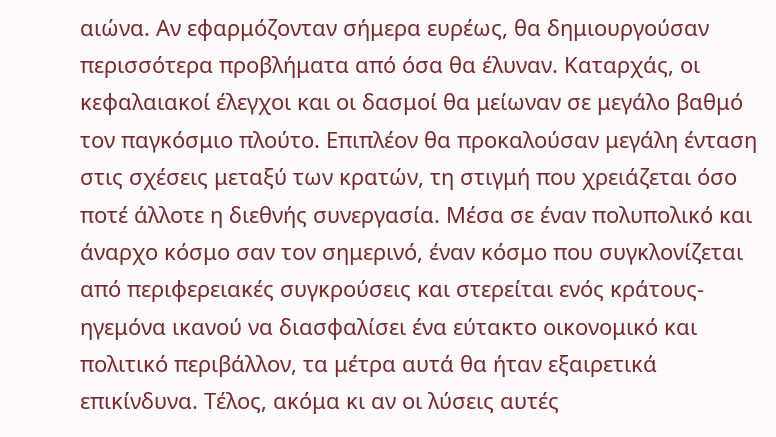αιώνα. Αν εφαρμόζονταν σήμερα ευρέως, θα δημιουργούσαν περισσότερα προβλήματα από όσα θα έλυναν. Καταρχάς, οι κεφαλαιακοί έλεγχοι και οι δασμοί θα μείωναν σε μεγάλο βαθμό τον παγκόσμιο πλούτο. Επιπλέον θα προκαλούσαν μεγάλη ένταση στις σχέσεις μεταξύ των κρατών, τη στιγμή που χρειάζεται όσο ποτέ άλλοτε η διεθνής συνεργασία. Μέσα σε έναν πολυπολικό και άναρχο κόσμο σαν τον σημερινό, έναν κόσμο που συγκλονίζεται από περιφερειακές συγκρούσεις και στερείται ενός κράτους-ηγεμόνα ικανού να διασφαλίσει ένα εύτακτο οικονομικό και πολιτικό περιβάλλον, τα μέτρα αυτά θα ήταν εξαιρετικά επικίνδυνα. Τέλος, ακόμα κι αν οι λύσεις αυτές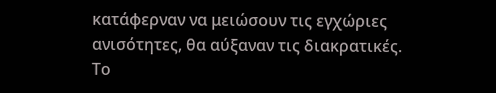κατάφερναν να μειώσουν τις εγχώριες ανισότητες, θα αύξαναν τις διακρατικές. Το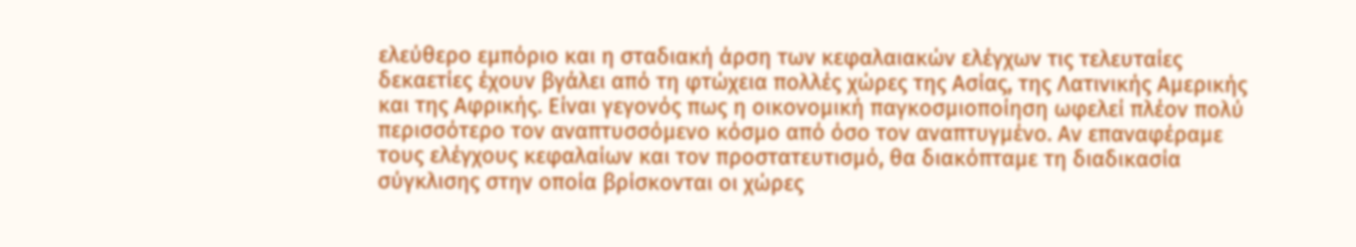ελεύθερο εμπόριο και η σταδιακή άρση των κεφαλαιακών ελέγχων τις τελευταίες δεκαετίες έχουν βγάλει από τη φτώχεια πολλές χώρες της Ασίας, της Λατινικής Αμερικής και της Αφρικής. Είναι γεγονός πως η οικονομική παγκοσμιοποίηση ωφελεί πλέον πολύ περισσότερο τον αναπτυσσόμενο κόσμο από όσο τον αναπτυγμένο. Αν επαναφέραμε τους ελέγχους κεφαλαίων και τον προστατευτισμό, θα διακόπταμε τη διαδικασία σύγκλισης στην οποία βρίσκονται οι χώρες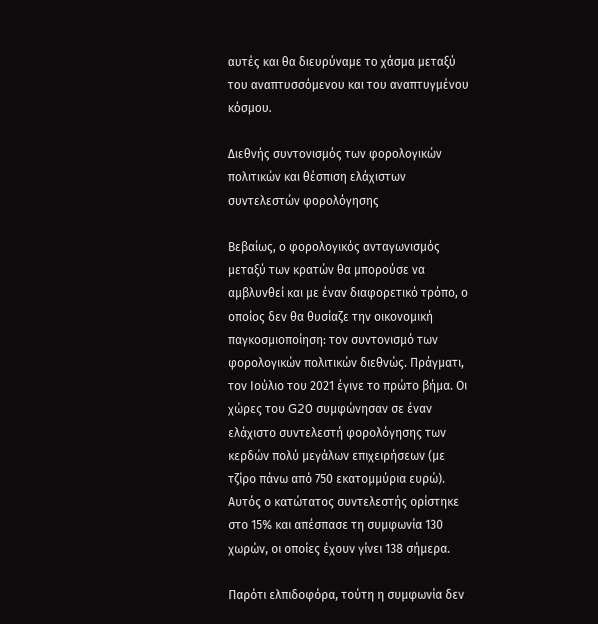αυτές και θα διευρύναμε το χάσμα μεταξύ του αναπτυσσόμενου και του αναπτυγμένου κόσμου.

Διεθνής συντονισμός των φορολογικών πολιτικών και θέσπιση ελάχιστων συντελεστών φορολόγησης

Βεβαίως, ο φορολογικός ανταγωνισμός μεταξύ των κρατών θα μπορούσε να αμβλυνθεί και με έναν διαφορετικό τρόπο, ο οποίος δεν θα θυσίαζε την οικονομική παγκοσμιοποίηση: τον συντονισμό των φορολογικών πολιτικών διεθνώς. Πράγματι, τον Ιούλιο του 2021 έγινε το πρώτο βήμα. Οι χώρες του G20 συμφώνησαν σε έναν ελάχιστο συντελεστή φορολόγησης των κερδών πολύ μεγάλων επιχειρήσεων (με τζίρο πάνω από 750 εκατομμύρια ευρώ). Αυτός ο κατώτατος συντελεστής ορίστηκε στο 15% και απέσπασε τη συμφωνία 130 χωρών, οι οποίες έχουν γίνει 138 σήμερα.

Παρότι ελπιδοφόρα, τούτη η συμφωνία δεν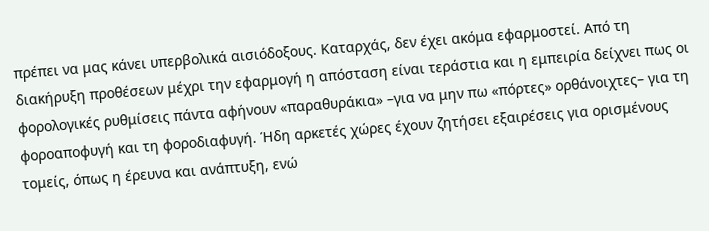πρέπει να μας κάνει υπερβολικά αισιόδοξους. Καταρχάς, δεν έχει ακόμα εφαρμοστεί. Από τη διακήρυξη προθέσεων μέχρι την εφαρμογή η απόσταση είναι τεράστια και η εμπειρία δείχνει πως οι φορολογικές ρυθμίσεις πάντα αφήνουν «παραθυράκια» –για να μην πω «πόρτες» ορθάνοιχτες– για τη φοροαποφυγή και τη φοροδιαφυγή. Ήδη αρκετές χώρες έχουν ζητήσει εξαιρέσεις για ορισμένους τομείς, όπως η έρευνα και ανάπτυξη, ενώ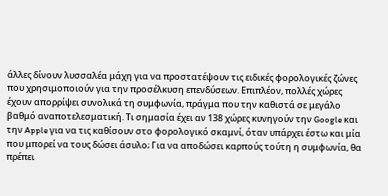άλλες δίνουν λυσσαλέα μάχη για να προστατέψουν τις ειδικές φορολογικές ζώνες που χρησιμοποιούν για την προσέλκυση επενδύσεων. Επιπλέον, πολλές χώρες έχουν απορρίψει συνολικά τη συμφωνία, πράγμα που την καθιστά σε μεγάλο βαθμό αναποτελεσματική. Τι σημασία έχει αν 138 χώρες κυνηγούν την Google και την Apple για να τις καθίσουν στο φορολογικό σκαμνί, όταν υπάρχει έστω και μία που μπορεί να τους δώσει άσυλο; Για να αποδώσει καρπούς τούτη η συμφωνία, θα πρέπει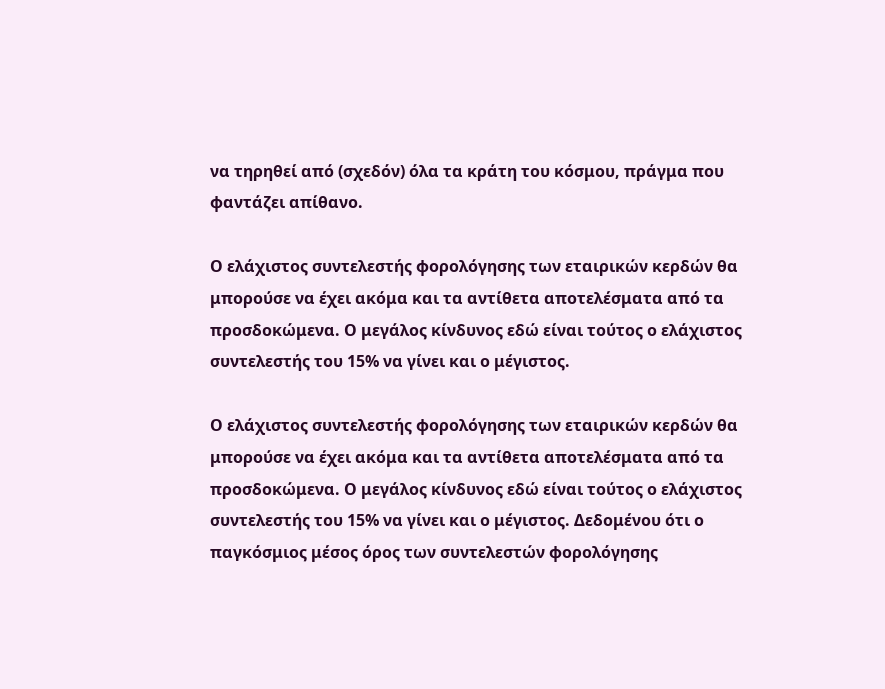να τηρηθεί από (σχεδόν) όλα τα κράτη του κόσμου, πράγμα που φαντάζει απίθανο.

Ο ελάχιστος συντελεστής φορολόγησης των εταιρικών κερδών θα μπορούσε να έχει ακόμα και τα αντίθετα αποτελέσματα από τα προσδοκώμενα. Ο μεγάλος κίνδυνος εδώ είναι τούτος ο ελάχιστος συντελεστής του 15% να γίνει και ο μέγιστος.

Ο ελάχιστος συντελεστής φορολόγησης των εταιρικών κερδών θα μπορούσε να έχει ακόμα και τα αντίθετα αποτελέσματα από τα προσδοκώμενα. Ο μεγάλος κίνδυνος εδώ είναι τούτος ο ελάχιστος συντελεστής του 15% να γίνει και ο μέγιστος. Δεδομένου ότι ο παγκόσμιος μέσος όρος των συντελεστών φορολόγησης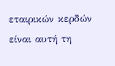εταιρικών κερδών είναι αυτή τη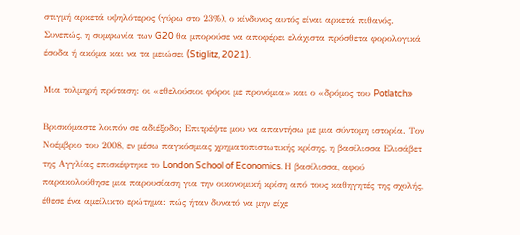στιγμή αρκετά υψηλότερος (γύρω στο 23%), ο κίνδυνος αυτός είναι αρκετά πιθανός. Συνεπώς, η συμφωνία των G20 θα μπορούσε να αποφέρει ελάχιστα πρόσθετα φορολογικά έσοδα ή ακόμα και να τα μειώσει (Stiglitz, 2021).

Μια τολμηρή πρόταση: οι «εθελούσιοι φόροι με προνόμια» και ο «δρόμος του Potlatch»

Βρισκόμαστε λοιπόν σε αδιέξοδο; Επιτρέψτε μου να απαντήσω με μια σύντομη ιστορία. Τον Νοέμβριο του 2008, εν μέσω παγκόσμιας χρηματοπιστωτικής κρίσης, η βασίλισσα Ελισάβετ της Αγγλίας επισκέφτηκε το London School of Economics. Η βασίλισσα, αφού παρακολούθησε μια παρουσίαση για την οικονομική κρίση από τους καθηγητές της σχολής, έθεσε ένα αμείλικτο ερώτημα: πώς ήταν δυνατό να μην είχε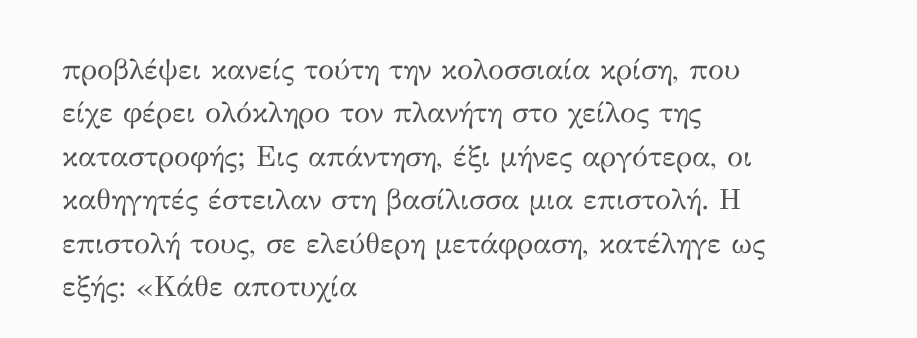προβλέψει κανείς τούτη την κολοσσιαία κρίση, που είχε φέρει ολόκληρο τον πλανήτη στο χείλος της καταστροφής; Εις απάντηση, έξι μήνες αργότερα, οι καθηγητές έστειλαν στη βασίλισσα μια επιστολή. Η επιστολή τους, σε ελεύθερη μετάφραση, κατέληγε ως εξής: «Κάθε αποτυχία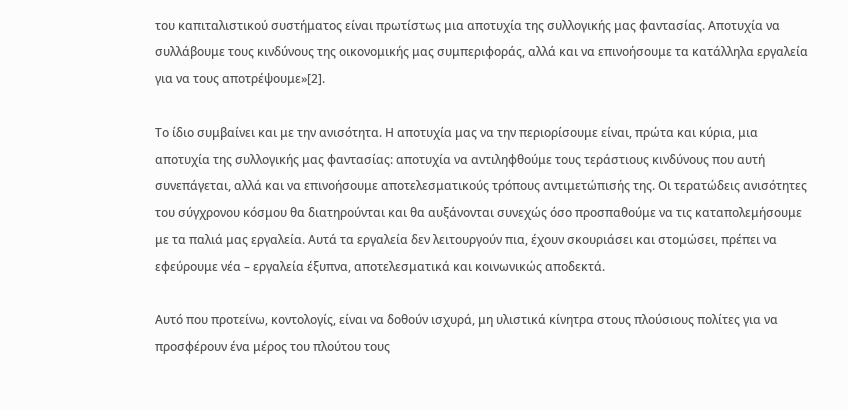του καπιταλιστικού συστήματος είναι πρωτίστως μια αποτυχία της συλλογικής μας φαντασίας. Αποτυχία να συλλάβουμε τους κινδύνους της οικονομικής μας συμπεριφοράς, αλλά και να επινοήσουμε τα κατάλληλα εργαλεία για να τους αποτρέψουμε»[2].

Το ίδιο συμβαίνει και με την ανισότητα. Η αποτυχία μας να την περιορίσουμε είναι, πρώτα και κύρια, μια αποτυχία της συλλογικής μας φαντασίας: αποτυχία να αντιληφθούμε τους τεράστιους κινδύνους που αυτή συνεπάγεται, αλλά και να επινοήσουμε αποτελεσματικούς τρόπους αντιμετώπισής της. Οι τερατώδεις ανισότητες του σύγχρονου κόσμου θα διατηρούνται και θα αυξάνονται συνεχώς όσο προσπαθούμε να τις καταπολεμήσουμε με τα παλιά μας εργαλεία. Αυτά τα εργαλεία δεν λειτουργούν πια, έχουν σκουριάσει και στομώσει, πρέπει να εφεύρουμε νέα – εργαλεία έξυπνα, αποτελεσματικά και κοινωνικώς αποδεκτά.

Αυτό που προτείνω, κοντολογίς, είναι να δοθούν ισχυρά, μη υλιστικά κίνητρα στους πλούσιους πολίτες για να προσφέρουν ένα μέρος του πλούτου τους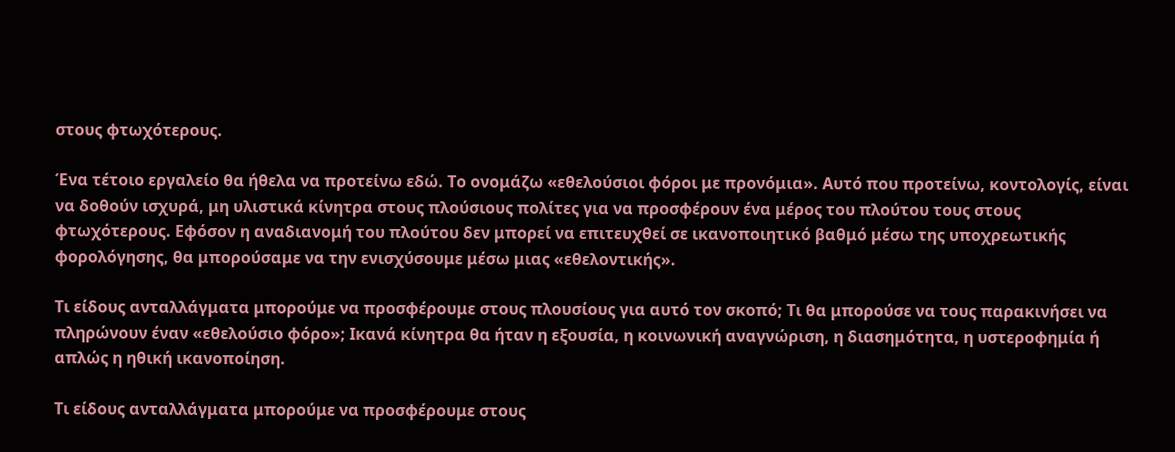στους φτωχότερους.

Ένα τέτοιο εργαλείο θα ήθελα να προτείνω εδώ. Το ονομάζω «εθελούσιοι φόροι με προνόμια». Αυτό που προτείνω, κοντολογίς, είναι να δοθούν ισχυρά, μη υλιστικά κίνητρα στους πλούσιους πολίτες για να προσφέρουν ένα μέρος του πλούτου τους στους φτωχότερους. Εφόσον η αναδιανομή του πλούτου δεν μπορεί να επιτευχθεί σε ικανοποιητικό βαθμό μέσω της υποχρεωτικής φορολόγησης, θα μπορούσαμε να την ενισχύσουμε μέσω μιας «εθελοντικής».

Τι είδους ανταλλάγματα μπορούμε να προσφέρουμε στους πλουσίους για αυτό τον σκοπό; Τι θα μπορούσε να τους παρακινήσει να πληρώνουν έναν «εθελούσιο φόρο»; Ικανά κίνητρα θα ήταν η εξουσία, η κοινωνική αναγνώριση, η διασημότητα, η υστεροφημία ή απλώς η ηθική ικανοποίηση.

Τι είδους ανταλλάγματα μπορούμε να προσφέρουμε στους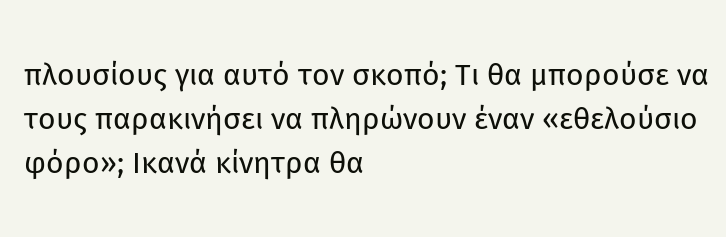πλουσίους για αυτό τον σκοπό; Τι θα μπορούσε να τους παρακινήσει να πληρώνουν έναν «εθελούσιο φόρο»; Ικανά κίνητρα θα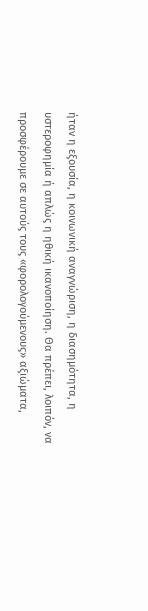ήταν η εξουσία, η κοινωνική αναγνώριση, η διασημότητα, η υστεροφημία ή απλώς η ηθική ικανοποίηση. Θα πρέπει, λοιπόν, να προσφέρουμε σε αυτούς τους «φορολογούμενους» αξιώματα,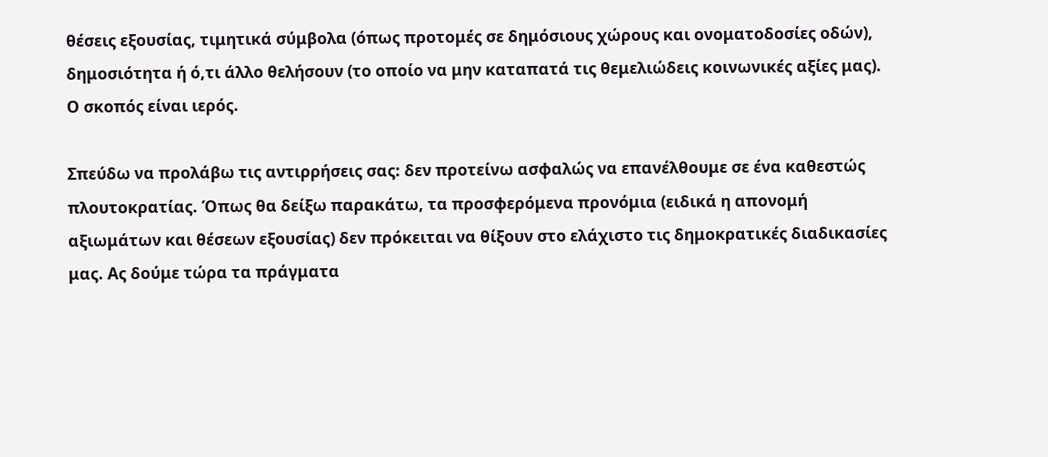θέσεις εξουσίας, τιμητικά σύμβολα (όπως προτομές σε δημόσιους χώρους και ονοματοδοσίες οδών), δημοσιότητα ή ό,τι άλλο θελήσουν (το οποίο να μην καταπατά τις θεμελιώδεις κοινωνικές αξίες μας). Ο σκοπός είναι ιερός.

Σπεύδω να προλάβω τις αντιρρήσεις σας: δεν προτείνω ασφαλώς να επανέλθουμε σε ένα καθεστώς πλουτοκρατίας. Όπως θα δείξω παρακάτω, τα προσφερόμενα προνόμια (ειδικά η απονομή αξιωμάτων και θέσεων εξουσίας) δεν πρόκειται να θίξουν στο ελάχιστο τις δημοκρατικές διαδικασίες μας. Ας δούμε τώρα τα πράγματα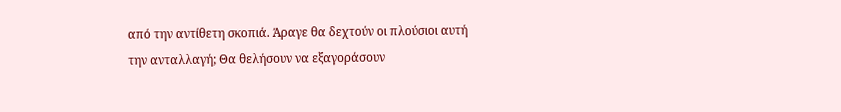από την αντίθετη σκοπιά. Άραγε θα δεχτούν οι πλούσιοι αυτή την ανταλλαγή; Θα θελήσουν να εξαγοράσουν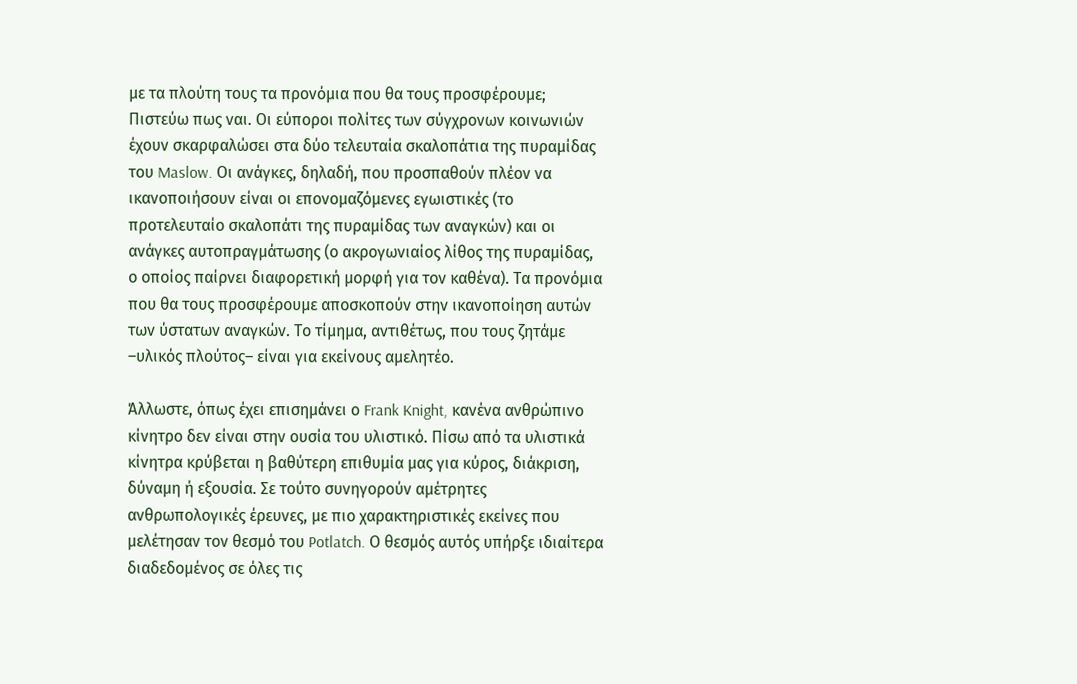με τα πλούτη τους τα προνόμια που θα τους προσφέρουμε; Πιστεύω πως ναι. Οι εύποροι πολίτες των σύγχρονων κοινωνιών έχουν σκαρφαλώσει στα δύο τελευταία σκαλοπάτια της πυραμίδας του Maslow. Οι ανάγκες, δηλαδή, που προσπαθούν πλέον να ικανοποιήσουν είναι οι επονομαζόμενες εγωιστικές (το προτελευταίο σκαλοπάτι της πυραμίδας των αναγκών) και οι ανάγκες αυτοπραγμάτωσης (ο ακρογωνιαίος λίθος της πυραμίδας, ο οποίος παίρνει διαφορετική μορφή για τον καθένα). Τα προνόμια που θα τους προσφέρουμε αποσκοπούν στην ικανοποίηση αυτών των ύστατων αναγκών. Το τίμημα, αντιθέτως, που τους ζητάμε –υλικός πλούτος– είναι για εκείνους αμελητέο.

Άλλωστε, όπως έχει επισημάνει ο Frank Knight, κανένα ανθρώπινο κίνητρο δεν είναι στην ουσία του υλιστικό. Πίσω από τα υλιστικά κίνητρα κρύβεται η βαθύτερη επιθυμία μας για κύρος, διάκριση, δύναμη ή εξουσία. Σε τούτο συνηγορούν αμέτρητες ανθρωπολογικές έρευνες, με πιο χαρακτηριστικές εκείνες που μελέτησαν τον θεσμό του Potlatch. Ο θεσμός αυτός υπήρξε ιδιαίτερα διαδεδομένος σε όλες τις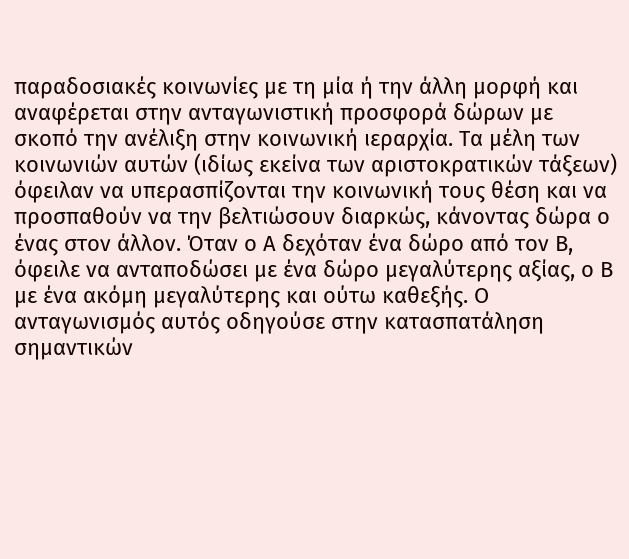παραδοσιακές κοινωνίες με τη μία ή την άλλη μορφή και αναφέρεται στην ανταγωνιστική προσφορά δώρων με σκοπό την ανέλιξη στην κοινωνική ιεραρχία. Τα μέλη των κοινωνιών αυτών (ιδίως εκείνα των αριστοκρατικών τάξεων) όφειλαν να υπερασπίζονται την κοινωνική τους θέση και να προσπαθούν να την βελτιώσουν διαρκώς, κάνοντας δώρα ο ένας στον άλλον. Όταν ο Α δεχόταν ένα δώρο από τον Β, όφειλε να ανταποδώσει με ένα δώρο μεγαλύτερης αξίας, ο Β με ένα ακόμη μεγαλύτερης και ούτω καθεξής. Ο ανταγωνισμός αυτός οδηγούσε στην κατασπατάληση σημαντικών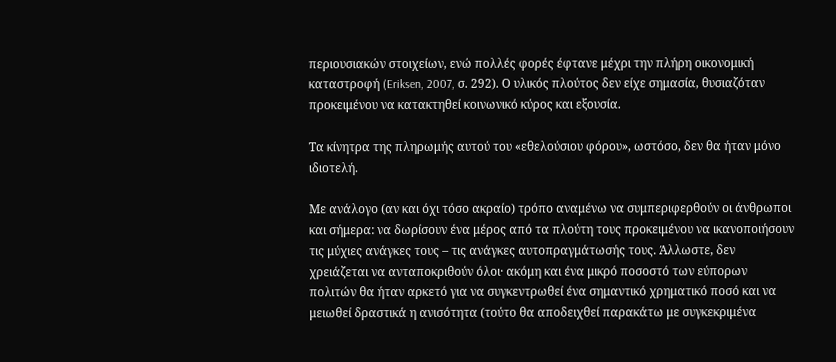περιουσιακών στοιχείων, ενώ πολλές φορές έφτανε μέχρι την πλήρη οικονομική καταστροφή (Eriksen, 2007, σ. 292). Ο υλικός πλούτος δεν είχε σημασία, θυσιαζόταν προκειμένου να κατακτηθεί κοινωνικό κύρος και εξουσία.

Τα κίνητρα της πληρωμής αυτού του «εθελούσιου φόρου», ωστόσο, δεν θα ήταν μόνο ιδιοτελή.

Με ανάλογο (αν και όχι τόσο ακραίο) τρόπο αναμένω να συμπεριφερθούν οι άνθρωποι και σήμερα: να δωρίσουν ένα μέρος από τα πλούτη τους προκειμένου να ικανοποιήσουν τις μύχιες ανάγκες τους – τις ανάγκες αυτοπραγμάτωσής τους. Άλλωστε, δεν χρειάζεται να ανταποκριθούν όλοι· ακόμη και ένα μικρό ποσοστό των εύπορων πολιτών θα ήταν αρκετό για να συγκεντρωθεί ένα σημαντικό χρηματικό ποσό και να μειωθεί δραστικά η ανισότητα (τούτο θα αποδειχθεί παρακάτω με συγκεκριμένα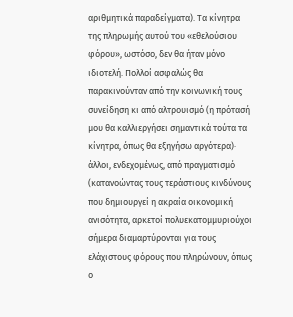αριθμητικά παραδείγματα). Τα κίνητρα της πληρωμής αυτού του «εθελούσιου φόρου», ωστόσο, δεν θα ήταν μόνο ιδιοτελή. Πολλοί ασφαλώς θα παρακινούνταν από την κοινωνική τους συνείδηση κι από αλτρουισμό (η πρότασή μου θα καλλιεργήσει σημαντικά τούτα τα κίνητρα, όπως θα εξηγήσω αργότερα)· άλλοι, ενδεχομένως, από πραγματισμό (κατανοώντας τους τεράστιους κινδύνους που δημιουργεί η ακραία οικονομική ανισότητα, αρκετοί πολυεκατομμυριούχοι σήμερα διαμαρτύρονται για τους ελάχιστους φόρους που πληρώνουν, όπως ο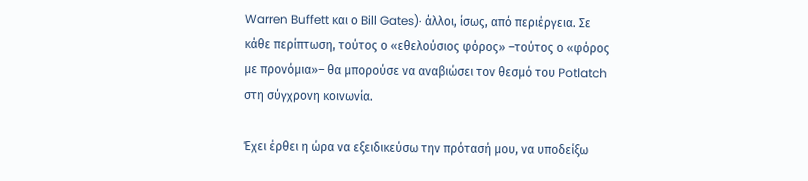Warren Buffett και ο Bill Gates)· άλλοι, ίσως, από περιέργεια. Σε κάθε περίπτωση, τούτος ο «εθελούσιος φόρος» –τούτος ο «φόρος με προνόμια»– θα μπορούσε να αναβιώσει τον θεσμό του Potlatch στη σύγχρονη κοινωνία.

Έχει έρθει η ώρα να εξειδικεύσω την πρότασή μου, να υποδείξω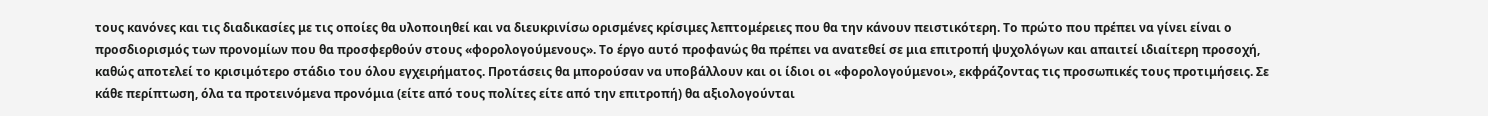τους κανόνες και τις διαδικασίες με τις οποίες θα υλοποιηθεί και να διευκρινίσω ορισμένες κρίσιμες λεπτομέρειες που θα την κάνουν πειστικότερη. Το πρώτο που πρέπει να γίνει είναι ο προσδιορισμός των προνομίων που θα προσφερθούν στους «φορολογούμενους». Το έργο αυτό προφανώς θα πρέπει να ανατεθεί σε μια επιτροπή ψυχολόγων και απαιτεί ιδιαίτερη προσοχή, καθώς αποτελεί το κρισιμότερο στάδιο του όλου εγχειρήματος. Προτάσεις θα μπορούσαν να υποβάλλουν και οι ίδιοι οι «φορολογούμενοι», εκφράζοντας τις προσωπικές τους προτιμήσεις. Σε κάθε περίπτωση, όλα τα προτεινόμενα προνόμια (είτε από τους πολίτες είτε από την επιτροπή) θα αξιολογούνται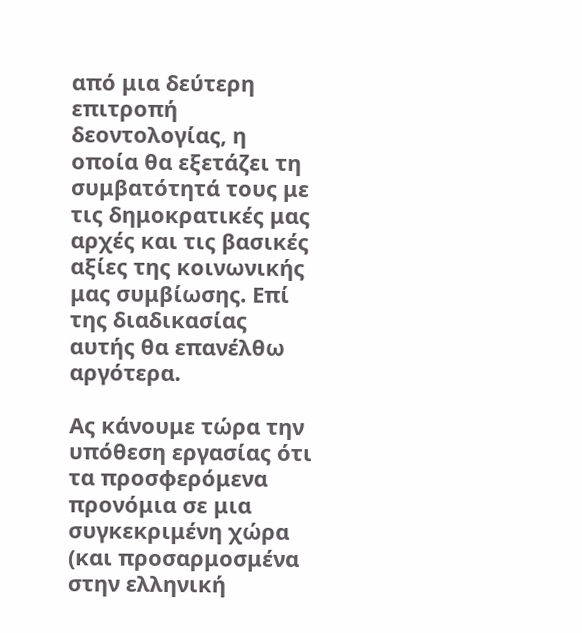από μια δεύτερη επιτροπή δεοντολογίας, η οποία θα εξετάζει τη συμβατότητά τους με τις δημοκρατικές μας αρχές και τις βασικές αξίες της κοινωνικής μας συμβίωσης. Επί της διαδικασίας αυτής θα επανέλθω αργότερα.

Ας κάνουμε τώρα την υπόθεση εργασίας ότι τα προσφερόμενα προνόμια σε μια συγκεκριμένη χώρα (και προσαρμοσμένα στην ελληνική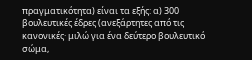πραγματικότητα) είναι τα εξής: α) 300 βουλευτικές έδρες (ανεξάρτητες από τις κανονικές· μιλώ για ένα δεύτερο βουλευτικό σώμα,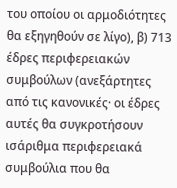του οποίου οι αρμοδιότητες θα εξηγηθούν σε λίγο), β) 713 έδρες περιφερειακών συμβούλων (ανεξάρτητες από τις κανονικές· οι έδρες αυτές θα συγκροτήσουν ισάριθμα περιφερειακά συμβούλια που θα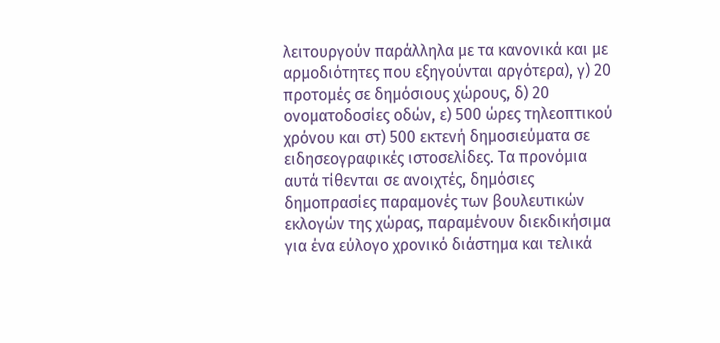λειτουργούν παράλληλα με τα κανονικά και με αρμοδιότητες που εξηγούνται αργότερα), γ) 20 προτομές σε δημόσιους χώρους, δ) 20 ονοματοδοσίες οδών, ε) 500 ώρες τηλεοπτικού χρόνου και στ) 500 εκτενή δημοσιεύματα σε ειδησεογραφικές ιστοσελίδες. Τα προνόμια αυτά τίθενται σε ανοιχτές, δημόσιες δημοπρασίες παραμονές των βουλευτικών εκλογών της χώρας, παραμένουν διεκδικήσιμα για ένα εύλογο χρονικό διάστημα και τελικά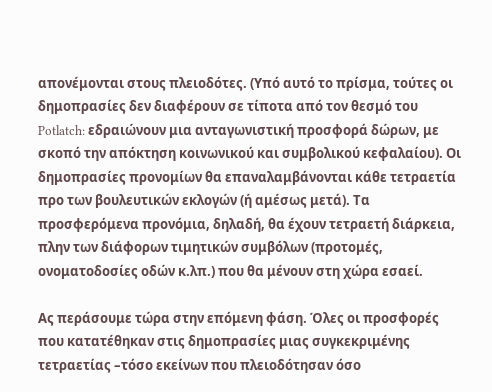απονέμονται στους πλειοδότες. (Υπό αυτό το πρίσμα, τούτες οι δημοπρασίες δεν διαφέρουν σε τίποτα από τον θεσμό του Potlatch: εδραιώνουν μια ανταγωνιστική προσφορά δώρων, με σκοπό την απόκτηση κοινωνικού και συμβολικού κεφαλαίου). Οι δημοπρασίες προνομίων θα επαναλαμβάνονται κάθε τετραετία προ των βουλευτικών εκλογών (ή αμέσως μετά). Τα προσφερόμενα προνόμια, δηλαδή, θα έχουν τετραετή διάρκεια, πλην των διάφορων τιμητικών συμβόλων (προτομές, ονοματοδοσίες οδών κ.λπ.) που θα μένουν στη χώρα εσαεί.

Ας περάσουμε τώρα στην επόμενη φάση. Όλες οι προσφορές που κατατέθηκαν στις δημοπρασίες μιας συγκεκριμένης τετραετίας –τόσο εκείνων που πλειοδότησαν όσο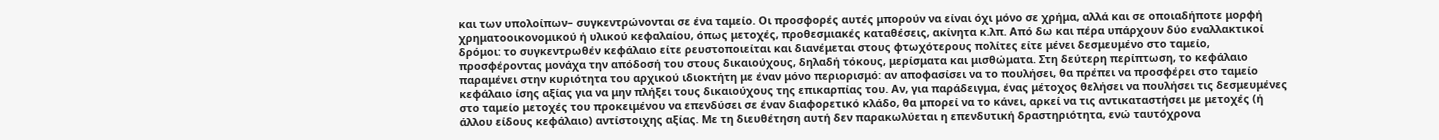και των υπολοίπων– συγκεντρώνονται σε ένα ταμείο. Οι προσφορές αυτές μπορούν να είναι όχι μόνο σε χρήμα, αλλά και σε οποιαδήποτε μορφή χρηματοοικονομικού ή υλικού κεφαλαίου, όπως μετοχές, προθεσμιακές καταθέσεις, ακίνητα κ.λπ. Από δω και πέρα υπάρχουν δύο εναλλακτικοί δρόμοι: το συγκεντρωθέν κεφάλαιο είτε ρευστοποιείται και διανέμεται στους φτωχότερους πολίτες είτε μένει δεσμευμένο στο ταμείο, προσφέροντας μονάχα την απόδοσή του στους δικαιούχους, δηλαδή τόκους, μερίσματα και μισθώματα. Στη δεύτερη περίπτωση, το κεφάλαιο παραμένει στην κυριότητα του αρχικού ιδιοκτήτη με έναν μόνο περιορισμό: αν αποφασίσει να το πουλήσει, θα πρέπει να προσφέρει στο ταμείο κεφάλαιο ίσης αξίας για να μην πλήξει τους δικαιούχους της επικαρπίας του. Αν, για παράδειγμα, ένας μέτοχος θελήσει να πουλήσει τις δεσμευμένες στο ταμείο μετοχές του προκειμένου να επενδύσει σε έναν διαφορετικό κλάδο, θα μπορεί να το κάνει, αρκεί να τις αντικαταστήσει με μετοχές (ή άλλου είδους κεφάλαιο) αντίστοιχης αξίας. Με τη διευθέτηση αυτή δεν παρακωλύεται η επενδυτική δραστηριότητα, ενώ ταυτόχρονα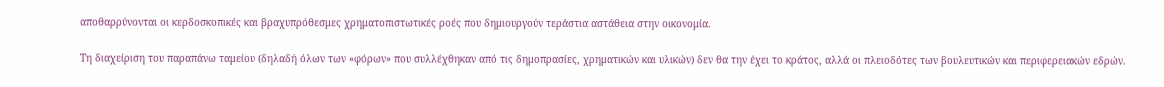αποθαρρύνονται οι κερδοσκοπικές και βραχυπρόθεσμες χρηματοπιστωτικές ροές που δημιουργούν τεράστια αστάθεια στην οικονομία.

Τη διαχείριση του παραπάνω ταμείου (δηλαδή όλων των «φόρων» που συλλέχθηκαν από τις δημοπρασίες, χρηματικών και υλικών) δεν θα την έχει το κράτος, αλλά οι πλειοδότες των βουλευτικών και περιφερειακών εδρών.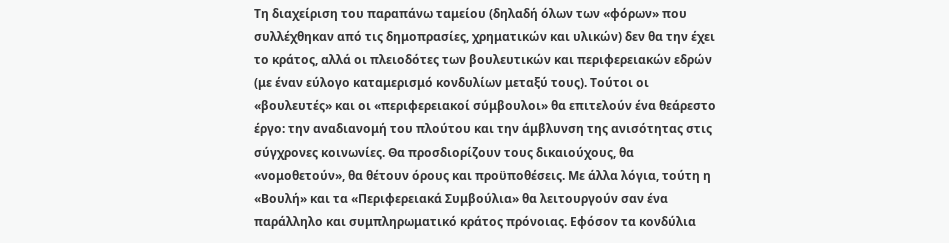Τη διαχείριση του παραπάνω ταμείου (δηλαδή όλων των «φόρων» που συλλέχθηκαν από τις δημοπρασίες, χρηματικών και υλικών) δεν θα την έχει το κράτος, αλλά οι πλειοδότες των βουλευτικών και περιφερειακών εδρών (με έναν εύλογο καταμερισμό κονδυλίων μεταξύ τους). Τούτοι οι «βουλευτές» και οι «περιφερειακοί σύμβουλοι» θα επιτελούν ένα θεάρεστο έργο: την αναδιανομή του πλούτου και την άμβλυνση της ανισότητας στις σύγχρονες κοινωνίες. Θα προσδιορίζουν τους δικαιούχους, θα «νομοθετούν», θα θέτουν όρους και προϋποθέσεις. Με άλλα λόγια, τούτη η «Βουλή» και τα «Περιφερειακά Συμβούλια» θα λειτουργούν σαν ένα παράλληλο και συμπληρωματικό κράτος πρόνοιας. Εφόσον τα κονδύλια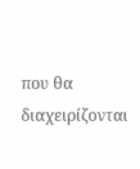που θα διαχειρίζονται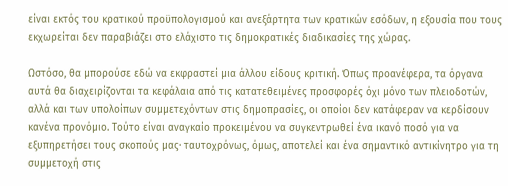είναι εκτός του κρατικού προϋπολογισμού και ανεξάρτητα των κρατικών εσόδων, η εξουσία που τους εκχωρείται δεν παραβιάζει στο ελάχιστο τις δημοκρατικές διαδικασίες της χώρας.

Ωστόσο, θα μπορούσε εδώ να εκφραστεί μια άλλου είδους κριτική. Όπως προανέφερα, τα όργανα αυτά θα διαχειρίζονται τα κεφάλαια από τις κατατεθειμένες προσφορές όχι μόνο των πλειοδοτών, αλλά και των υπολοίπων συμμετεχόντων στις δημοπρασίες, οι οποίοι δεν κατάφεραν να κερδίσουν κανένα προνόμιο. Τούτο είναι αναγκαίο προκειμένου να συγκεντρωθεί ένα ικανό ποσό για να εξυπηρετήσει τους σκοπούς μας· ταυτοχρόνως, όμως, αποτελεί και ένα σημαντικό αντικίνητρο για τη συμμετοχή στις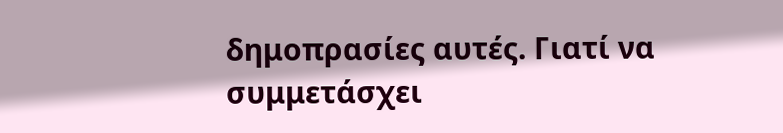δημοπρασίες αυτές. Γιατί να συμμετάσχει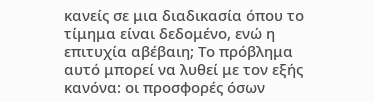κανείς σε μια διαδικασία όπου το τίμημα είναι δεδομένο, ενώ η επιτυχία αβέβαιη; Το πρόβλημα αυτό μπορεί να λυθεί με τον εξής κανόνα: οι προσφορές όσων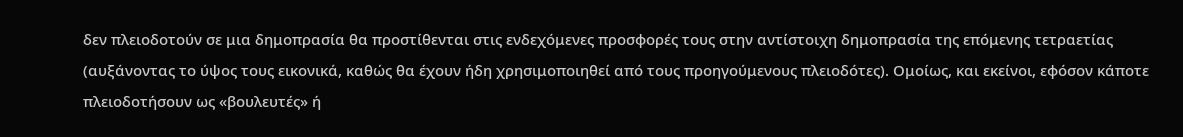δεν πλειοδοτούν σε μια δημοπρασία θα προστίθενται στις ενδεχόμενες προσφορές τους στην αντίστοιχη δημοπρασία της επόμενης τετραετίας (αυξάνοντας το ύψος τους εικονικά, καθώς θα έχουν ήδη χρησιμοποιηθεί από τους προηγούμενους πλειοδότες). Ομοίως, και εκείνοι, εφόσον κάποτε πλειοδοτήσουν ως «βουλευτές» ή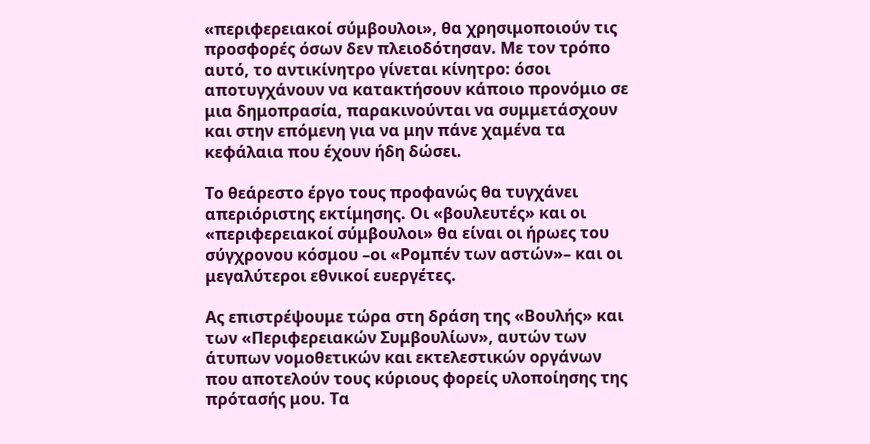«περιφερειακοί σύμβουλοι», θα χρησιμοποιούν τις προσφορές όσων δεν πλειοδότησαν. Με τον τρόπο αυτό, το αντικίνητρο γίνεται κίνητρο: όσοι αποτυγχάνουν να κατακτήσουν κάποιο προνόμιο σε μια δημοπρασία, παρακινούνται να συμμετάσχουν και στην επόμενη για να μην πάνε χαμένα τα κεφάλαια που έχουν ήδη δώσει.

Το θεάρεστο έργο τους προφανώς θα τυγχάνει απεριόριστης εκτίμησης. Οι «βουλευτές» και οι «περιφερειακοί σύμβουλοι» θα είναι οι ήρωες του σύγχρονου κόσμου –οι «Ρομπέν των αστών»– και οι μεγαλύτεροι εθνικοί ευεργέτες.

Ας επιστρέψουμε τώρα στη δράση της «Βουλής» και των «Περιφερειακών Συμβουλίων», αυτών των άτυπων νομοθετικών και εκτελεστικών οργάνων που αποτελούν τους κύριους φορείς υλοποίησης της πρότασής μου. Τα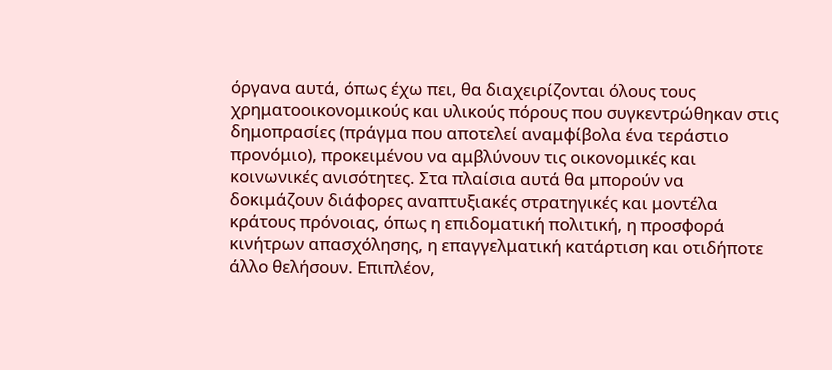όργανα αυτά, όπως έχω πει, θα διαχειρίζονται όλους τους χρηματοοικονομικούς και υλικούς πόρους που συγκεντρώθηκαν στις δημοπρασίες (πράγμα που αποτελεί αναμφίβολα ένα τεράστιο προνόμιο), προκειμένου να αμβλύνουν τις οικονομικές και κοινωνικές ανισότητες. Στα πλαίσια αυτά θα μπορούν να δοκιμάζουν διάφορες αναπτυξιακές στρατηγικές και μοντέλα κράτους πρόνοιας, όπως η επιδοματική πολιτική, η προσφορά κινήτρων απασχόλησης, η επαγγελματική κατάρτιση και οτιδήποτε άλλο θελήσουν. Επιπλέον,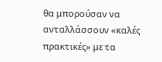θα μπορούσαν να ανταλλάσσουν «καλές πρακτικές» με τα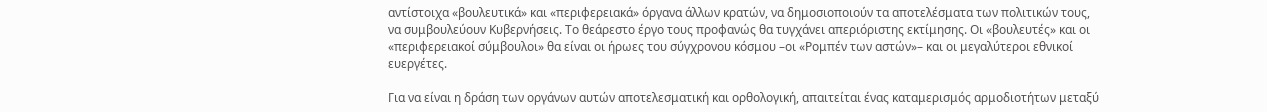αντίστοιχα «βουλευτικά» και «περιφερειακά» όργανα άλλων κρατών, να δημοσιοποιούν τα αποτελέσματα των πολιτικών τους, να συμβουλεύουν Κυβερνήσεις. Το θεάρεστο έργο τους προφανώς θα τυγχάνει απεριόριστης εκτίμησης. Οι «βουλευτές» και οι «περιφερειακοί σύμβουλοι» θα είναι οι ήρωες του σύγχρονου κόσμου –οι «Ρομπέν των αστών»– και οι μεγαλύτεροι εθνικοί ευεργέτες.

Για να είναι η δράση των οργάνων αυτών αποτελεσματική και ορθολογική, απαιτείται ένας καταμερισμός αρμοδιοτήτων μεταξύ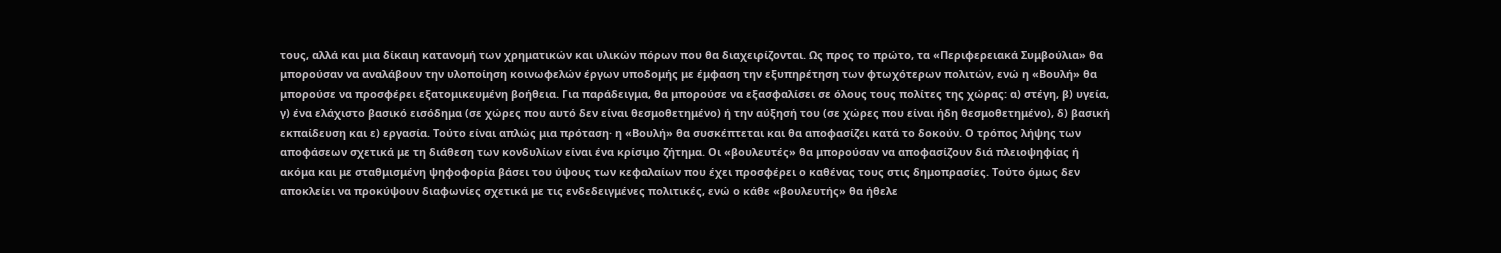τους, αλλά και μια δίκαιη κατανομή των χρηματικών και υλικών πόρων που θα διαχειρίζονται. Ως προς το πρώτο, τα «Περιφερειακά Συμβούλια» θα μπορούσαν να αναλάβουν την υλοποίηση κοινωφελών έργων υποδομής με έμφαση την εξυπηρέτηση των φτωχότερων πολιτών, ενώ η «Βουλή» θα μπορούσε να προσφέρει εξατομικευμένη βοήθεια. Για παράδειγμα, θα μπορούσε να εξασφαλίσει σε όλους τους πολίτες της χώρας: α) στέγη, β) υγεία, γ) ένα ελάχιστο βασικό εισόδημα (σε χώρες που αυτό δεν είναι θεσμοθετημένο) ή την αύξησή του (σε χώρες που είναι ήδη θεσμοθετημένο), δ) βασική εκπαίδευση και ε) εργασία. Τούτο είναι απλώς μια πρόταση· η «Βουλή» θα συσκέπτεται και θα αποφασίζει κατά το δοκούν. Ο τρόπος λήψης των αποφάσεων σχετικά με τη διάθεση των κονδυλίων είναι ένα κρίσιμο ζήτημα. Οι «βουλευτές» θα μπορούσαν να αποφασίζουν διά πλειοψηφίας ή ακόμα και με σταθμισμένη ψηφοφορία βάσει του ύψους των κεφαλαίων που έχει προσφέρει ο καθένας τους στις δημοπρασίες. Τούτο όμως δεν αποκλείει να προκύψουν διαφωνίες σχετικά με τις ενδεδειγμένες πολιτικές, ενώ ο κάθε «βουλευτής» θα ήθελε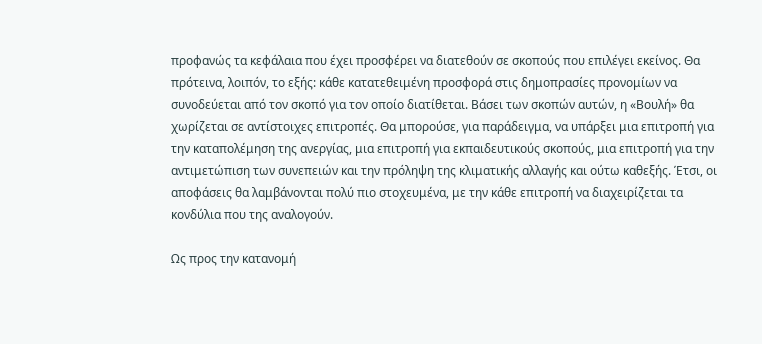προφανώς τα κεφάλαια που έχει προσφέρει να διατεθούν σε σκοπούς που επιλέγει εκείνος. Θα πρότεινα, λοιπόν, το εξής: κάθε κατατεθειμένη προσφορά στις δημοπρασίες προνομίων να συνοδεύεται από τον σκοπό για τον οποίο διατίθεται. Βάσει των σκοπών αυτών, η «Βουλή» θα χωρίζεται σε αντίστοιχες επιτροπές. Θα μπορούσε, για παράδειγμα, να υπάρξει μια επιτροπή για την καταπολέμηση της ανεργίας, μια επιτροπή για εκπαιδευτικούς σκοπούς, μια επιτροπή για την αντιμετώπιση των συνεπειών και την πρόληψη της κλιματικής αλλαγής και ούτω καθεξής. Έτσι, οι αποφάσεις θα λαμβάνονται πολύ πιο στοχευμένα, με την κάθε επιτροπή να διαχειρίζεται τα κονδύλια που της αναλογούν.

Ως προς την κατανομή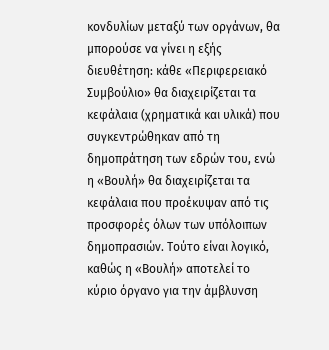κονδυλίων μεταξύ των οργάνων, θα μπορούσε να γίνει η εξής διευθέτηση: κάθε «Περιφερειακό Συμβούλιο» θα διαχειρίζεται τα κεφάλαια (χρηματικά και υλικά) που συγκεντρώθηκαν από τη δημοπράτηση των εδρών του, ενώ η «Βουλή» θα διαχειρίζεται τα κεφάλαια που προέκυψαν από τις προσφορές όλων των υπόλοιπων δημοπρασιών. Τούτο είναι λογικό, καθώς η «Βουλή» αποτελεί το κύριο όργανο για την άμβλυνση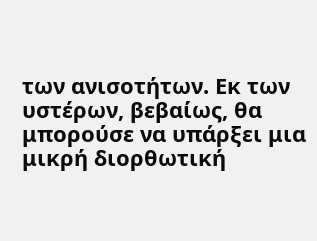των ανισοτήτων. Εκ των υστέρων, βεβαίως, θα μπορούσε να υπάρξει μια μικρή διορθωτική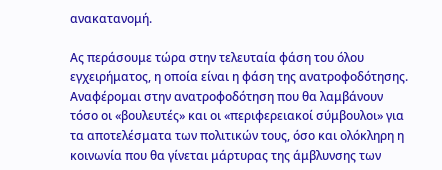ανακατανομή.

Ας περάσουμε τώρα στην τελευταία φάση του όλου εγχειρήματος, η οποία είναι η φάση της ανατροφοδότησης. Αναφέρομαι στην ανατροφοδότηση που θα λαμβάνουν τόσο οι «βουλευτές» και οι «περιφερειακοί σύμβουλοι» για τα αποτελέσματα των πολιτικών τους, όσο και ολόκληρη η κοινωνία που θα γίνεται μάρτυρας της άμβλυνσης των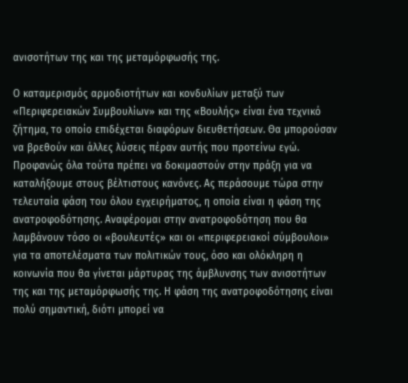ανισοτήτων της και της μεταμόρφωσής της.

Ο καταμερισμός αρμοδιοτήτων και κονδυλίων μεταξύ των «Περιφερειακών Συμβουλίων» και της «Βουλής» είναι ένα τεχνικό ζήτημα, το οποίο επιδέχεται διαφόρων διευθετήσεων. Θα μπορούσαν να βρεθούν και άλλες λύσεις πέραν αυτής που προτείνω εγώ. Προφανώς όλα τούτα πρέπει να δοκιμαστούν στην πράξη για να καταλήξουμε στους βέλτιστους κανόνες. Ας περάσουμε τώρα στην τελευταία φάση του όλου εγχειρήματος, η οποία είναι η φάση της ανατροφοδότησης. Αναφέρομαι στην ανατροφοδότηση που θα λαμβάνουν τόσο οι «βουλευτές» και οι «περιφερειακοί σύμβουλοι» για τα αποτελέσματα των πολιτικών τους, όσο και ολόκληρη η κοινωνία που θα γίνεται μάρτυρας της άμβλυνσης των ανισοτήτων της και της μεταμόρφωσής της. Η φάση της ανατροφοδότησης είναι πολύ σημαντική, διότι μπορεί να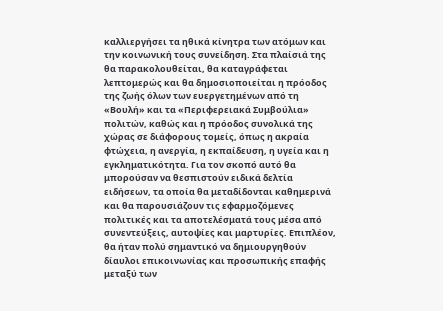καλλιεργήσει τα ηθικά κίνητρα των ατόμων και την κοινωνική τους συνείδηση. Στα πλαίσιά της θα παρακολουθείται, θα καταγράφεται λεπτομερώς και θα δημοσιοποιείται η πρόοδος της ζωής όλων των ευεργετημένων από τη «Βουλή» και τα «Περιφερειακά Συμβούλια» πολιτών, καθώς και η πρόοδος συνολικά της χώρας σε διάφορους τομείς, όπως η ακραία φτώχεια, η ανεργία, η εκπαίδευση, η υγεία και η εγκληματικότητα. Για τον σκοπό αυτό θα μπορούσαν να θεσπιστούν ειδικά δελτία ειδήσεων, τα οποία θα μεταδίδονται καθημερινά και θα παρουσιάζουν τις εφαρμοζόμενες πολιτικές και τα αποτελέσματά τους μέσα από συνεντεύξεις, αυτοψίες και μαρτυρίες. Επιπλέον, θα ήταν πολύ σημαντικό να δημιουργηθούν δίαυλοι επικοινωνίας και προσωπικής επαφής μεταξύ των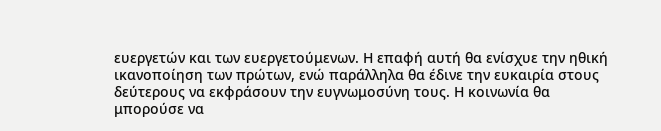ευεργετών και των ευεργετούμενων. Η επαφή αυτή θα ενίσχυε την ηθική ικανοποίηση των πρώτων, ενώ παράλληλα θα έδινε την ευκαιρία στους δεύτερους να εκφράσουν την ευγνωμοσύνη τους. Η κοινωνία θα μπορούσε να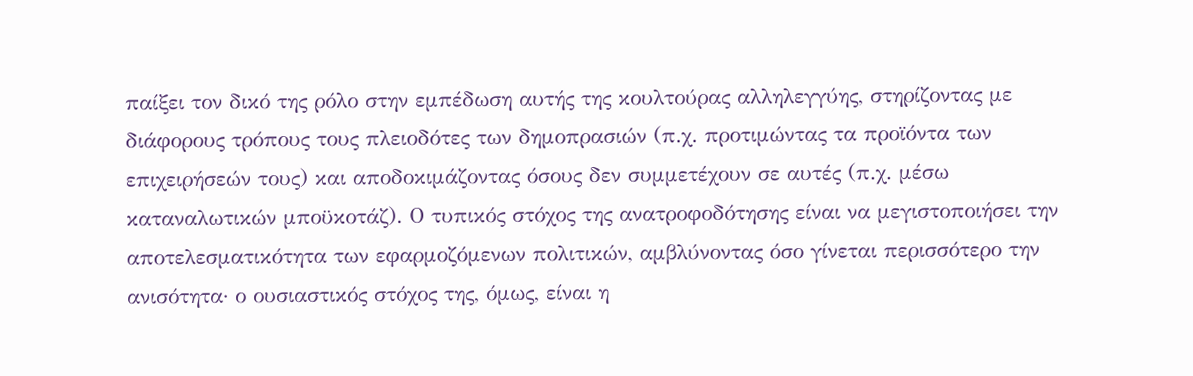παίξει τον δικό της ρόλο στην εμπέδωση αυτής της κουλτούρας αλληλεγγύης, στηρίζοντας με διάφορους τρόπους τους πλειοδότες των δημοπρασιών (π.χ. προτιμώντας τα προϊόντα των επιχειρήσεών τους) και αποδοκιμάζοντας όσους δεν συμμετέχουν σε αυτές (π.χ. μέσω καταναλωτικών μποϋκοτάζ). Ο τυπικός στόχος της ανατροφοδότησης είναι να μεγιστοποιήσει την αποτελεσματικότητα των εφαρμοζόμενων πολιτικών, αμβλύνοντας όσο γίνεται περισσότερο την ανισότητα· ο ουσιαστικός στόχος της, όμως, είναι η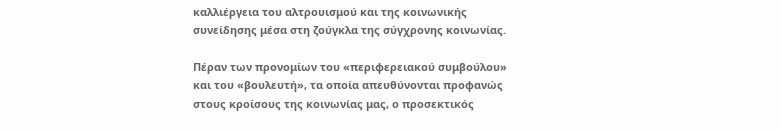καλλιέργεια του αλτρουισμού και της κοινωνικής συνείδησης μέσα στη ζούγκλα της σύγχρονης κοινωνίας.

Πέραν των προνομίων του «περιφερειακού συμβούλου» και του «βουλευτή», τα οποία απευθύνονται προφανώς στους κροίσους της κοινωνίας μας, ο προσεκτικός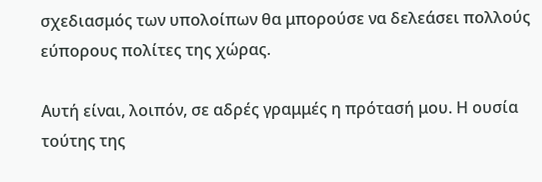σχεδιασμός των υπολοίπων θα μπορούσε να δελεάσει πολλούς εύπορους πολίτες της χώρας.

Αυτή είναι, λοιπόν, σε αδρές γραμμές η πρότασή μου. Η ουσία τούτης της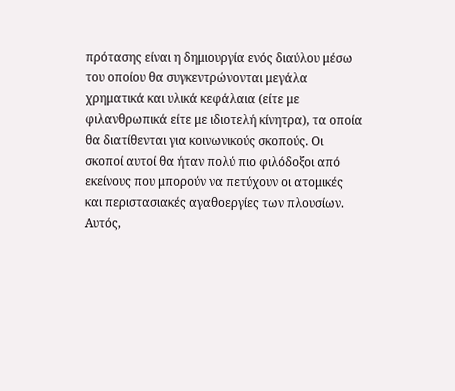πρότασης είναι η δημιουργία ενός διαύλου μέσω του οποίου θα συγκεντρώνονται μεγάλα χρηματικά και υλικά κεφάλαια (είτε με φιλανθρωπικά είτε με ιδιοτελή κίνητρα), τα οποία θα διατίθενται για κοινωνικούς σκοπούς. Οι σκοποί αυτοί θα ήταν πολύ πιο φιλόδοξοι από εκείνους που μπορούν να πετύχουν οι ατομικές και περιστασιακές αγαθοεργίες των πλουσίων. Αυτός,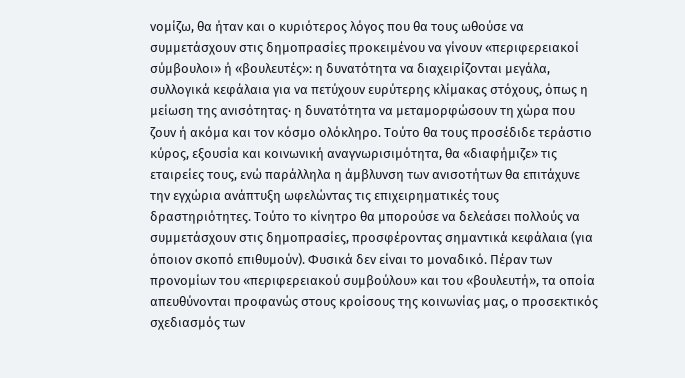νομίζω, θα ήταν και ο κυριότερος λόγος που θα τους ωθούσε να συμμετάσχουν στις δημοπρασίες προκειμένου να γίνουν «περιφερειακοί σύμβουλοι» ή «βουλευτές»: η δυνατότητα να διαχειρίζονται μεγάλα, συλλογικά κεφάλαια για να πετύχουν ευρύτερης κλίμακας στόχους, όπως η μείωση της ανισότητας· η δυνατότητα να μεταμορφώσουν τη χώρα που ζουν ή ακόμα και τον κόσμο ολόκληρο. Τούτο θα τους προσέδιδε τεράστιο κύρος, εξουσία και κοινωνική αναγνωρισιμότητα, θα «διαφήμιζε» τις εταιρείες τους, ενώ παράλληλα η άμβλυνση των ανισοτήτων θα επιτάχυνε την εγχώρια ανάπτυξη ωφελώντας τις επιχειρηματικές τους δραστηριότητες. Τούτο το κίνητρο θα μπορούσε να δελεάσει πολλούς να συμμετάσχουν στις δημοπρασίες, προσφέροντας σημαντικά κεφάλαια (για όποιον σκοπό επιθυμούν). Φυσικά δεν είναι το μοναδικό. Πέραν των προνομίων του «περιφερειακού συμβούλου» και του «βουλευτή», τα οποία απευθύνονται προφανώς στους κροίσους της κοινωνίας μας, ο προσεκτικός σχεδιασμός των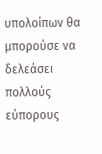υπολοίπων θα μπορούσε να δελεάσει πολλούς εύπορους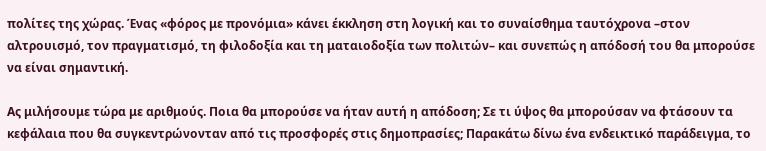πολίτες της χώρας. Ένας «φόρος με προνόμια» κάνει έκκληση στη λογική και το συναίσθημα ταυτόχρονα –στον αλτρουισμό, τον πραγματισμό, τη φιλοδοξία και τη ματαιοδοξία των πολιτών– και συνεπώς η απόδοσή του θα μπορούσε να είναι σημαντική.

Ας μιλήσουμε τώρα με αριθμούς. Ποια θα μπορούσε να ήταν αυτή η απόδοση; Σε τι ύψος θα μπορούσαν να φτάσουν τα κεφάλαια που θα συγκεντρώνονταν από τις προσφορές στις δημοπρασίες; Παρακάτω δίνω ένα ενδεικτικό παράδειγμα, το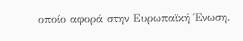οποίο αφορά στην Ευρωπαϊκή Ένωση.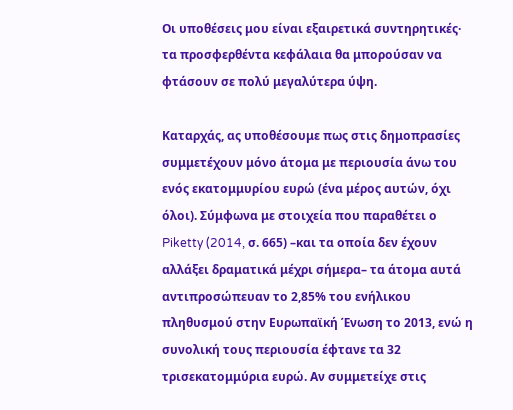Οι υποθέσεις μου είναι εξαιρετικά συντηρητικές· τα προσφερθέντα κεφάλαια θα μπορούσαν να φτάσουν σε πολύ μεγαλύτερα ύψη.

Καταρχάς, ας υποθέσουμε πως στις δημοπρασίες συμμετέχουν μόνο άτομα με περιουσία άνω του ενός εκατομμυρίου ευρώ (ένα μέρος αυτών, όχι όλοι). Σύμφωνα με στοιχεία που παραθέτει ο Piketty (2014, σ. 665) –και τα οποία δεν έχουν αλλάξει δραματικά μέχρι σήμερα– τα άτομα αυτά αντιπροσώπευαν το 2,85% του ενήλικου πληθυσμού στην Ευρωπαϊκή Ένωση το 2013, ενώ η συνολική τους περιουσία έφτανε τα 32 τρισεκατομμύρια ευρώ. Αν συμμετείχε στις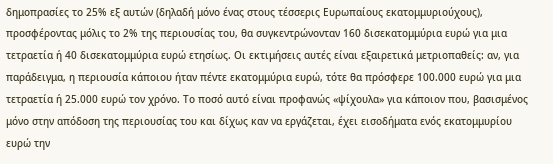δημοπρασίες το 25% εξ αυτών (δηλαδή μόνο ένας στους τέσσερις Ευρωπαίους εκατομμυριούχους), προσφέροντας μόλις το 2% της περιουσίας του, θα συγκεντρώνονταν 160 δισεκατομμύρια ευρώ για μια τετραετία ή 40 δισεκατομμύρια ευρώ ετησίως. Οι εκτιμήσεις αυτές είναι εξαιρετικά μετριοπαθείς: αν, για παράδειγμα, η περιουσία κάποιου ήταν πέντε εκατομμύρια ευρώ, τότε θα πρόσφερε 100.000 ευρώ για μια τετραετία ή 25.000 ευρώ τον χρόνο. Το ποσό αυτό είναι προφανώς «ψίχουλα» για κάποιον που, βασισμένος μόνο στην απόδοση της περιουσίας του και δίχως καν να εργάζεται, έχει εισοδήματα ενός εκατομμυρίου ευρώ την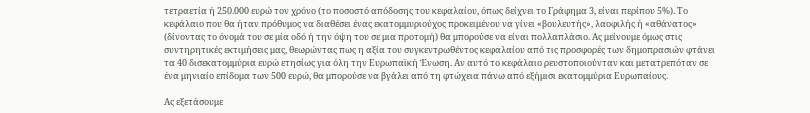τετραετία ή 250.000 ευρώ τον χρόνο (το ποσοστό απόδοσης του κεφαλαίου, όπως δείχνει το Γράφημα 3, είναι περίπου 5%). Το κεφάλαιο που θα ήταν πρόθυμος να διαθέσει ένας εκατομμυριούχος προκειμένου να γίνει «βουλευτής», λαοφιλής ή «αθάνατος» (δίνοντας το όνομά του σε μία οδό ή την όψη του σε μια προτομή) θα μπορούσε να είναι πολλαπλάσιο. Ας μείνουμε όμως στις συντηρητικές εκτιμήσεις μας, θεωρώντας πως η αξία του συγκεντρωθέντος κεφαλαίου από τις προσφορές των δημοπρασιών φτάνει τα 40 δισεκατομμύρια ευρώ ετησίως για όλη την Ευρωπαϊκή Ένωση. Αν αυτό το κεφάλαιο ρευστοποιούνταν και μετατρεπόταν σε ένα μηνιαίο επίδομα των 500 ευρώ, θα μπορούσε να βγάλει από τη φτώχεια πάνω από εξήμισι εκατομμύρια Ευρωπαίους.

Ας εξετάσουμε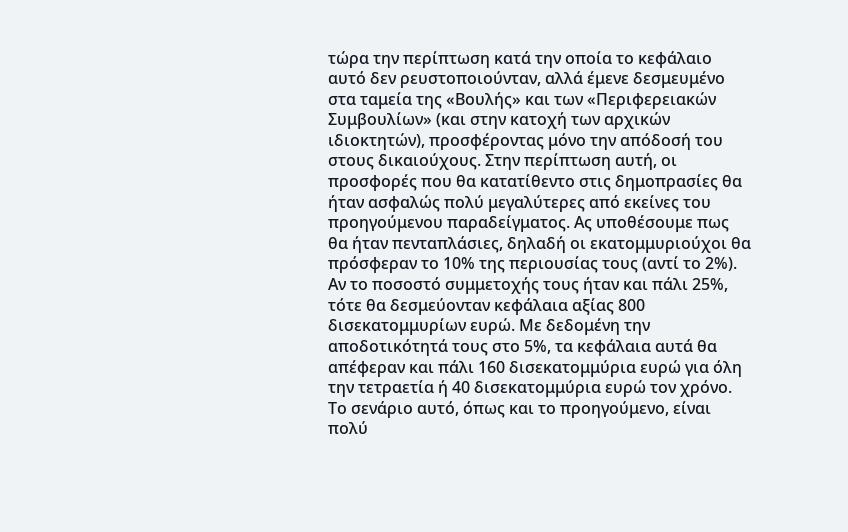τώρα την περίπτωση κατά την οποία το κεφάλαιο αυτό δεν ρευστοποιούνταν, αλλά έμενε δεσμευμένο στα ταμεία της «Βουλής» και των «Περιφερειακών Συμβουλίων» (και στην κατοχή των αρχικών ιδιοκτητών), προσφέροντας μόνο την απόδοσή του στους δικαιούχους. Στην περίπτωση αυτή, οι προσφορές που θα κατατίθεντο στις δημοπρασίες θα ήταν ασφαλώς πολύ μεγαλύτερες από εκείνες του προηγούμενου παραδείγματος. Ας υποθέσουμε πως θα ήταν πενταπλάσιες, δηλαδή οι εκατομμυριούχοι θα πρόσφεραν το 10% της περιουσίας τους (αντί το 2%). Αν το ποσοστό συμμετοχής τους ήταν και πάλι 25%, τότε θα δεσμεύονταν κεφάλαια αξίας 800 δισεκατομμυρίων ευρώ. Με δεδομένη την αποδοτικότητά τους στο 5%, τα κεφάλαια αυτά θα απέφεραν και πάλι 160 δισεκατομμύρια ευρώ για όλη την τετραετία ή 40 δισεκατομμύρια ευρώ τον χρόνο. Το σενάριο αυτό, όπως και το προηγούμενο, είναι πολύ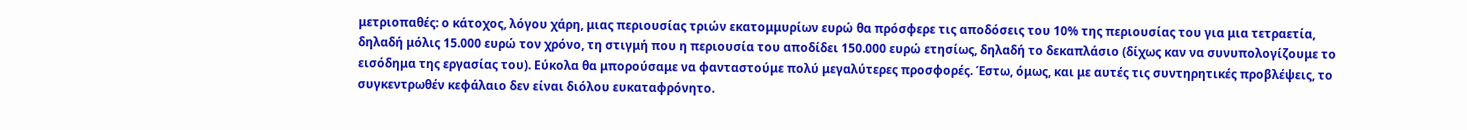μετριοπαθές: ο κάτοχος, λόγου χάρη, μιας περιουσίας τριών εκατομμυρίων ευρώ θα πρόσφερε τις αποδόσεις του 10% της περιουσίας του για μια τετραετία, δηλαδή μόλις 15.000 ευρώ τον χρόνο, τη στιγμή που η περιουσία του αποδίδει 150.000 ευρώ ετησίως, δηλαδή το δεκαπλάσιο (δίχως καν να συνυπολογίζουμε το εισόδημα της εργασίας του). Εύκολα θα μπορούσαμε να φανταστούμε πολύ μεγαλύτερες προσφορές. Έστω, όμως, και με αυτές τις συντηρητικές προβλέψεις, το συγκεντρωθέν κεφάλαιο δεν είναι διόλου ευκαταφρόνητο.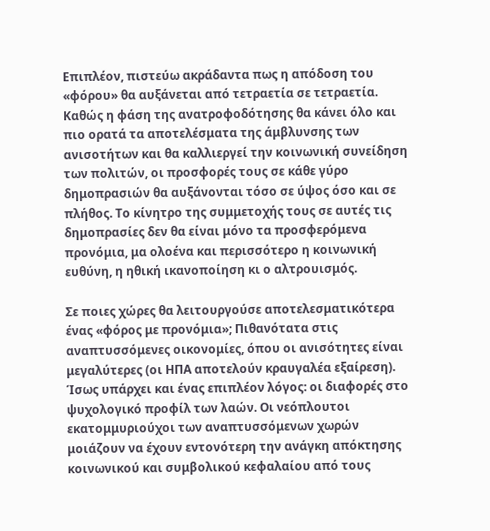Επιπλέον, πιστεύω ακράδαντα πως η απόδοση του «φόρου» θα αυξάνεται από τετραετία σε τετραετία. Καθώς η φάση της ανατροφοδότησης θα κάνει όλο και πιο ορατά τα αποτελέσματα της άμβλυνσης των ανισοτήτων και θα καλλιεργεί την κοινωνική συνείδηση των πολιτών, οι προσφορές τους σε κάθε γύρο δημοπρασιών θα αυξάνονται τόσο σε ύψος όσο και σε πλήθος. Το κίνητρο της συμμετοχής τους σε αυτές τις δημοπρασίες δεν θα είναι μόνο τα προσφερόμενα προνόμια, μα ολοένα και περισσότερο η κοινωνική ευθύνη, η ηθική ικανοποίηση κι ο αλτρουισμός.

Σε ποιες χώρες θα λειτουργούσε αποτελεσματικότερα ένας «φόρος με προνόμια»; Πιθανότατα στις αναπτυσσόμενες οικονομίες, όπου οι ανισότητες είναι μεγαλύτερες (οι ΗΠΑ αποτελούν κραυγαλέα εξαίρεση). Ίσως υπάρχει και ένας επιπλέον λόγος: οι διαφορές στο ψυχολογικό προφίλ των λαών. Οι νεόπλουτοι εκατομμυριούχοι των αναπτυσσόμενων χωρών μοιάζουν να έχουν εντονότερη την ανάγκη απόκτησης κοινωνικού και συμβολικού κεφαλαίου από τους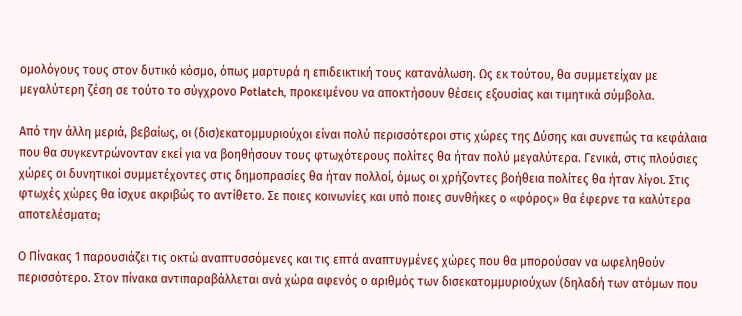ομολόγους τους στον δυτικό κόσμο, όπως μαρτυρά η επιδεικτική τους κατανάλωση. Ως εκ τούτου, θα συμμετείχαν με μεγαλύτερη ζέση σε τούτο το σύγχρονο Potlatch, προκειμένου να αποκτήσουν θέσεις εξουσίας και τιμητικά σύμβολα.

Από την άλλη μεριά, βεβαίως, οι (δισ)εκατομμυριούχοι είναι πολύ περισσότεροι στις χώρες της Δύσης και συνεπώς τα κεφάλαια που θα συγκεντρώνονταν εκεί για να βοηθήσουν τους φτωχότερους πολίτες θα ήταν πολύ μεγαλύτερα. Γενικά, στις πλούσιες χώρες οι δυνητικοί συμμετέχοντες στις δημοπρασίες θα ήταν πολλοί, όμως οι χρήζοντες βοήθεια πολίτες θα ήταν λίγοι. Στις φτωχές χώρες θα ίσχυε ακριβώς το αντίθετο. Σε ποιες κοινωνίες και υπό ποιες συνθήκες ο «φόρος» θα έφερνε τα καλύτερα αποτελέσματα;

Ο Πίνακας 1 παρουσιάζει τις οκτώ αναπτυσσόμενες και τις επτά αναπτυγμένες χώρες που θα μπορούσαν να ωφεληθούν περισσότερο. Στον πίνακα αντιπαραβάλλεται ανά χώρα αφενός ο αριθμός των δισεκατομμυριούχων (δηλαδή των ατόμων που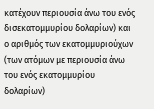κατέχουν περιουσία άνω του ενός δισεκατομμυρίου δολαρίων) και ο αριθμός των εκατομμυριούχων (των ατόμων με περιουσία άνω του ενός εκατομμυρίου δολαρίων)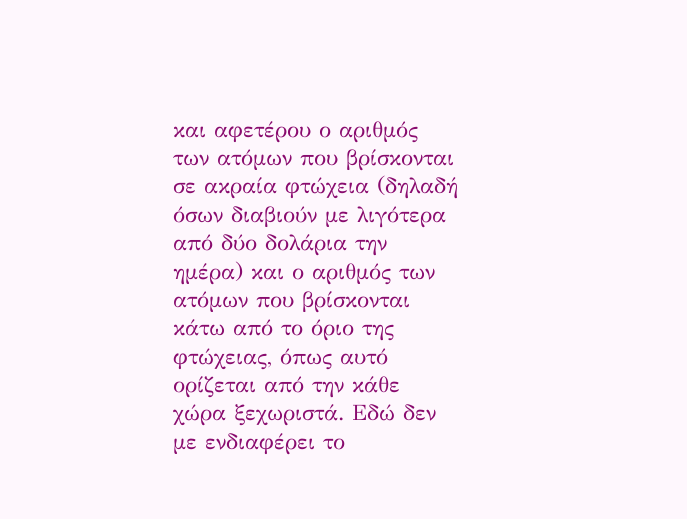και αφετέρου ο αριθμός των ατόμων που βρίσκονται σε ακραία φτώχεια (δηλαδή όσων διαβιούν με λιγότερα από δύο δολάρια την ημέρα) και ο αριθμός των ατόμων που βρίσκονται κάτω από το όριο της φτώχειας, όπως αυτό ορίζεται από την κάθε χώρα ξεχωριστά. Εδώ δεν με ενδιαφέρει το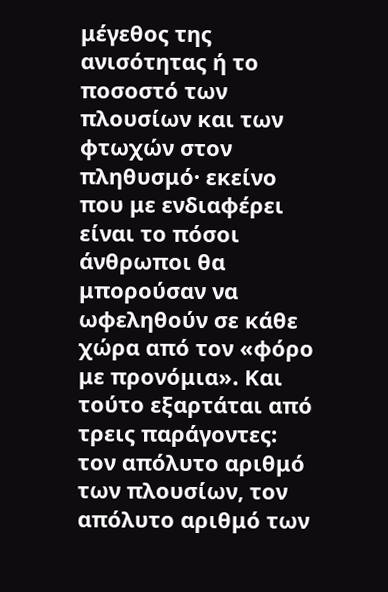μέγεθος της ανισότητας ή το ποσοστό των πλουσίων και των φτωχών στον πληθυσμό· εκείνο που με ενδιαφέρει είναι το πόσοι άνθρωποι θα μπορούσαν να ωφεληθούν σε κάθε χώρα από τον «φόρο με προνόμια». Και τούτο εξαρτάται από τρεις παράγοντες: τον απόλυτο αριθμό των πλουσίων, τον απόλυτο αριθμό των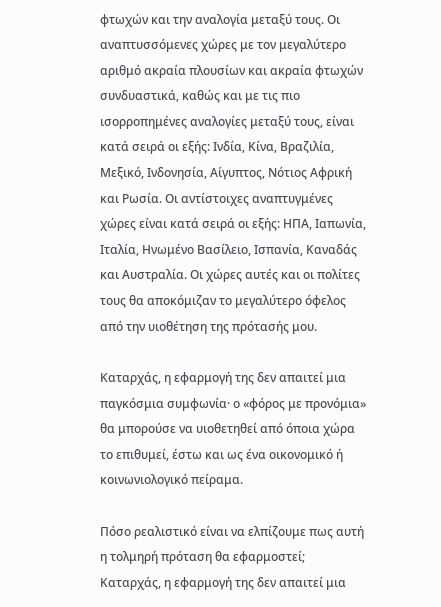φτωχών και την αναλογία μεταξύ τους. Οι αναπτυσσόμενες χώρες με τον μεγαλύτερο αριθμό ακραία πλουσίων και ακραία φτωχών συνδυαστικά, καθώς και με τις πιο ισορροπημένες αναλογίες μεταξύ τους, είναι κατά σειρά οι εξής: Ινδία, Κίνα, Βραζιλία, Μεξικό, Ινδονησία, Αίγυπτος, Νότιος Αφρική και Ρωσία. Οι αντίστοιχες αναπτυγμένες χώρες είναι κατά σειρά οι εξής: ΗΠΑ, Ιαπωνία, Ιταλία, Ηνωμένο Βασίλειο, Ισπανία, Καναδάς και Αυστραλία. Οι χώρες αυτές και οι πολίτες τους θα αποκόμιζαν το μεγαλύτερο όφελος από την υιοθέτηση της πρότασής μου.

Καταρχάς, η εφαρμογή της δεν απαιτεί μια παγκόσμια συμφωνία· ο «φόρος με προνόμια» θα μπορούσε να υιοθετηθεί από όποια χώρα το επιθυμεί, έστω και ως ένα οικονομικό ή κοινωνιολογικό πείραμα.

Πόσο ρεαλιστικό είναι να ελπίζουμε πως αυτή η τολμηρή πρόταση θα εφαρμοστεί; Καταρχάς, η εφαρμογή της δεν απαιτεί μια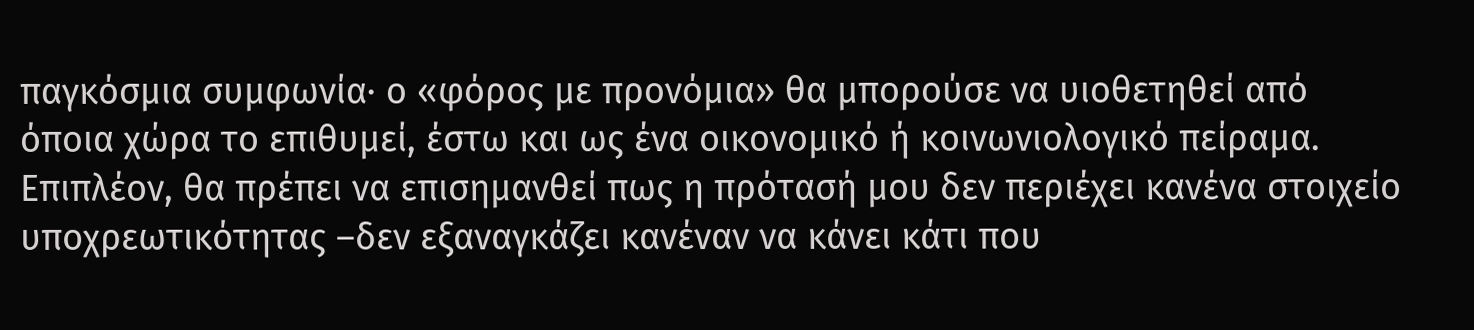παγκόσμια συμφωνία· ο «φόρος με προνόμια» θα μπορούσε να υιοθετηθεί από όποια χώρα το επιθυμεί, έστω και ως ένα οικονομικό ή κοινωνιολογικό πείραμα. Επιπλέον, θα πρέπει να επισημανθεί πως η πρότασή μου δεν περιέχει κανένα στοιχείο υποχρεωτικότητας –δεν εξαναγκάζει κανέναν να κάνει κάτι που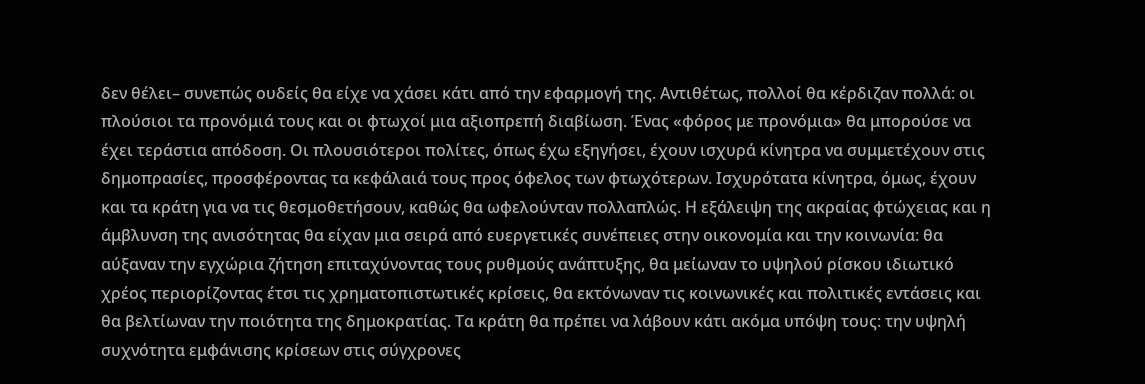δεν θέλει– συνεπώς ουδείς θα είχε να χάσει κάτι από την εφαρμογή της. Αντιθέτως, πολλοί θα κέρδιζαν πολλά: οι πλούσιοι τα προνόμιά τους και οι φτωχοί μια αξιοπρεπή διαβίωση. Ένας «φόρος με προνόμια» θα μπορούσε να έχει τεράστια απόδοση. Οι πλουσιότεροι πολίτες, όπως έχω εξηγήσει, έχουν ισχυρά κίνητρα να συμμετέχουν στις δημοπρασίες, προσφέροντας τα κεφάλαιά τους προς όφελος των φτωχότερων. Ισχυρότατα κίνητρα, όμως, έχουν και τα κράτη για να τις θεσμοθετήσουν, καθώς θα ωφελούνταν πολλαπλώς. Η εξάλειψη της ακραίας φτώχειας και η άμβλυνση της ανισότητας θα είχαν μια σειρά από ευεργετικές συνέπειες στην οικονομία και την κοινωνία: θα αύξαναν την εγχώρια ζήτηση επιταχύνοντας τους ρυθμούς ανάπτυξης, θα μείωναν το υψηλού ρίσκου ιδιωτικό χρέος περιορίζοντας έτσι τις χρηματοπιστωτικές κρίσεις, θα εκτόνωναν τις κοινωνικές και πολιτικές εντάσεις και θα βελτίωναν την ποιότητα της δημοκρατίας. Τα κράτη θα πρέπει να λάβουν κάτι ακόμα υπόψη τους: την υψηλή συχνότητα εμφάνισης κρίσεων στις σύγχρονες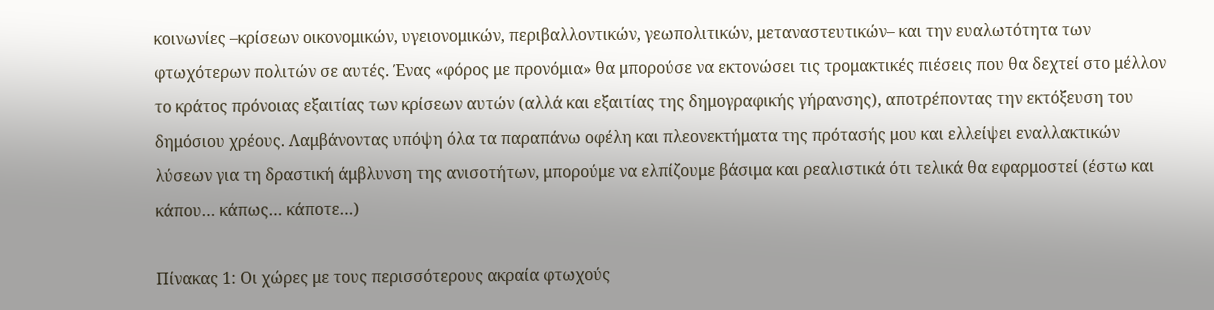κοινωνίες –κρίσεων οικονομικών, υγειονομικών, περιβαλλοντικών, γεωπολιτικών, μεταναστευτικών– και την ευαλωτότητα των φτωχότερων πολιτών σε αυτές. Ένας «φόρος με προνόμια» θα μπορούσε να εκτονώσει τις τρομακτικές πιέσεις που θα δεχτεί στο μέλλον το κράτος πρόνοιας εξαιτίας των κρίσεων αυτών (αλλά και εξαιτίας της δημογραφικής γήρανσης), αποτρέποντας την εκτόξευση του δημόσιου χρέους. Λαμβάνοντας υπόψη όλα τα παραπάνω οφέλη και πλεονεκτήματα της πρότασής μου και ελλείψει εναλλακτικών λύσεων για τη δραστική άμβλυνση της ανισοτήτων, μπορούμε να ελπίζουμε βάσιμα και ρεαλιστικά ότι τελικά θα εφαρμοστεί (έστω και κάπου… κάπως… κάποτε…)

Πίνακας 1: Οι χώρες με τους περισσότερους ακραία φτωχούς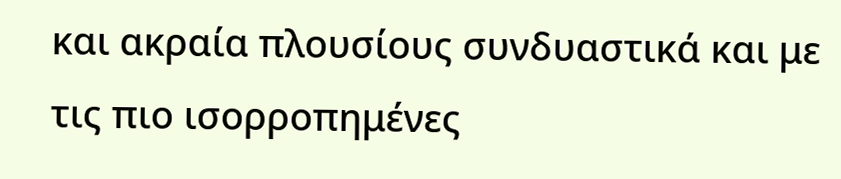και ακραία πλουσίους συνδυαστικά και με τις πιο ισορροπημένες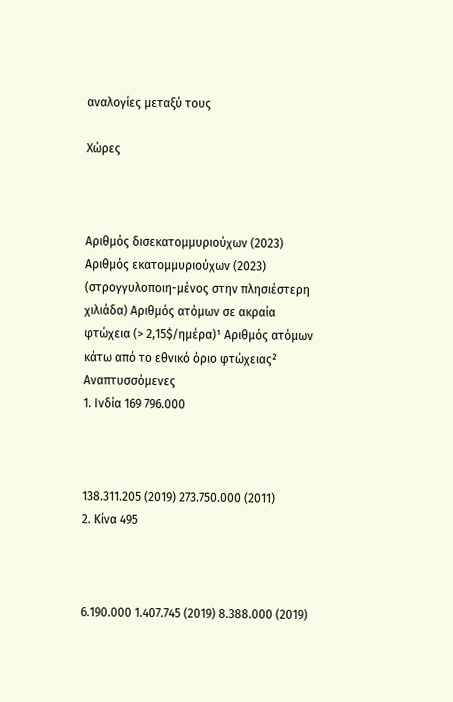αναλογίες μεταξύ τους

Χώρες



Αριθμός δισεκατομμυριούχων (2023) Αριθμός εκατομμυριούχων (2023) (στρογγυλοποιη-μένος στην πλησιέστερη χιλιάδα) Αριθμός ατόμων σε ακραία φτώχεια (> 2,15$/ημέρα)¹ Αριθμός ατόμων κάτω από το εθνικό όριο φτώχειας²
Αναπτυσσόμενες
1. Ινδία 169 796.000



138.311.205 (2019) 273.750.000 (2011)
2. Κίνα 495



6.190.000 1.407.745 (2019) 8.388.000 (2019)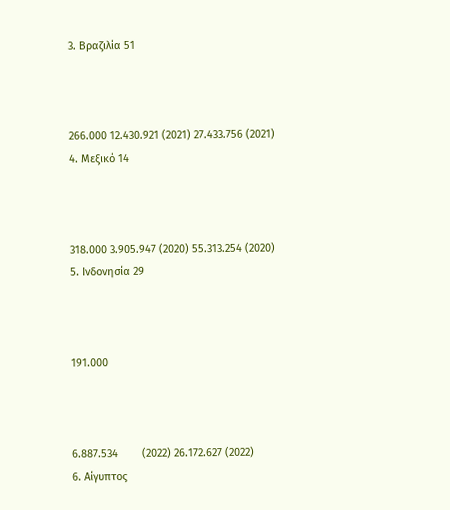3. Βραζιλία 51



266.000 12.430.921 (2021) 27.433.756 (2021)
4. Μεξικό 14



318.000 3.905.947 (2020) 55.313.254 (2020)
5. Ινδονησία 29



191.000



6.887.534        (2022) 26.172.627 (2022)
6. Αίγυπτος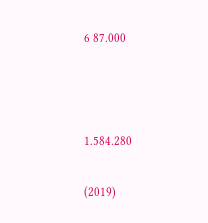6 87.000



1.584.280

(2019)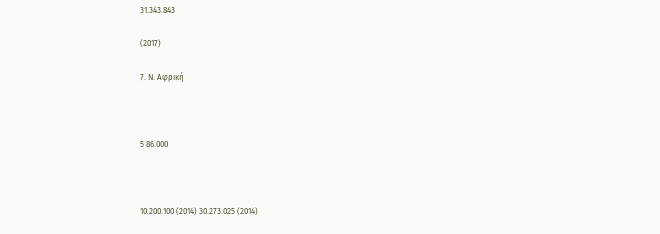31.343.843

(2017)

7. Ν. Αφρική



5 86.000



10.200.100 (2014) 30.273.025 (2014)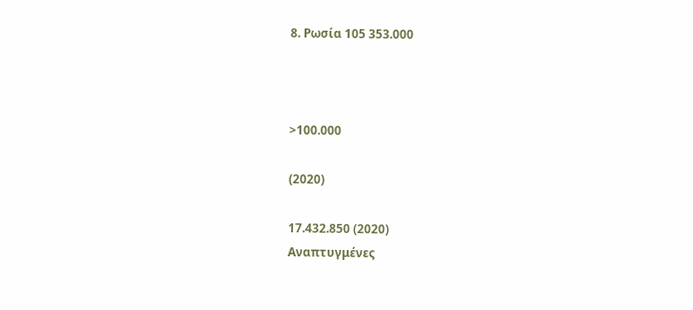8. Ρωσία 105 353.000



>100.000

(2020)

17.432.850 (2020)
Αναπτυγμένες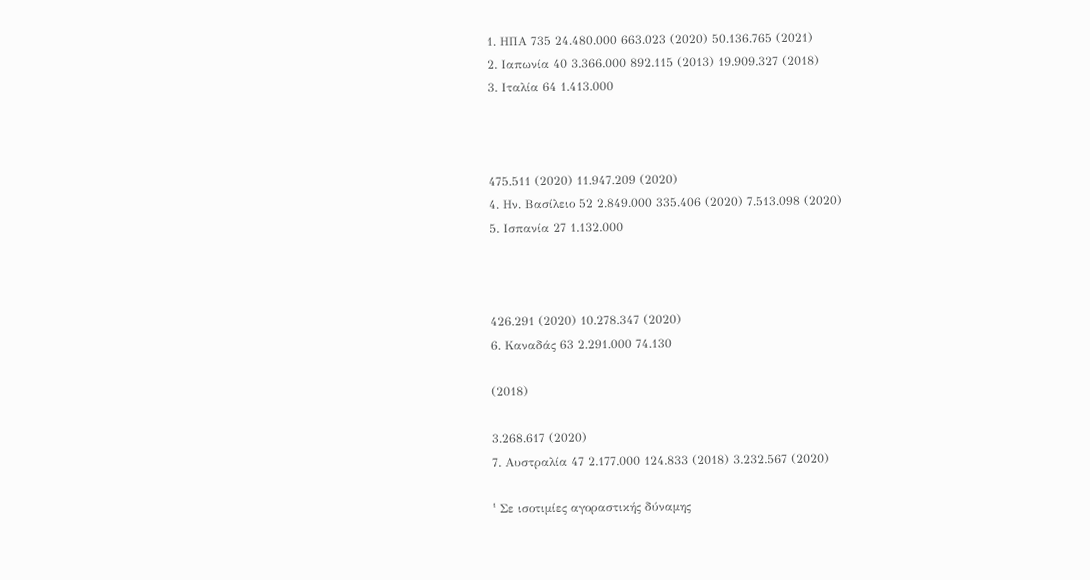1. ΗΠΑ 735 24.480.000 663.023 (2020) 50.136.765 (2021)
2. Ιαπωνία 40 3.366.000 892.115 (2013) 19.909.327 (2018)
3. Ιταλία 64 1.413.000



475.511 (2020) 11.947.209 (2020)
4. Ην. Βασίλειο 52 2.849.000 335.406 (2020) 7.513.098 (2020)
5. Ισπανία 27 1.132.000



426.291 (2020) 10.278.347 (2020)
6. Καναδάς 63 2.291.000 74.130

(2018)

3.268.617 (2020)
7. Αυστραλία 47 2.177.000 124.833 (2018) 3.232.567 (2020)

¹ Σε ισοτιμίες αγοραστικής δύναμης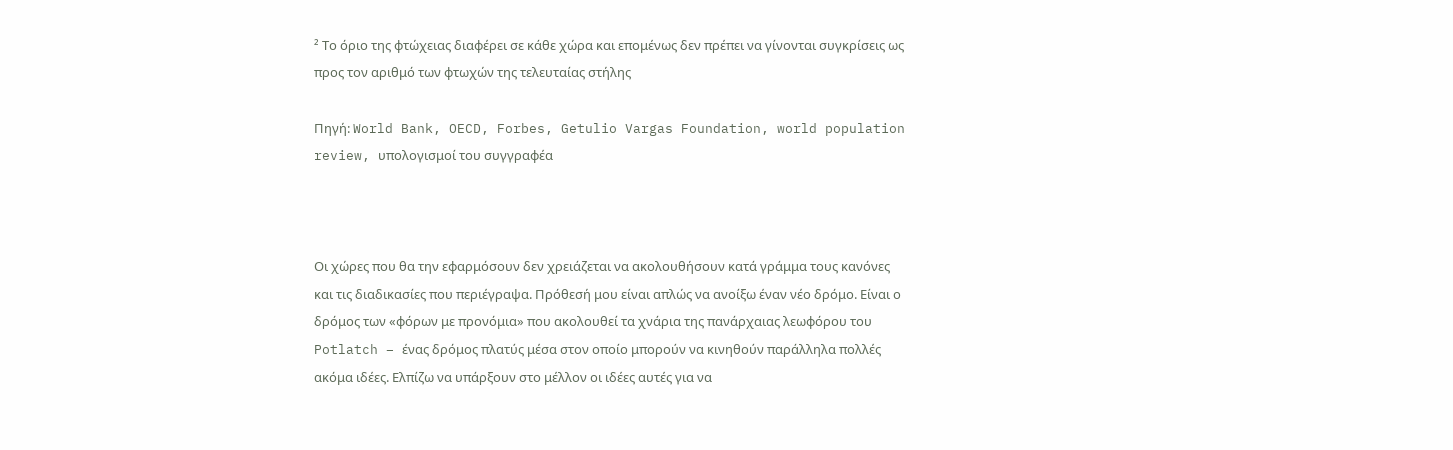² Το όριο της φτώχειας διαφέρει σε κάθε χώρα και επομένως δεν πρέπει να γίνονται συγκρίσεις ως προς τον αριθμό των φτωχών της τελευταίας στήλης

Πηγή: World Bank, OECD, Forbes, Getulio Vargas Foundation, world population review, υπολογισμοί του συγγραφέα



Οι χώρες που θα την εφαρμόσουν δεν χρειάζεται να ακολουθήσουν κατά γράμμα τους κανόνες και τις διαδικασίες που περιέγραψα. Πρόθεσή μου είναι απλώς να ανοίξω έναν νέο δρόμο. Είναι ο δρόμος των «φόρων με προνόμια» που ακολουθεί τα χνάρια της πανάρχαιας λεωφόρου του Potlatch – ένας δρόμος πλατύς μέσα στον οποίο μπορούν να κινηθούν παράλληλα πολλές ακόμα ιδέες. Ελπίζω να υπάρξουν στο μέλλον οι ιδέες αυτές για να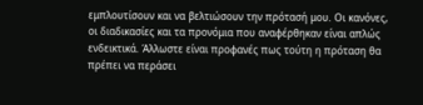εμπλουτίσουν και να βελτιώσουν την πρότασή μου. Οι κανόνες, οι διαδικασίες και τα προνόμια που αναφέρθηκαν είναι απλώς ενδεικτικά. Άλλωστε είναι προφανές πως τούτη η πρόταση θα πρέπει να περάσει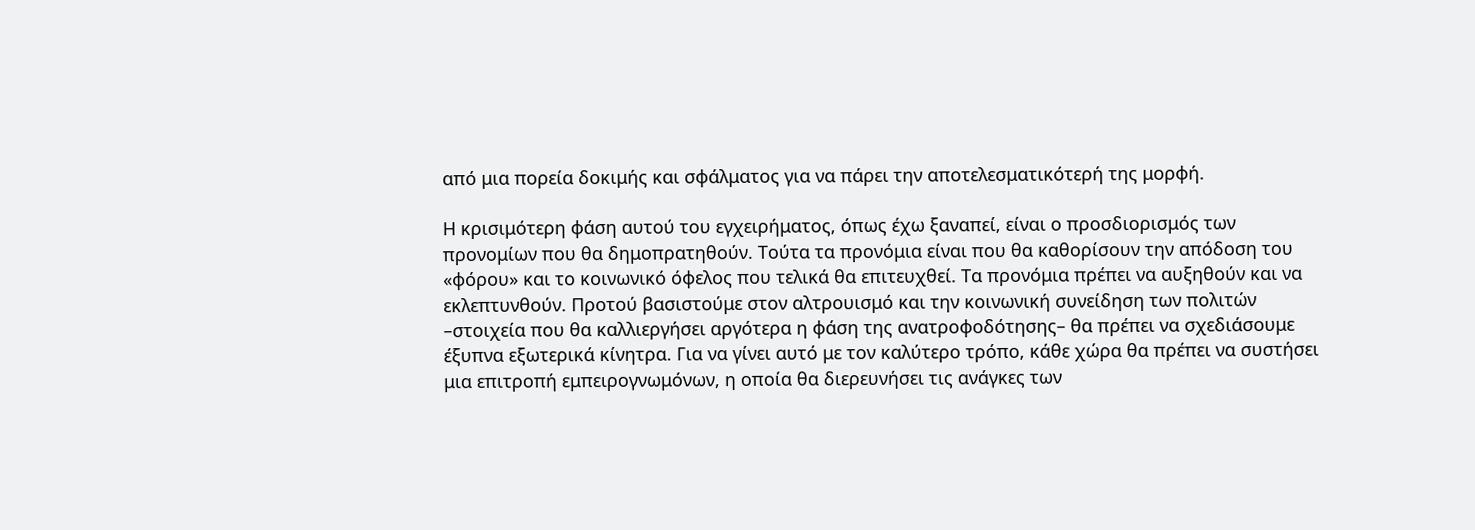από μια πορεία δοκιμής και σφάλματος για να πάρει την αποτελεσματικότερή της μορφή.

Η κρισιμότερη φάση αυτού του εγχειρήματος, όπως έχω ξαναπεί, είναι ο προσδιορισμός των προνομίων που θα δημοπρατηθούν. Τούτα τα προνόμια είναι που θα καθορίσουν την απόδοση του «φόρου» και το κοινωνικό όφελος που τελικά θα επιτευχθεί. Τα προνόμια πρέπει να αυξηθούν και να εκλεπτυνθούν. Προτού βασιστούμε στον αλτρουισμό και την κοινωνική συνείδηση των πολιτών –στοιχεία που θα καλλιεργήσει αργότερα η φάση της ανατροφοδότησης– θα πρέπει να σχεδιάσουμε έξυπνα εξωτερικά κίνητρα. Για να γίνει αυτό με τον καλύτερο τρόπο, κάθε χώρα θα πρέπει να συστήσει μια επιτροπή εμπειρογνωμόνων, η οποία θα διερευνήσει τις ανάγκες των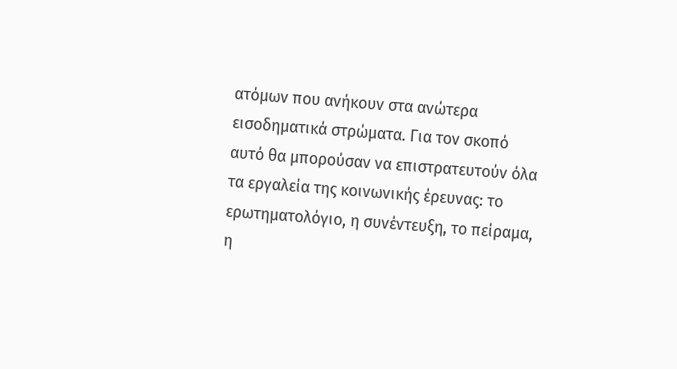ατόμων που ανήκουν στα ανώτερα εισοδηματικά στρώματα. Για τον σκοπό αυτό θα μπορούσαν να επιστρατευτούν όλα τα εργαλεία της κοινωνικής έρευνας: το ερωτηματολόγιο, η συνέντευξη, το πείραμα, η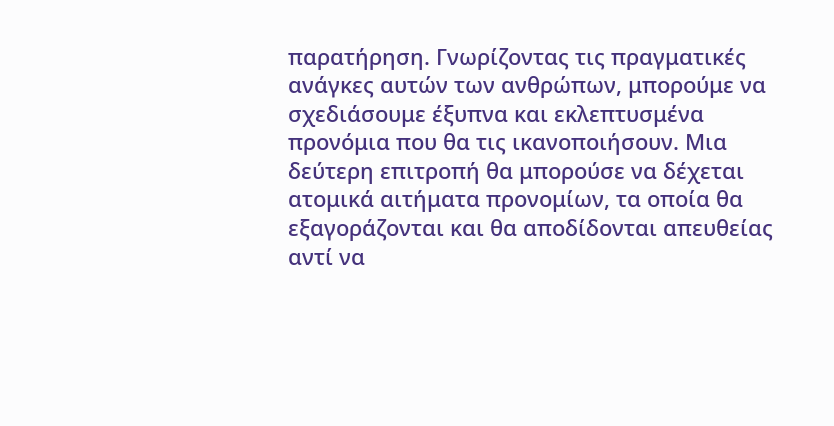παρατήρηση. Γνωρίζοντας τις πραγματικές ανάγκες αυτών των ανθρώπων, μπορούμε να σχεδιάσουμε έξυπνα και εκλεπτυσμένα προνόμια που θα τις ικανοποιήσουν. Μια δεύτερη επιτροπή θα μπορούσε να δέχεται ατομικά αιτήματα προνομίων, τα οποία θα εξαγοράζονται και θα αποδίδονται απευθείας αντί να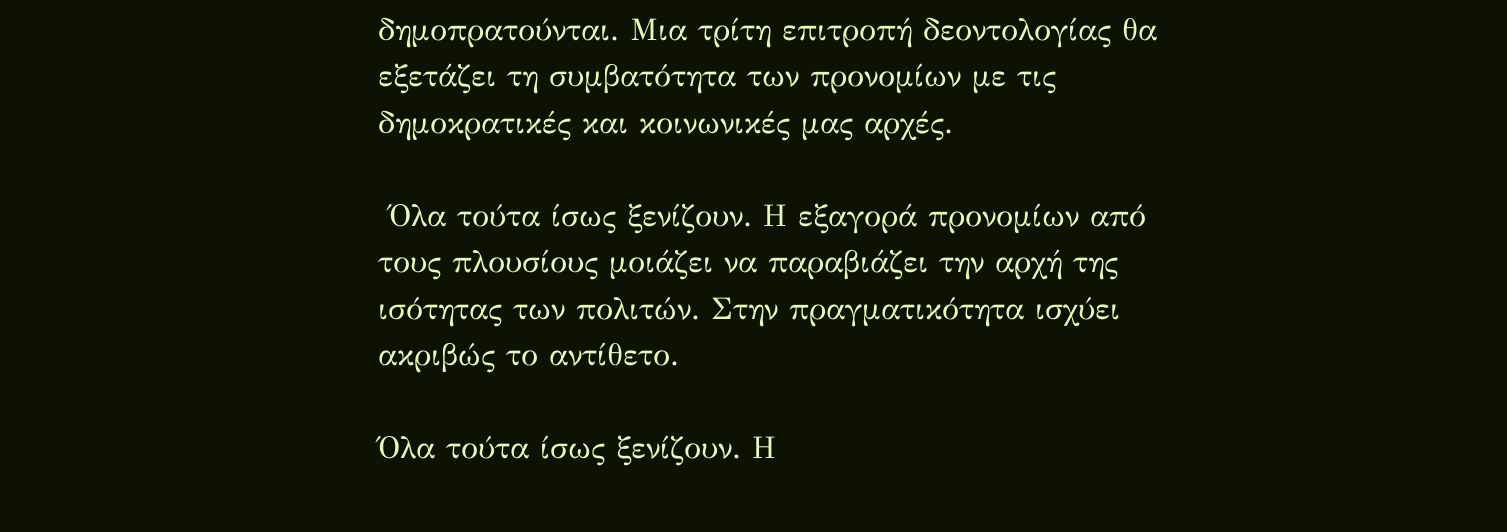δημοπρατούνται. Μια τρίτη επιτροπή δεοντολογίας θα εξετάζει τη συμβατότητα των προνομίων με τις δημοκρατικές και κοινωνικές μας αρχές.

 Όλα τούτα ίσως ξενίζουν. Η εξαγορά προνομίων από τους πλουσίους μοιάζει να παραβιάζει την αρχή της ισότητας των πολιτών. Στην πραγματικότητα ισχύει ακριβώς το αντίθετο.

Όλα τούτα ίσως ξενίζουν. Η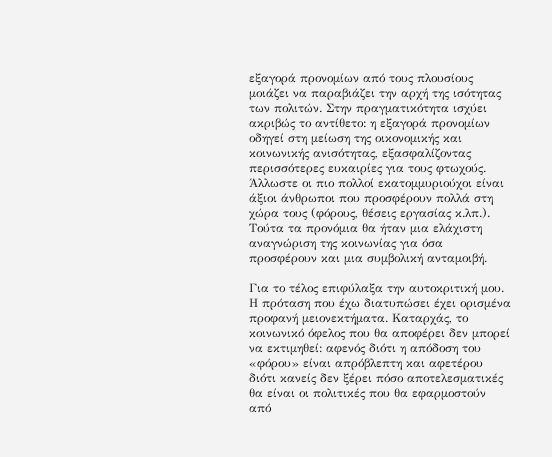εξαγορά προνομίων από τους πλουσίους μοιάζει να παραβιάζει την αρχή της ισότητας των πολιτών. Στην πραγματικότητα ισχύει ακριβώς το αντίθετο: η εξαγορά προνομίων οδηγεί στη μείωση της οικονομικής και κοινωνικής ανισότητας, εξασφαλίζοντας περισσότερες ευκαιρίες για τους φτωχούς. Άλλωστε οι πιο πολλοί εκατομμυριούχοι είναι άξιοι άνθρωποι που προσφέρουν πολλά στη χώρα τους (φόρους, θέσεις εργασίας κ.λπ.). Τούτα τα προνόμια θα ήταν μια ελάχιστη αναγνώριση της κοινωνίας για όσα προσφέρουν και μια συμβολική ανταμοιβή.

Για το τέλος επιφύλαξα την αυτοκριτική μου. Η πρόταση που έχω διατυπώσει έχει ορισμένα προφανή μειονεκτήματα. Καταρχάς, το κοινωνικό όφελος που θα αποφέρει δεν μπορεί να εκτιμηθεί: αφενός διότι η απόδοση του «φόρου» είναι απρόβλεπτη και αφετέρου διότι κανείς δεν ξέρει πόσο αποτελεσματικές θα είναι οι πολιτικές που θα εφαρμοστούν από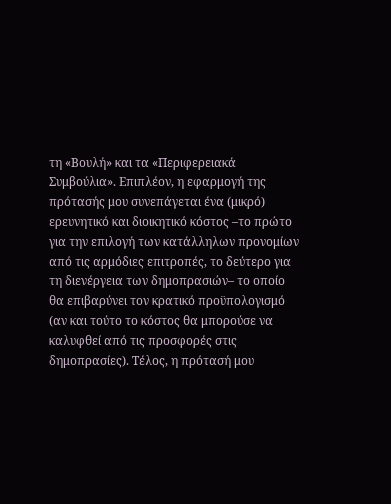τη «Βουλή» και τα «Περιφερειακά Συμβούλια». Επιπλέον, η εφαρμογή της πρότασής μου συνεπάγεται ένα (μικρό) ερευνητικό και διοικητικό κόστος –το πρώτο για την επιλογή των κατάλληλων προνομίων από τις αρμόδιες επιτροπές, το δεύτερο για τη διενέργεια των δημοπρασιών– το οποίο θα επιβαρύνει τον κρατικό προϋπολογισμό (αν και τούτο το κόστος θα μπορούσε να καλυφθεί από τις προσφορές στις δημοπρασίες). Τέλος, η πρότασή μου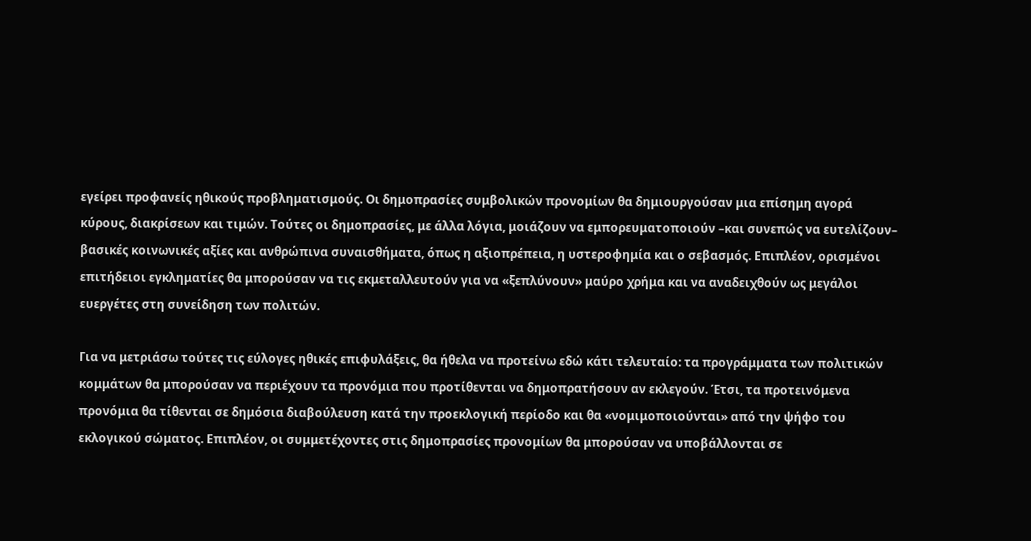εγείρει προφανείς ηθικούς προβληματισμούς. Οι δημοπρασίες συμβολικών προνομίων θα δημιουργούσαν μια επίσημη αγορά κύρους, διακρίσεων και τιμών. Τούτες οι δημοπρασίες, με άλλα λόγια, μοιάζουν να εμπορευματοποιούν –και συνεπώς να ευτελίζουν– βασικές κοινωνικές αξίες και ανθρώπινα συναισθήματα, όπως η αξιοπρέπεια, η υστεροφημία και ο σεβασμός. Επιπλέον, ορισμένοι επιτήδειοι εγκληματίες θα μπορούσαν να τις εκμεταλλευτούν για να «ξεπλύνουν» μαύρο χρήμα και να αναδειχθούν ως μεγάλοι ευεργέτες στη συνείδηση των πολιτών.

Για να μετριάσω τούτες τις εύλογες ηθικές επιφυλάξεις, θα ήθελα να προτείνω εδώ κάτι τελευταίο: τα προγράμματα των πολιτικών κομμάτων θα μπορούσαν να περιέχουν τα προνόμια που προτίθενται να δημοπρατήσουν αν εκλεγούν. Έτσι, τα προτεινόμενα προνόμια θα τίθενται σε δημόσια διαβούλευση κατά την προεκλογική περίοδο και θα «νομιμοποιούνται» από την ψήφο του εκλογικού σώματος. Επιπλέον, οι συμμετέχοντες στις δημοπρασίες προνομίων θα μπορούσαν να υποβάλλονται σε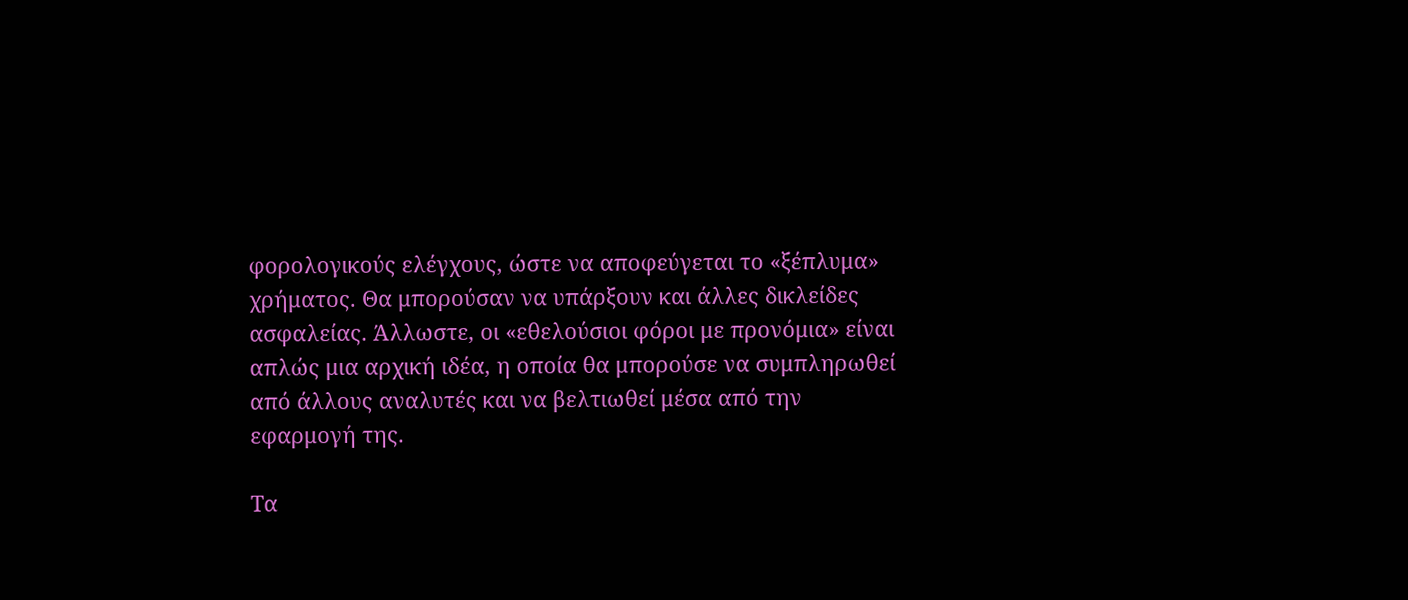φορολογικούς ελέγχους, ώστε να αποφεύγεται το «ξέπλυμα» χρήματος. Θα μπορούσαν να υπάρξουν και άλλες δικλείδες ασφαλείας. Άλλωστε, οι «εθελούσιοι φόροι με προνόμια» είναι απλώς μια αρχική ιδέα, η οποία θα μπορούσε να συμπληρωθεί από άλλους αναλυτές και να βελτιωθεί μέσα από την εφαρμογή της.

Τα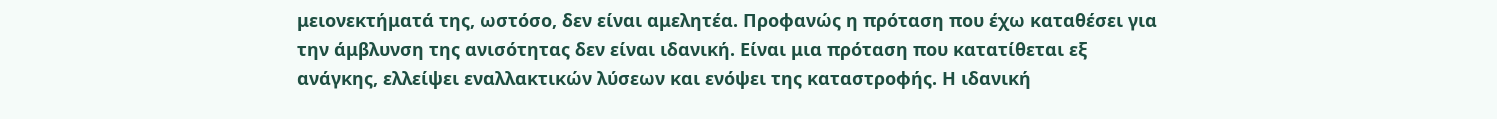μειονεκτήματά της, ωστόσο, δεν είναι αμελητέα. Προφανώς η πρόταση που έχω καταθέσει για την άμβλυνση της ανισότητας δεν είναι ιδανική. Είναι μια πρόταση που κατατίθεται εξ ανάγκης, ελλείψει εναλλακτικών λύσεων και ενόψει της καταστροφής. Η ιδανική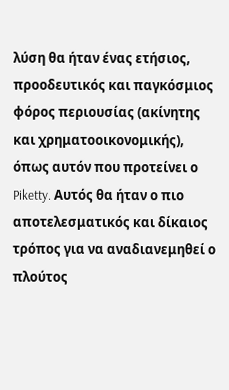λύση θα ήταν ένας ετήσιος, προοδευτικός και παγκόσμιος φόρος περιουσίας (ακίνητης και χρηματοοικονομικής), όπως αυτόν που προτείνει ο Piketty. Αυτός θα ήταν ο πιο αποτελεσματικός και δίκαιος τρόπος για να αναδιανεμηθεί ο πλούτος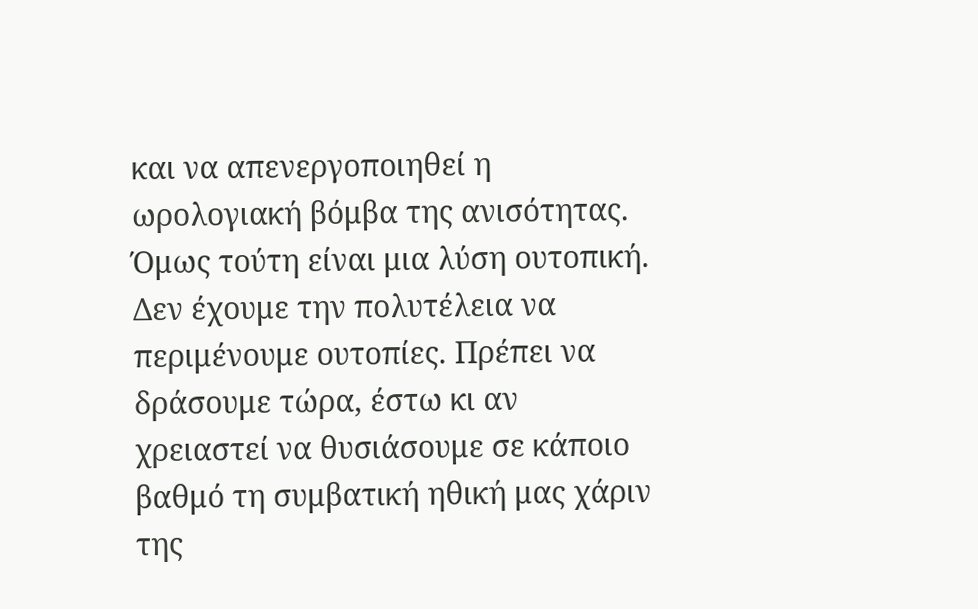και να απενεργοποιηθεί η ωρολογιακή βόμβα της ανισότητας. Όμως τούτη είναι μια λύση ουτοπική. Δεν έχουμε την πολυτέλεια να περιμένουμε ουτοπίες. Πρέπει να δράσουμε τώρα, έστω κι αν χρειαστεί να θυσιάσουμε σε κάποιο βαθμό τη συμβατική ηθική μας χάριν της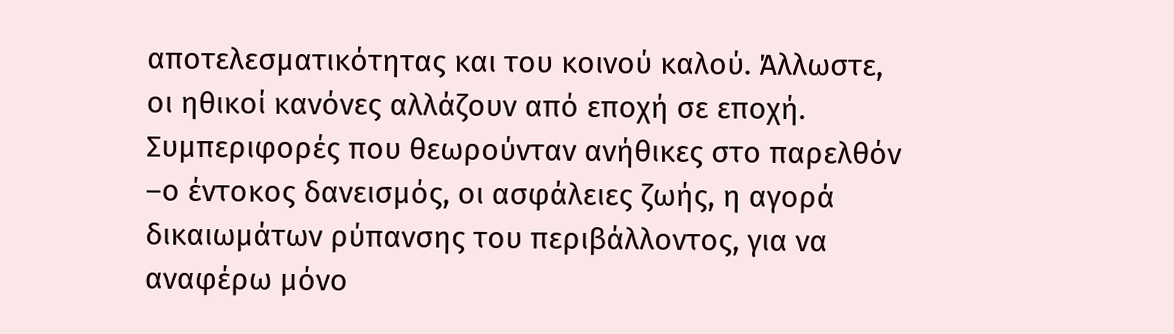αποτελεσματικότητας και του κοινού καλού. Άλλωστε, οι ηθικοί κανόνες αλλάζουν από εποχή σε εποχή. Συμπεριφορές που θεωρούνταν ανήθικες στο παρελθόν –ο έντοκος δανεισμός, οι ασφάλειες ζωής, η αγορά δικαιωμάτων ρύπανσης του περιβάλλοντος, για να αναφέρω μόνο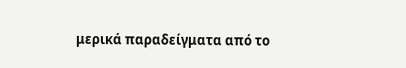μερικά παραδείγματα από το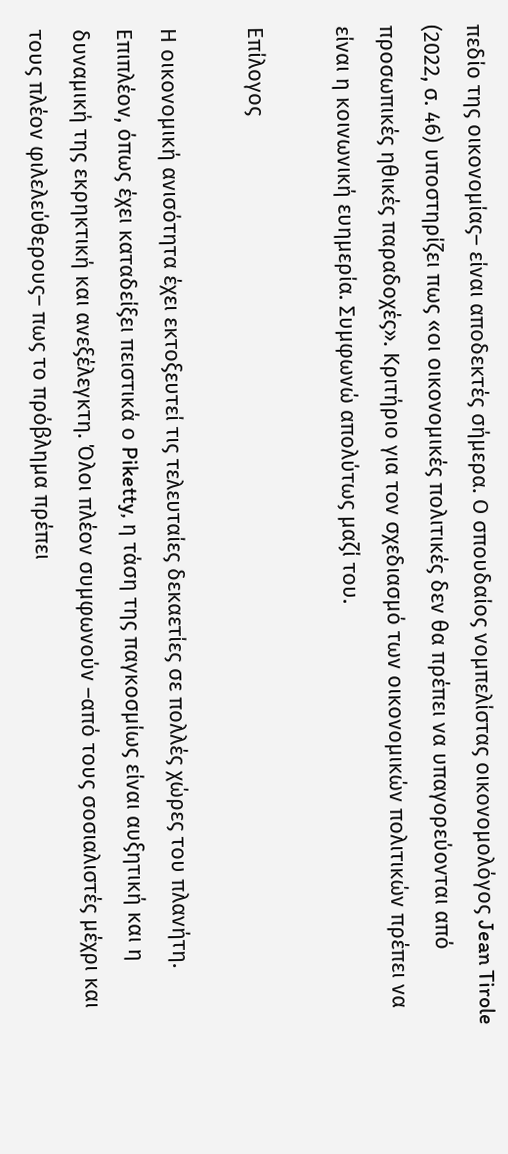πεδίο της οικονομίας– είναι αποδεκτές σήμερα. Ο σπουδαίος νομπελίστας οικονομολόγος Jean Tirole (2022, σ. 46) υποστηρίζει πως «οι οικονομικές πολιτικές δεν θα πρέπει να υπαγορεύονται από προσωπικές ηθικές παραδοχές». Κριτήριο για τον σχεδιασμό των οικονομικών πολιτικών πρέπει να είναι η κοινωνική ευημερία. Συμφωνώ απολύτως μαζί του.

Επίλογος

Η οικονομική ανισότητα έχει εκτοξευτεί τις τελευταίες δεκαετίες σε πολλές χώρες του πλανήτη. Επιπλέον, όπως έχει καταδείξει πειστικά ο Piketty, η τάση της παγκοσμίως είναι αυξητική και η δυναμική της εκρηκτική και ανεξέλεγκτη. Όλοι πλέον συμφωνούν –από τους σοσιαλιστές μέχρι και τους πλέον φιλελεύθερους– πως το πρόβλημα πρέπει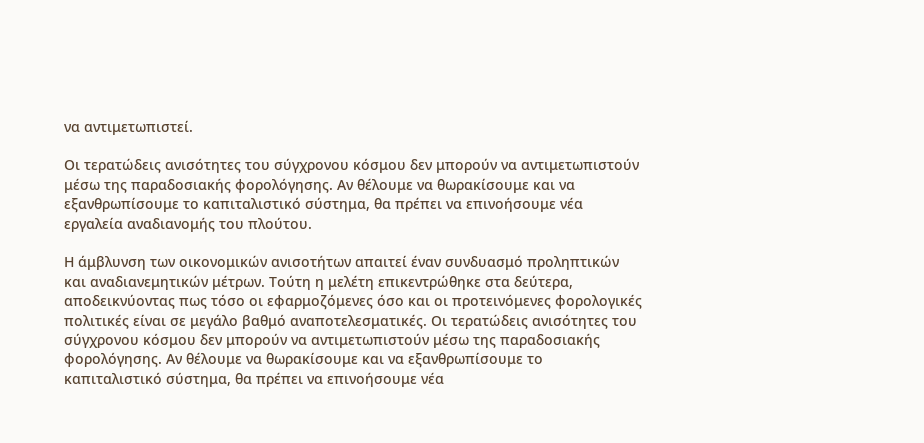να αντιμετωπιστεί.

Οι τερατώδεις ανισότητες του σύγχρονου κόσμου δεν μπορούν να αντιμετωπιστούν μέσω της παραδοσιακής φορολόγησης. Αν θέλουμε να θωρακίσουμε και να εξανθρωπίσουμε το καπιταλιστικό σύστημα, θα πρέπει να επινοήσουμε νέα εργαλεία αναδιανομής του πλούτου.

Η άμβλυνση των οικονομικών ανισοτήτων απαιτεί έναν συνδυασμό προληπτικών και αναδιανεμητικών μέτρων. Τούτη η μελέτη επικεντρώθηκε στα δεύτερα, αποδεικνύοντας πως τόσο οι εφαρμοζόμενες όσο και οι προτεινόμενες φορολογικές πολιτικές είναι σε μεγάλο βαθμό αναποτελεσματικές. Οι τερατώδεις ανισότητες του σύγχρονου κόσμου δεν μπορούν να αντιμετωπιστούν μέσω της παραδοσιακής φορολόγησης. Αν θέλουμε να θωρακίσουμε και να εξανθρωπίσουμε το καπιταλιστικό σύστημα, θα πρέπει να επινοήσουμε νέα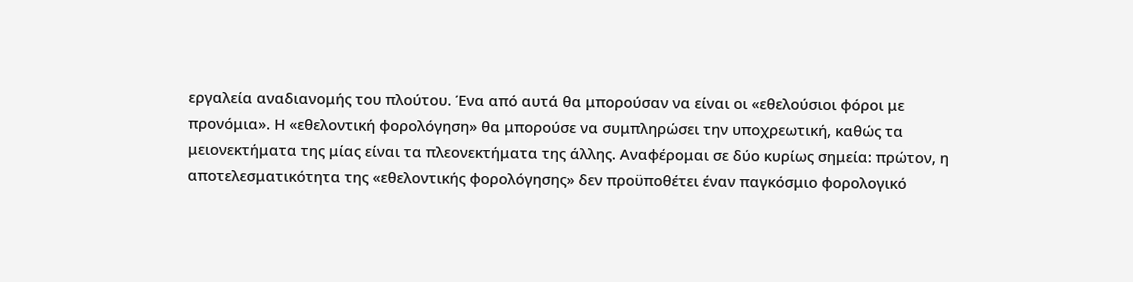εργαλεία αναδιανομής του πλούτου. Ένα από αυτά θα μπορούσαν να είναι οι «εθελούσιοι φόροι με προνόμια». Η «εθελοντική φορολόγηση» θα μπορούσε να συμπληρώσει την υποχρεωτική, καθώς τα μειονεκτήματα της μίας είναι τα πλεονεκτήματα της άλλης. Αναφέρομαι σε δύο κυρίως σημεία: πρώτον, η αποτελεσματικότητα της «εθελοντικής φορολόγησης» δεν προϋποθέτει έναν παγκόσμιο φορολογικό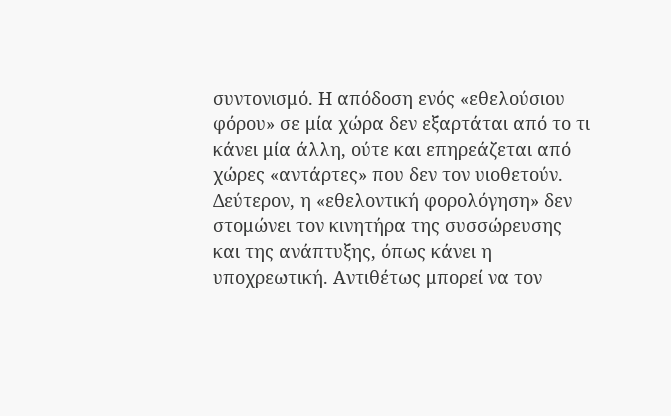συντονισμό. Η απόδοση ενός «εθελούσιου φόρου» σε μία χώρα δεν εξαρτάται από το τι κάνει μία άλλη, ούτε και επηρεάζεται από χώρες «αντάρτες» που δεν τον υιοθετούν. Δεύτερον, η «εθελοντική φορολόγηση» δεν στομώνει τον κινητήρα της συσσώρευσης και της ανάπτυξης, όπως κάνει η υποχρεωτική. Αντιθέτως μπορεί να τον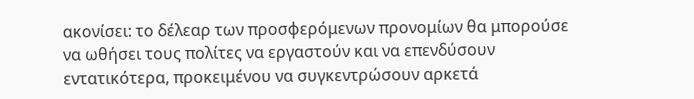ακονίσει: το δέλεαρ των προσφερόμενων προνομίων θα μπορούσε να ωθήσει τους πολίτες να εργαστούν και να επενδύσουν εντατικότερα, προκειμένου να συγκεντρώσουν αρκετά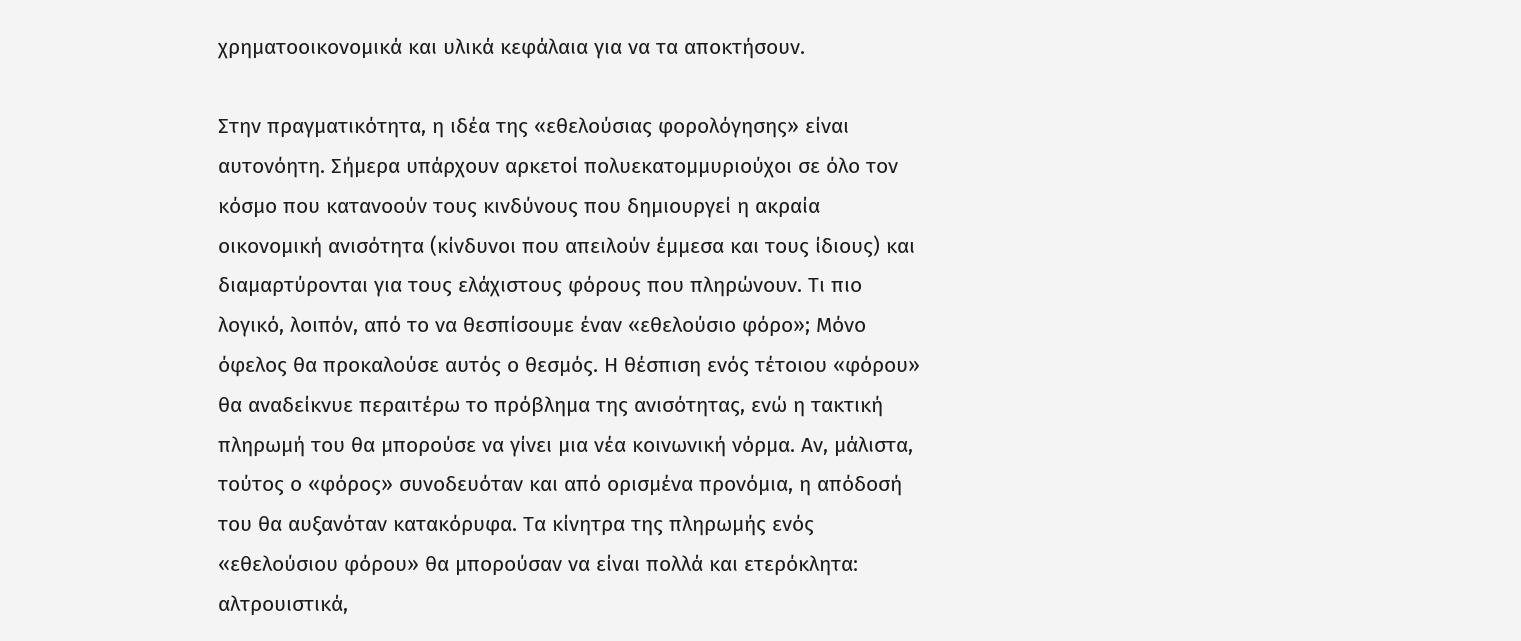χρηματοοικονομικά και υλικά κεφάλαια για να τα αποκτήσουν.

Στην πραγματικότητα, η ιδέα της «εθελούσιας φορολόγησης» είναι αυτονόητη. Σήμερα υπάρχουν αρκετοί πολυεκατομμυριούχοι σε όλο τον κόσμο που κατανοούν τους κινδύνους που δημιουργεί η ακραία οικονομική ανισότητα (κίνδυνοι που απειλούν έμμεσα και τους ίδιους) και διαμαρτύρονται για τους ελάχιστους φόρους που πληρώνουν. Τι πιο λογικό, λοιπόν, από το να θεσπίσουμε έναν «εθελούσιο φόρο»; Μόνο όφελος θα προκαλούσε αυτός ο θεσμός. Η θέσπιση ενός τέτοιου «φόρου» θα αναδείκνυε περαιτέρω το πρόβλημα της ανισότητας, ενώ η τακτική πληρωμή του θα μπορούσε να γίνει μια νέα κοινωνική νόρμα. Αν, μάλιστα, τούτος ο «φόρος» συνοδευόταν και από ορισμένα προνόμια, η απόδοσή του θα αυξανόταν κατακόρυφα. Τα κίνητρα της πληρωμής ενός «εθελούσιου φόρου» θα μπορούσαν να είναι πολλά και ετερόκλητα: αλτρουιστικά,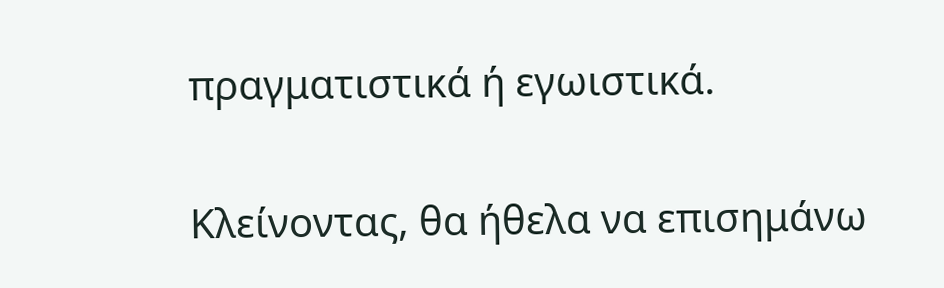πραγματιστικά ή εγωιστικά.

Κλείνοντας, θα ήθελα να επισημάνω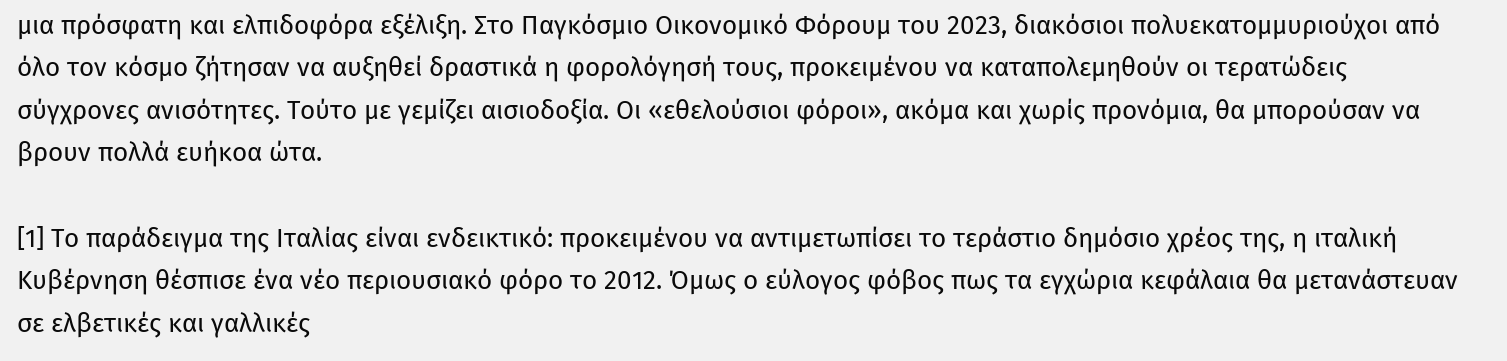μια πρόσφατη και ελπιδοφόρα εξέλιξη. Στο Παγκόσμιο Οικονομικό Φόρουμ του 2023, διακόσιοι πολυεκατομμυριούχοι από όλο τον κόσμο ζήτησαν να αυξηθεί δραστικά η φορολόγησή τους, προκειμένου να καταπολεμηθούν οι τερατώδεις σύγχρονες ανισότητες. Τούτο με γεμίζει αισιοδοξία. Οι «εθελούσιοι φόροι», ακόμα και χωρίς προνόμια, θα μπορούσαν να βρουν πολλά ευήκοα ώτα.

[1] Το παράδειγμα της Ιταλίας είναι ενδεικτικό: προκειμένου να αντιμετωπίσει το τεράστιο δημόσιο χρέος της, η ιταλική Κυβέρνηση θέσπισε ένα νέο περιουσιακό φόρο το 2012. Όμως ο εύλογος φόβος πως τα εγχώρια κεφάλαια θα μετανάστευαν σε ελβετικές και γαλλικές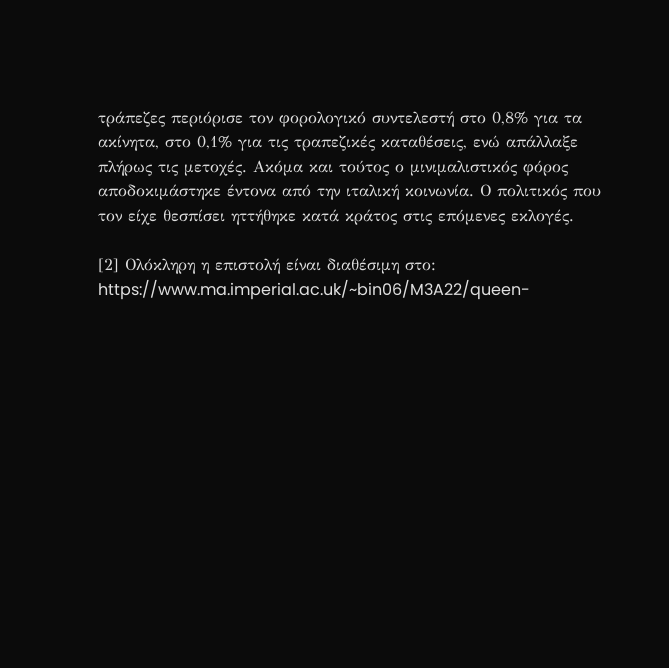τράπεζες περιόρισε τον φορολογικό συντελεστή στο 0,8% για τα ακίνητα, στο 0,1% για τις τραπεζικές καταθέσεις, ενώ απάλλαξε πλήρως τις μετοχές. Ακόμα και τούτος ο μινιμαλιστικός φόρος αποδοκιμάστηκε έντονα από την ιταλική κοινωνία. Ο πολιτικός που τον είχε θεσπίσει ηττήθηκε κατά κράτος στις επόμενες εκλογές.

[2] Ολόκληρη η επιστολή είναι διαθέσιμη στο: https://www.ma.imperial.ac.uk/~bin06/M3A22/queen-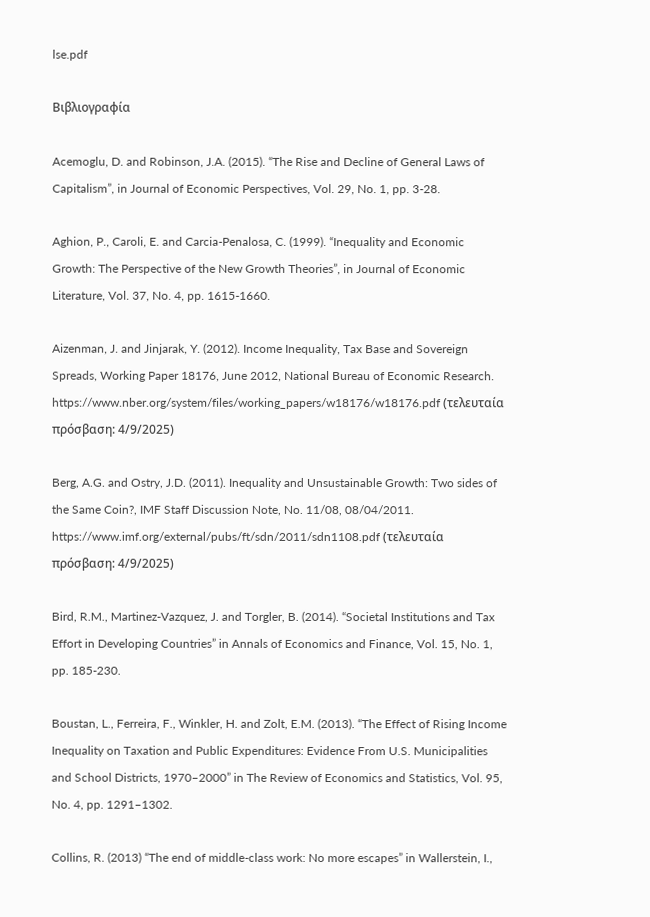lse.pdf

Βιβλιογραφία

Acemoglu, D. and Robinson, J.A. (2015). “The Rise and Decline of General Laws of Capitalism”, in Journal of Economic Perspectives, Vol. 29, No. 1, pp. 3-28.

Aghion, P., Caroli, E. and Carcia-Penalosa, C. (1999). “Inequality and Economic Growth: The Perspective of the New Growth Theories”, in Journal of Economic Literature, Vol. 37, No. 4, pp. 1615-1660.

Aizenman, J. and Jinjarak, Y. (2012). Income Inequality, Tax Base and Sovereign Spreads, Working Paper 18176, June 2012, National Bureau of Economic Research. https://www.nber.org/system/files/working_papers/w18176/w18176.pdf (τελευταία πρόσβαση: 4/9/2025)

Berg, A.G. and Ostry, J.D. (2011). Inequality and Unsustainable Growth: Two sides of the Same Coin?, IMF Staff Discussion Note, No. 11/08, 08/04/2011. https://www.imf.org/external/pubs/ft/sdn/2011/sdn1108.pdf (τελευταία πρόσβαση: 4/9/2025)

Bird, R.M., Martinez-Vazquez, J. and Torgler, B. (2014). “Societal Institutions and Tax Effort in Developing Countries” in Annals of Economics and Finance, Vol. 15, No. 1,  pp. 185-230.

Boustan, L., Ferreira, F., Winkler, H. and Zolt, E.M. (2013). “The Effect of Rising Income Inequality on Taxation and Public Expenditures: Evidence From U.S. Municipalities and School Districts, 1970–2000” in The Review of Economics and Statistics, Vol. 95, No. 4, pp. 1291–1302.

Collins, R. (2013) “The end of middle-class work: No more escapes” in Wallerstein, I.,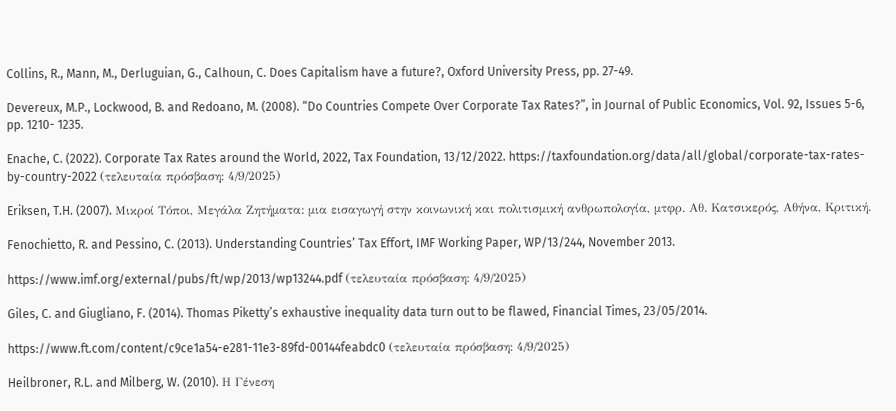Collins, R., Mann, M., Derluguian, G., Calhoun, C. Does Capitalism have a future?, Oxford University Press, pp. 27-49.

Devereux, M.P., Lockwood, B. and Redoano, M. (2008). “Do Countries Compete Over Corporate Tax Rates?”, in Journal of Public Economics, Vol. 92, Issues 5-6, pp. 1210- 1235.

Enache, C. (2022). Corporate Tax Rates around the World, 2022, Tax Foundation, 13/12/2022. https://taxfoundation.org/data/all/global/corporate-tax-rates-by-country-2022 (τελευταία πρόσβαση: 4/9/2025)

Eriksen, T.H. (2007). Μικροί Τόποι, Μεγάλα Ζητήματα: μια εισαγωγή στην κοινωνική και πολιτισμική ανθρωπολογία, μτφρ. Αθ. Κατσικερός, Αθήνα, Κριτική.

Fenochietto, R. and Pessino, C. (2013). Understanding Countries’ Tax Effort, IMF Working Paper, WP/13/244, November 2013.

https://www.imf.org/external/pubs/ft/wp/2013/wp13244.pdf (τελευταία πρόσβαση: 4/9/2025)

Giles, C. and Giugliano, F. (2014). Thomas Piketty’s exhaustive inequality data turn out to be flawed, Financial Times, 23/05/2014.

https://www.ft.com/content/c9ce1a54-e281-11e3-89fd-00144feabdc0 (τελευταία πρόσβαση: 4/9/2025)

Heilbroner, R.L. and Milberg, W. (2010). Η Γένεση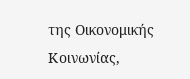της Οικονομικής Κοινωνίας,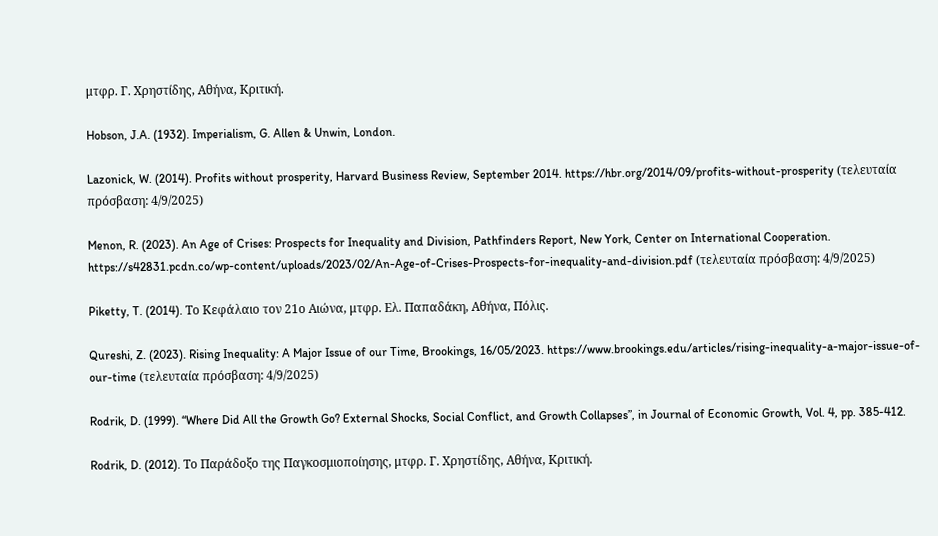μτφρ. Γ. Χρηστίδης, Αθήνα, Κριτική.

Hobson, J.A. (1932). Imperialism, G. Allen & Unwin, London.

Lazonick, W. (2014). Profits without prosperity, Harvard Business Review, September 2014. https://hbr.org/2014/09/profits-without-prosperity (τελευταία πρόσβαση: 4/9/2025)

Menon, R. (2023). An Age of Crises: Prospects for Inequality and Division, Pathfinders Report, New York, Center on International Cooperation. https://s42831.pcdn.co/wp-content/uploads/2023/02/An-Age-of-Crises-Prospects-for-inequality-and-division.pdf (τελευταία πρόσβαση: 4/9/2025)

Piketty, T. (2014). Το Κεφάλαιο τον 21ο Αιώνα, μτφρ. Ελ. Παπαδάκη, Αθήνα, Πόλις.

Qureshi, Z. (2023). Rising Inequality: A Major Issue of our Time, Brookings, 16/05/2023. https://www.brookings.edu/articles/rising-inequality-a-major-issue-of-our-time (τελευταία πρόσβαση: 4/9/2025)

Rodrik, D. (1999). “Where Did All the Growth Go? External Shocks, Social Conflict, and Growth Collapses”, in Journal of Economic Growth, Vol. 4, pp. 385-412.

Rodrik, D. (2012). Το Παράδοξο της Παγκοσμιοποίησης, μτφρ. Γ. Χρηστίδης, Αθήνα, Κριτική.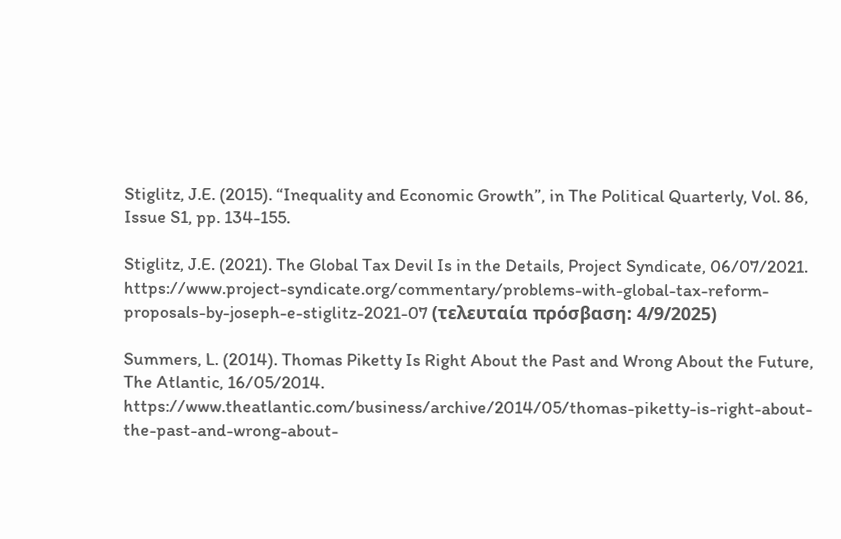Stiglitz, J.E. (2015). “Inequality and Economic Growth”, in The Political Quarterly, Vol. 86, Issue S1, pp. 134-155.

Stiglitz, J.E. (2021). The Global Tax Devil Is in the Details, Project Syndicate, 06/07/2021. https://www.project-syndicate.org/commentary/problems-with-global-tax-reform-proposals-by-joseph-e-stiglitz-2021-07 (τελευταία πρόσβαση: 4/9/2025)

Summers, L. (2014). Thomas Piketty Is Right About the Past and Wrong About the Future, The Atlantic, 16/05/2014. https://www.theatlantic.com/business/archive/2014/05/thomas-piketty-is-right-about-the-past-and-wrong-about-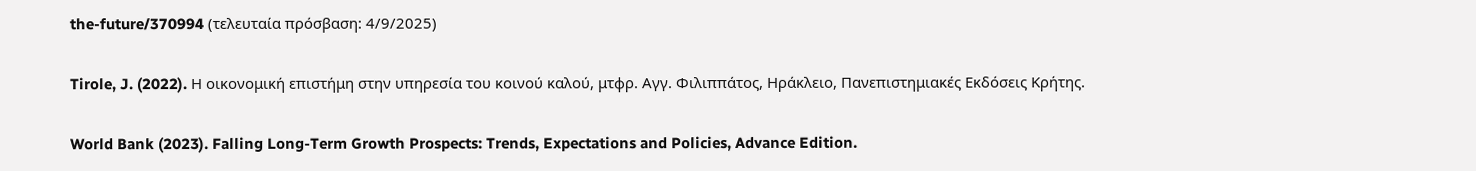the-future/370994 (τελευταία πρόσβαση: 4/9/2025)

Tirole, J. (2022). Η οικονομική επιστήμη στην υπηρεσία του κοινού καλού, μτφρ. Αγγ. Φιλιππάτος, Ηράκλειο, Πανεπιστημιακές Εκδόσεις Κρήτης.

World Bank (2023). Falling Long-Term Growth Prospects: Trends, Expectations and Policies, Advance Edition.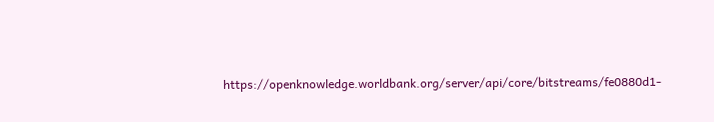https://openknowledge.worldbank.org/server/api/core/bitstreams/fe0880d1-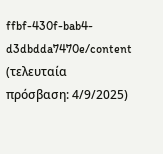ffbf-430f-bab4-d3dbdda7470e/content (τελευταία πρόσβαση: 4/9/2025)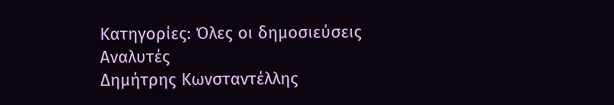Κατηγορίες: Όλες οι δημοσιεύσεις
Αναλυτές
Δημήτρης Κωνσταντέλλης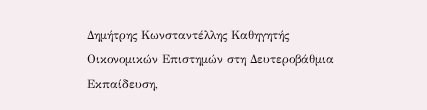Δημήτρης Κωνσταντέλλης Καθηγητής Οικονομικών Επιστημών στη Δευτεροβάθμια Εκπαίδευση,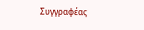Συγγραφέας